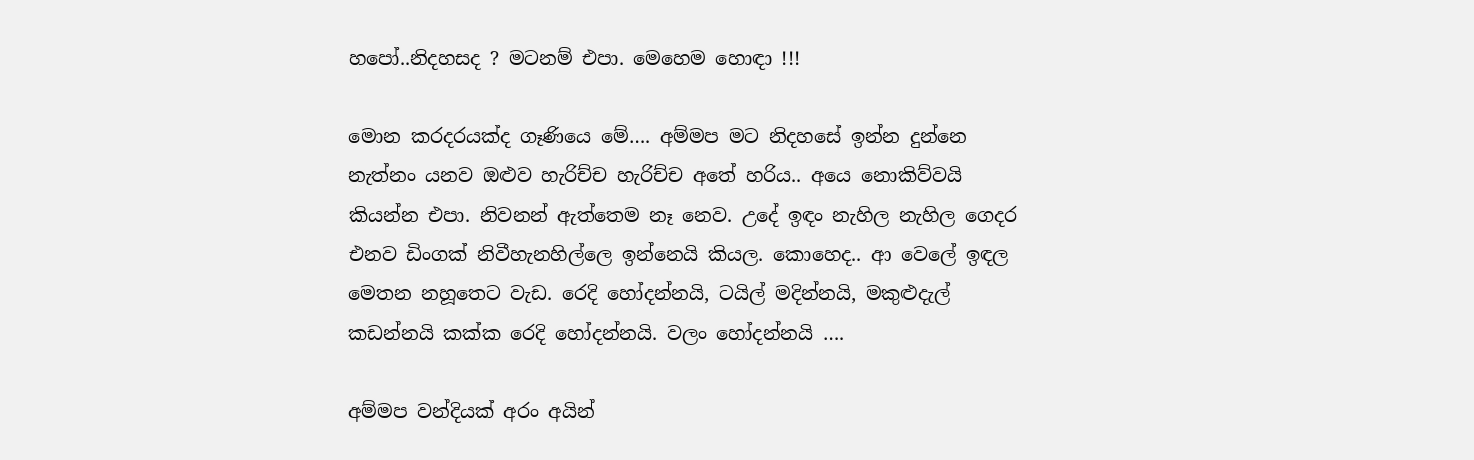හපෝ..නිදහසද ? මටනම් එපා. මෙහෙම හොඳා !!!

මොන කරදරයක්ද ගෑණියෙ මේ…. අම්මප මට නිදහසේ ඉන්න දුන්නෙ නැත්නං යනව ඔළුව හැරිච්ච හැරිච්ච අතේ හරිය.. අයෙ නොකිව්වයි කියන්න එපා. නිවනන් ඇත්තෙම නෑ නෙව. උදේ ඉඳං නැහිල නැහිල ගෙදර එනව ඩිංගක් නිවීහැනහිල්ලෙ ඉන්නෙයි කියල. කොහෙද.. ආ වෙලේ ඉඳල මෙතන නහූතෙට වැඩ. රෙදි හෝදන්නයි, ටයිල් මදින්නයි, මකුළුදැල් කඩන්නයි කක්ක රෙදි හෝදන්නයි. වලං හෝදන්නයි ….

අම්මප වන්දියක් අරං අයින්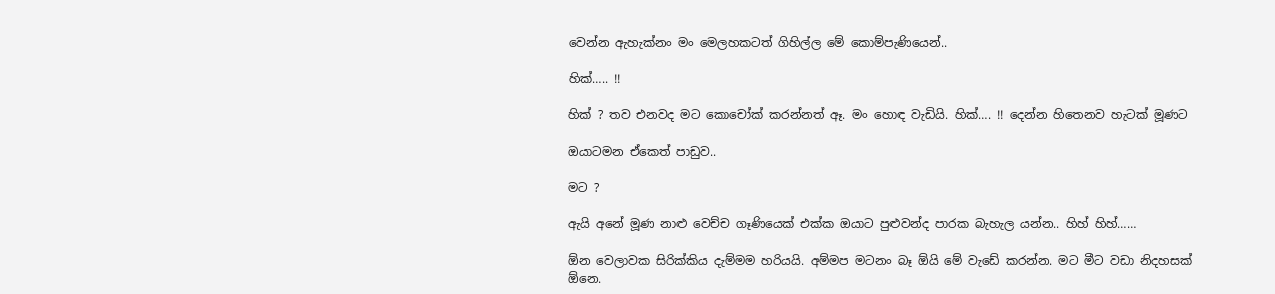වෙන්න ඇහැක්නං මං මෙලහකටත් ගිහිල්ල මේ කොම්පැණියෙන්..

හික්….. !!

හික් ? තව එනවද මට කොචෝක් කරන්නත් ඈ. මං හොඳ වැඩියි. හික්…. !! දෙන්න හිතෙනව හැටක් මූණට

ඔයාටමන ඒකෙත් පාඩුව..

මට ?

ඇයි අනේ මූණ නාළු වෙච්ච ගෑණියෙක් එක්ක ඔයාට පුළුවන්ද පාරක බැහැල යන්න.. හිහ් හිහ්……

ඕන වෙලාවක සිරික්කිය දැම්මම හරියයි. අම්මප මටනං බෑ ඕයි මේ වැඩේ කරන්න. මට මීට වඩා නිදහසක් ඕනෙ.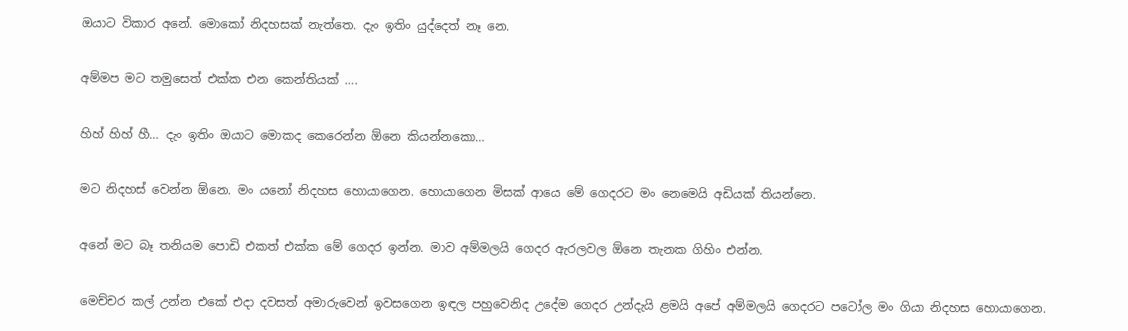ඔයාට විකාර අනේ. මොකෝ නිදහසක් නැත්තෙ. දැං ඉතිං යුද්දෙත් නෑ නෙ.

අම්මප මට තමුසෙත් එක්ක එන කෙන්තියක් ….

හිහ් හිහ් හී… දැං ඉතිං ඔයාට මොකද කෙරෙන්න ඕනෙ කියන්නකො…

මට නිදහස් වෙන්න ඕනෙ. මං යනෝ නිදහස හොයාගෙන. හොයාගෙන මිසක් ආයෙ මේ ගෙදරට මං නෙමෙයි අඩියක් තියන්නෙ.

අනේ මට බෑ තනියම පොඩි එකත් එක්ක මේ ගෙදර ඉන්න. මාව අම්මලයි ගෙදර ඇරලවල ඕනෙ තැනක ගිහිං එන්න.

මෙච්චර කල් උන්න එකේ එදා දවසත් අමාරුවෙන් ඉවසගෙන ඉඳල පහුවෙනිද උදේම ගෙදර උන්දැයි ළමයි අපේ අම්මලයි ගෙදරට පටෝල මං ගියා නිදහස හොයාගෙන.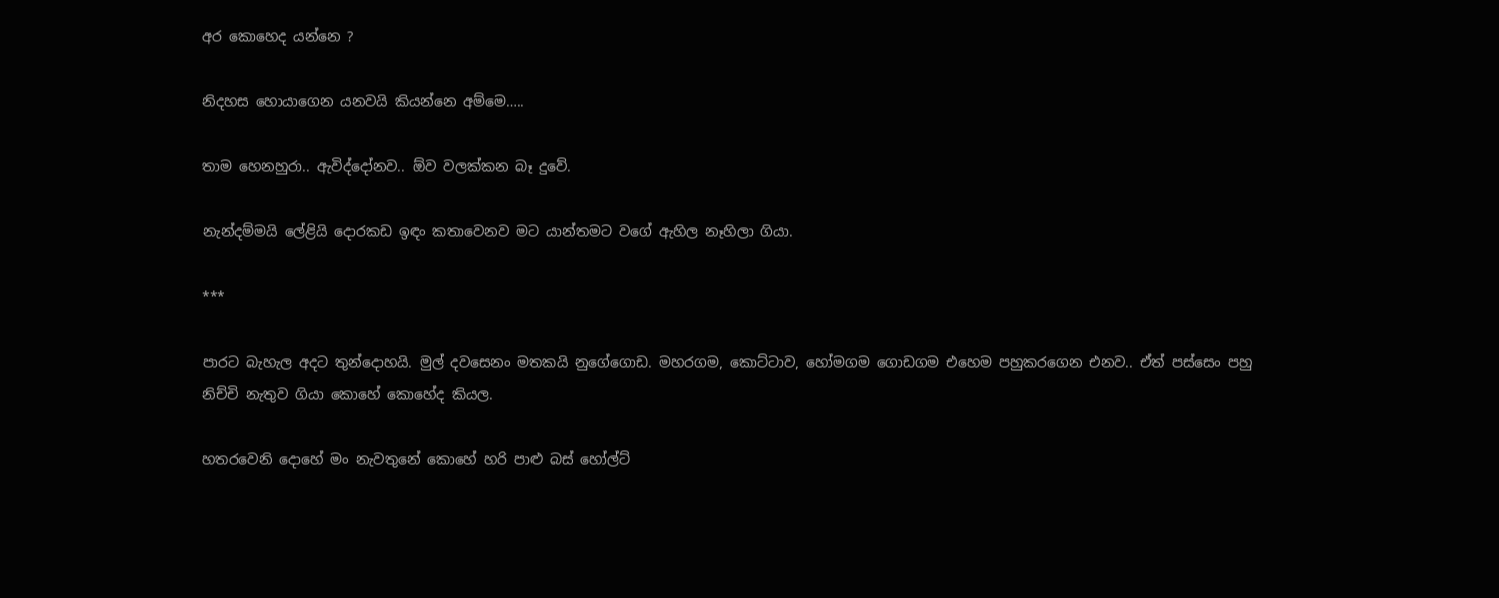අර කොහෙද යන්නෙ ?

නිදහස හොයාගෙන යනවයි කියන්නෙ අම්මෙ…..

තාම හෙනහුරා.. ඇවිද්දෝනව.. ඕව වලක්කන බෑ දුවේ.

නැන්දම්මයි ලේළියි දොරකඩ ඉඳං කතාවෙනව මට යාන්තමට වගේ ඇහිල නෑහිලා ගියා.

***

පාරට බැහැල අදට තුන්දොහයි. මුල් දවසෙනං මතකයි නුගේගොඩ. මහරගම, කොට්ටාව, හෝමගම ගොඩගම එහෙම පහුකරගෙන එනව.. ඒත් පස්සෙං පහු නිච්චි නැතුව ගියා කොහේ කොහේද කියල.

හතරවෙනි දොහේ මං නැවතුනේ කොහේ හරි පාළු බස් හෝල්ට්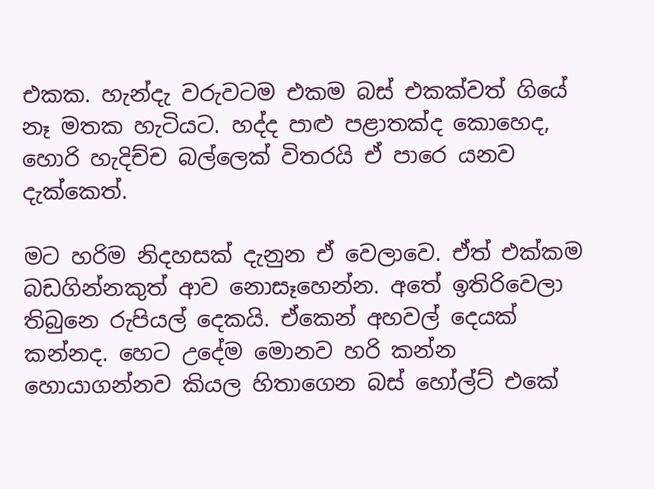එකක. හැන්දැ වරුවටම එකම බස් එකක්වත් ගියේ නෑ මතක හැටියට. හද්ද පාළු පළාතක්ද කොහෙද, හොරි හැදිච්ච බල්ලෙක් විතරයි ඒ පාරෙ යනව දැක්කෙත්.

මට හරිම නිදහසක් දැනුන ඒ වෙලාවෙ. ඒත් එක්කම බඩගින්නකුත් ආව නොසෑහෙන්න. අතේ ඉතිරිවෙලා තිබුනෙ රුපියල් දෙකයි. ඒකෙන් අහවල් දෙයක් කන්නද. හෙට උදේම මොනව හරි කන්න හොයාගන්නව කියල හිතාගෙන බස් හෝල්ට් එකේ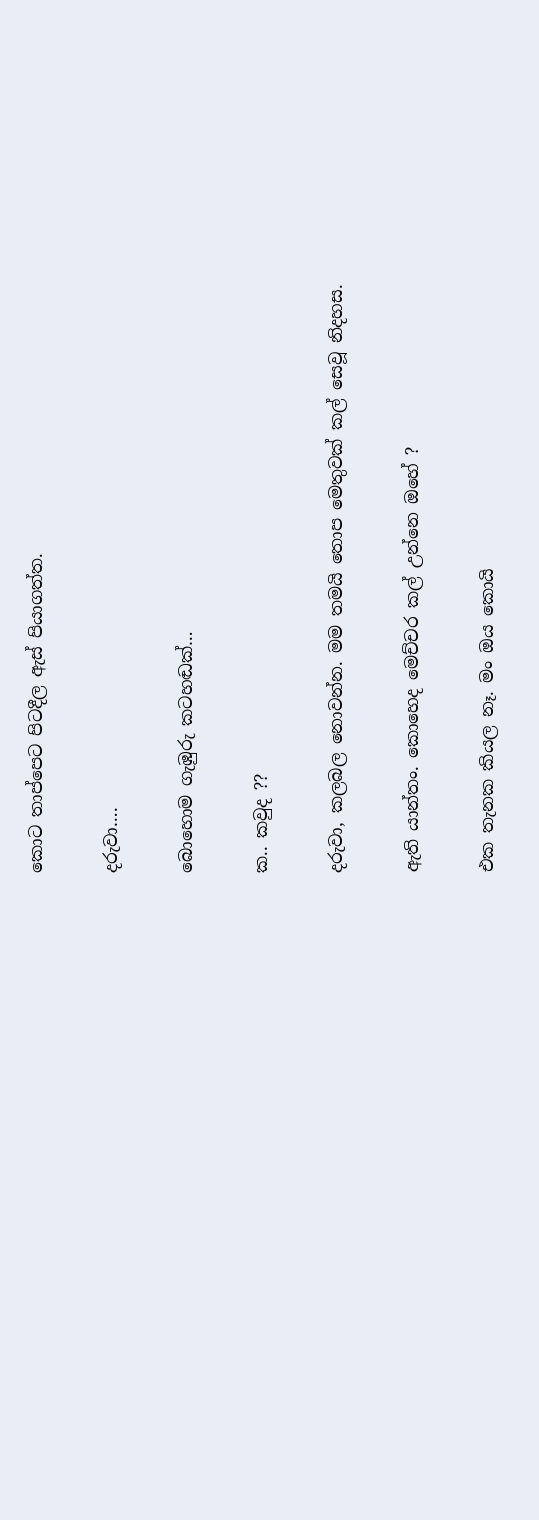කොට තාප්පෙට පිටදීල ඇස් පියාගත්ත.

දරුවා….

බොහොම ගැඹුරු කටහඬක්…

ක.. කවුද ??

දරුවා, කලබල නොවන්න. මම තමයි තොප මෙතුවක් කල් සෙවූ නිදහස.

ඇති යාන්තං. කොහෙද මෙච්චර කල් උන්නෙ ඔහේ ?

එක තැනක කියල නෑ. මං ඔය කොයි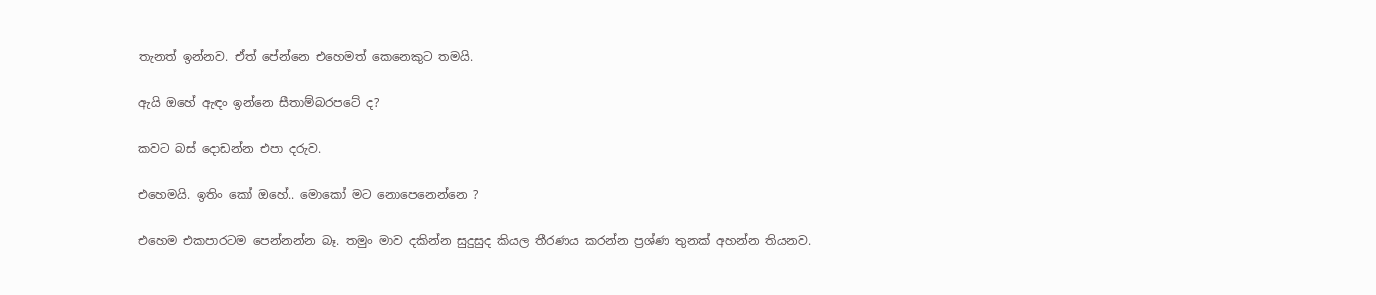තැනත් ඉන්නව. ඒත් පේන්නෙ එහෙමත් කෙනෙකුට තමයි.

ඇයි ඔහේ ඇඳං ඉන්නෙ සීතාම්බරපටේ ද?

කවට බස් දොඩන්න එපා දරුව.

එහෙමයි. ඉතිං කෝ ඔහේ.. මොකෝ මට නොපෙනෙන්නෙ ?

එහෙම එකපාරටම පෙන්නන්න බෑ. තමුං මාව දකින්න සුදුසුද කියල තීරණය කරන්න ප්‍රශ්ණ තුනක් අහන්න තියනව.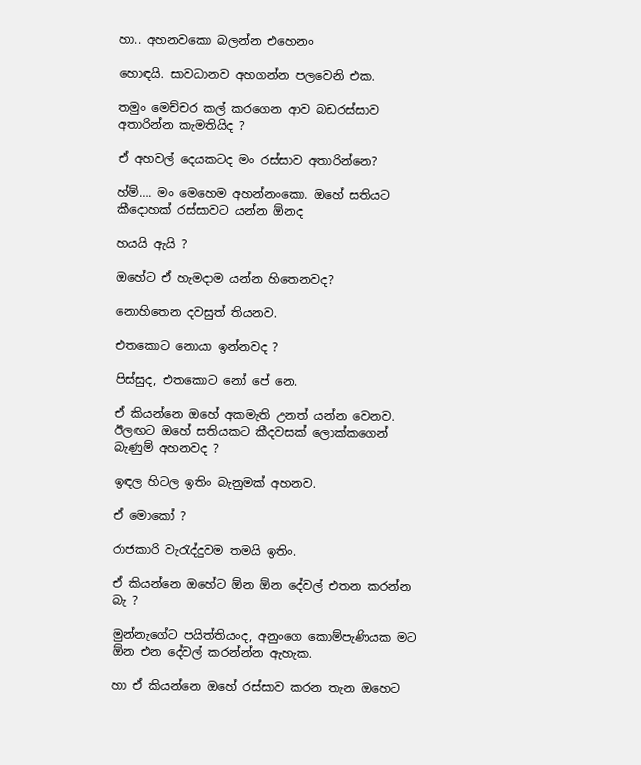හා.. අහනවකො බලන්න එහෙනං

හොඳයි. සාවධානව අහගන්න පලවෙනි එක.

තමුං මෙච්චර කල් කරගෙන ආව බඩරස්සාව අතාරින්න කැමතියිද ?

ඒ අහවල් දෙයකටද මං රස්සාව අතාරින්නෙ?

හ්ම්…. මං මෙහෙම අහන්නංකො. ඔහේ සතියට කීදොහක් රස්සාවට යන්න ඕනද

හයයි ඇයි ?

ඔහේට ඒ හැමදාම යන්න හිතෙනවද?

නොහිතෙන දවසුත් තියනව.

එතකොට නොයා ඉන්නවද ?

පිස්සුද, එතකොට නෝ පේ නෙ.

ඒ කියන්නෙ ඔහේ අකමැති උනත් යන්න වෙනව. ඊලඟට ඔහේ සතියකට කීදවසක් ලොක්කගෙන් බැණුම් අහනවද ?

ඉඳල හිටල ඉතිං බැනුමක් අහනව.

ඒ මොකෝ ?

රාජකාරි වැ‍රැද්දුවම තමයි ඉතිං.

ඒ කියන්නෙ ඔහේට ඕන ඕන දේවල් එතන කරන්න බැ ?

මුන්නැගේට පයිත්තියංද, අනුංගෙ කොම්පැණියක මට ඕන එන දේවල් කරන්න්න ඇහැක.

හා ඒ කියන්නෙ ඔහේ රස්සාව කරන තැන ඔහෙට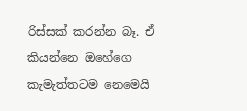රිස්සක් කරන්න බෑ. ඒ කියන්නෙ ඔහේගෙ කැමැත්තටම නෙමෙයි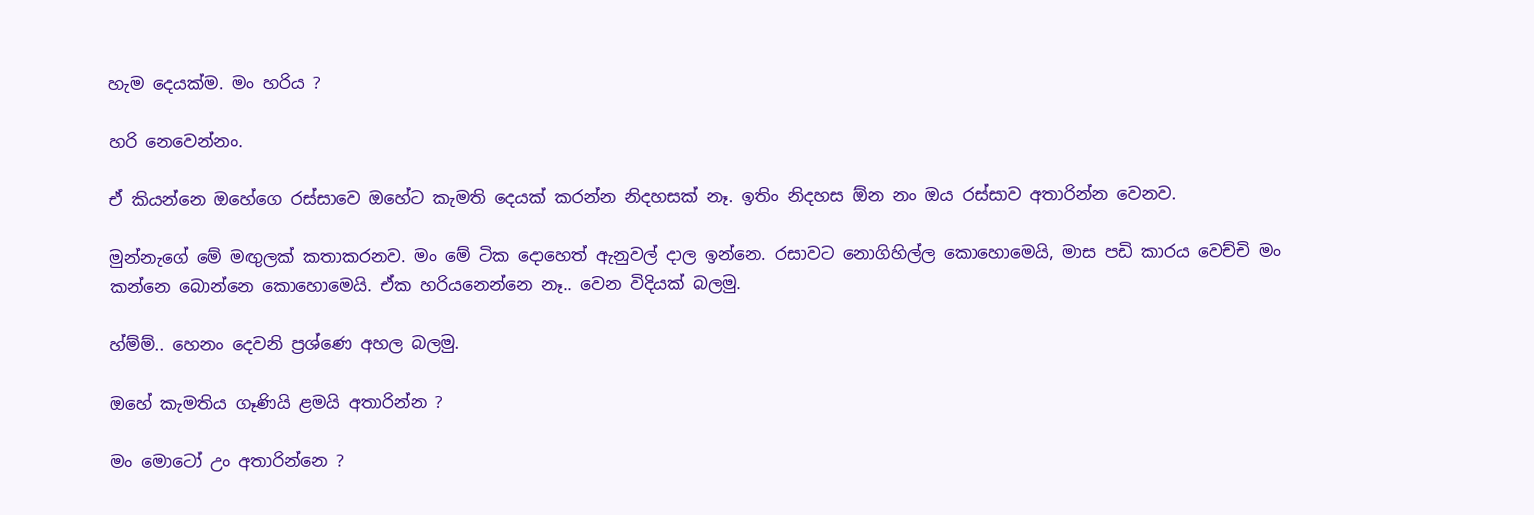හැම දෙයක්ම. මං හරිය ?

හරි නෙවෙන්නං.

ඒ කියන්නෙ ඔහේගෙ රස්සාවෙ ඔහේට කැමති දෙයක් කරන්න නිදහසක් නෑ. ඉතිං නිදහස ඕන නං ඔය රස්සාව අතාරින්න වෙනව.

මුන්නැගේ මේ මඟුලක් කතාකරනව. මං මේ ටික දොහෙත් ඇනුවල් දාල ඉන්නෙ. රසාවට නොගිහිල්ල කොහොමෙයි, මාස පඩි කාරය වෙච්චි මං කන්නෙ බොන්නෙ කොහොමෙයි. ඒක හරියනෙන්නෙ නෑ.. වෙන විදියක් බලමු.

හ්ම්ම්.. හෙනං දෙවනි ප්‍රශ්ණෙ අහල බලමු.

ඔහේ කැමතිය ගෑණියි ළමයි අතාරින්න ?

මං මොටෝ උං අතාරින්නෙ ?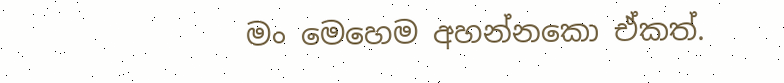මං මෙහෙම අහන්නකො ඒකත්.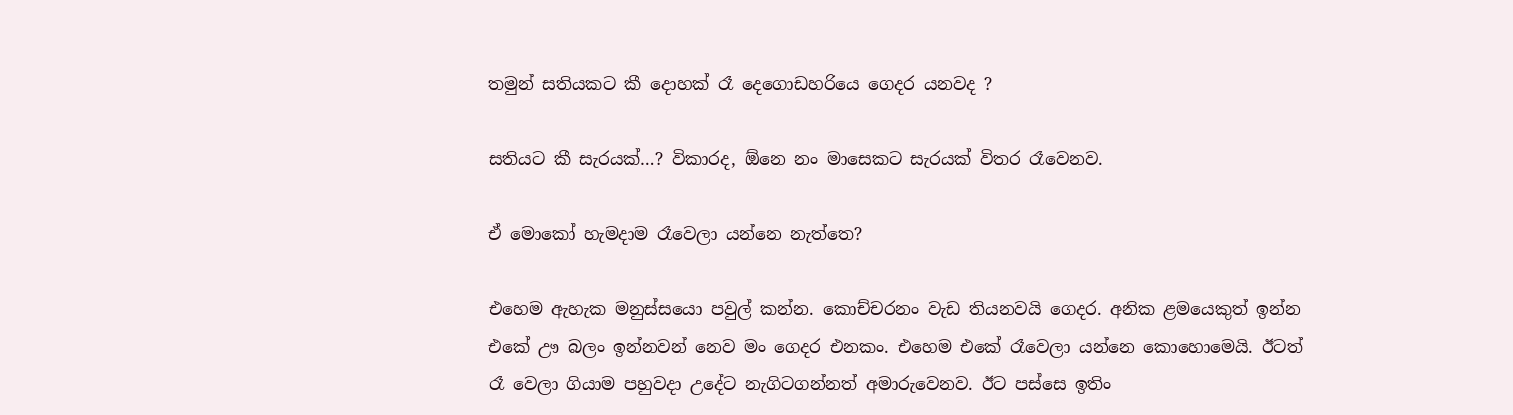තමුන් සතියකට කී දොහක් රෑ දෙගොඩහරියෙ ගෙදර යනවද ?

සතියට කී සැරයක්…? විකාරද, ඕනෙ නං මාසෙකට සැරයක් විතර රෑවෙනව.

ඒ මොකෝ හැමදාම රෑවෙලා යන්නෙ නැත්තෙ?

එහෙම ඇහැක මනුස්සයො පවුල් කන්න. කොච්චරනං වැඩ තියනවයි ගෙදර. අනික ළමයෙකුත් ඉන්න එකේ ඌ බලං ඉන්නවන් නෙව මං ගෙදර එනකං. එහෙම එකේ රෑවෙලා යන්නෙ කොහොමෙයි. ඊටත් රෑ වෙලා ගියාම පහුවදා උදේට නැගිටගන්නත් අමාරුවෙනව. ඊට පස්සෙ ඉතිං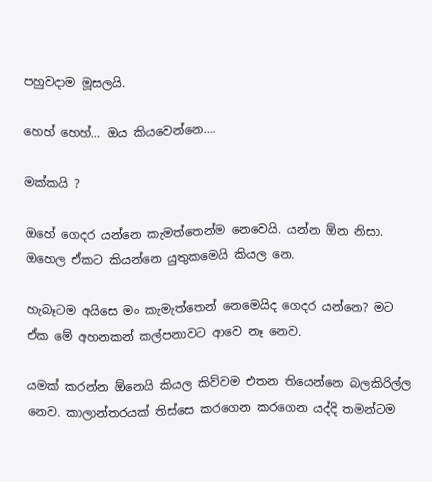පහුවදාම මූසලයි.

හෙහ් හෙහ්… ඔය කියවෙන්නෙ….

මක්කයි ?

ඔහේ ගෙදර යන්නෙ කැමත්තෙන්ම නෙවෙයි. යන්න ඕන නිසා. ඔහෙල ඒකට කියන්නෙ යුතුකමෙයි කියල නෙ.

හැබෑටම අයිසෙ මං කැමැත්තෙන් නෙමෙයිද ගෙදර යන්නෙ? මට ඒක මේ අහනකන් කල්පනාවට ආවෙ නෑ නෙව.

යමක් කරන්න ඕනෙයි කියල කිව්වම එතන තියෙන්නෙ බලකිරිල්ල නෙව. කාලාන්තරයක් තිස්සෙ කරගෙන කරගෙන යද්දි තමන්ටම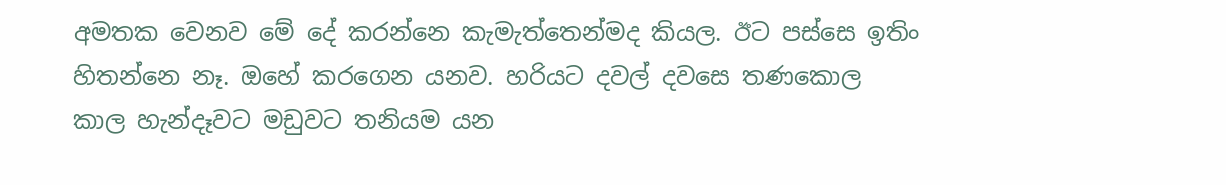අමතක වෙනව මේ දේ කරන්නෙ කැමැත්තෙන්මද කියල. ඊට පස්සෙ ඉතිං හිතන්නෙ නෑ. ඔහේ කරගෙන යනව. හරියට දවල් දවසෙ තණකොල කාල හැන්දෑවට මඩුවට තනියම යන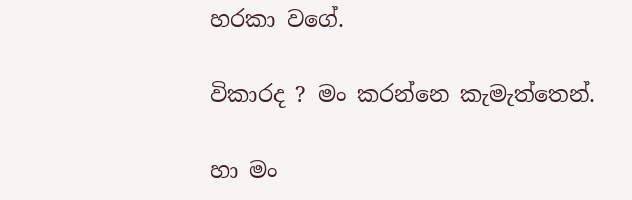හරකා වගේ.

විකාරද ? මං කරන්නෙ කැමැත්තෙන්.

හා මං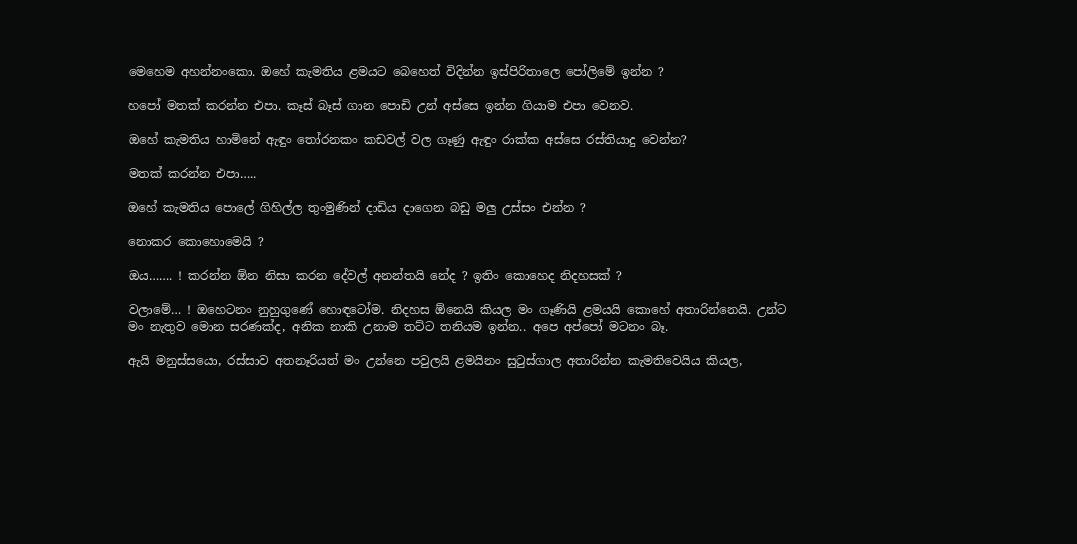මෙහෙම අහන්නංකො. ඔහේ කැමතිය ළමයට බෙහෙත් විදින්න ඉස්පිරිතාලෙ පෝලිමේ ඉන්න ?

හපෝ මතක් කරන්න එපා. කෑස් බෑස් ගාන පොඩි උන් අස්සෙ ඉන්න ගියාම එපා වෙනව.

ඔහේ කැමතිය හාමිනේ ඇඳුං ‍තෝරනකං කඩවල් වල ගෑණු ඇඳුං රාක්ක අස්සෙ රස්තියාදු වෙන්න?

මතක් කරන්න එපා…..

ඔහේ කැමතිය පොලේ ගිහිල්ල තුංමුණින් දාඩිය දාගෙන බඩු මලු උස්සං එන්න ?

නොකර කොහොමෙයි ?

ඔය……. ! කරන්න ඕන නිසා කරන දේවල් අනන්තයි නේද ? ඉතිං කොහෙද නිදහසක් ?

වලාමේ… ! ඔහෙටනං නුහුගුණේ හොඳටෝම. නිදහස ඕනෙයි කියල මං ගෑණියි ළමයයි කොහේ අතාරින්නෙයි. උන්ට මං නැතුව මොන සරණක්ද, අනික නාකි උනාම තට්ට තනියම ඉන්න.. අපෙ අප්පෝ මටනං බෑ.

ඇයි මනුස්සයො, රස්සාව අතනෑරියත් මං උන්නෙ පවුලයි ළමයිනං සු‍ටුස්ගාල අතාරින්න කැමතිවෙයිය කියල,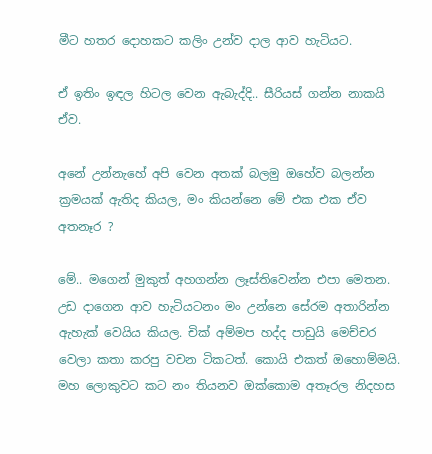මීට හතර දොහකට කලිං උන්ව දාල ආව හැටියට.

ඒ ඉතිං ඉඳල හිටල වෙන ඇබැද්දි.. සීරියස් ගන්න නාකයි ඒව.

අනේ උන්නැහේ අපි වෙන අතක් බලමු ඔහේව බලන්න ක්‍රමයක් ඇතිද කියල, මං කියන්නෙ මේ එක එක ඒව අතනෑර ?

මේ.. මගෙන් මුකුත් අහගන්න ලෑස්තිවෙන්න එපා මෙතන. උඩ දාගෙන ආව හැටියටනං මං උන්නෙ සේරම අතාරින්න ඇහැක් වෙයිය කියල. චික් අම්මප හද්ද පාඩුයි මෙච්චර වෙලා කතා කරපු වචන ටිකටත්. කොයි එකත් ඔහොම්මයි. මහ ලොකුවට කට නං තියනව ඔක්කොම අතෑරල නිදහස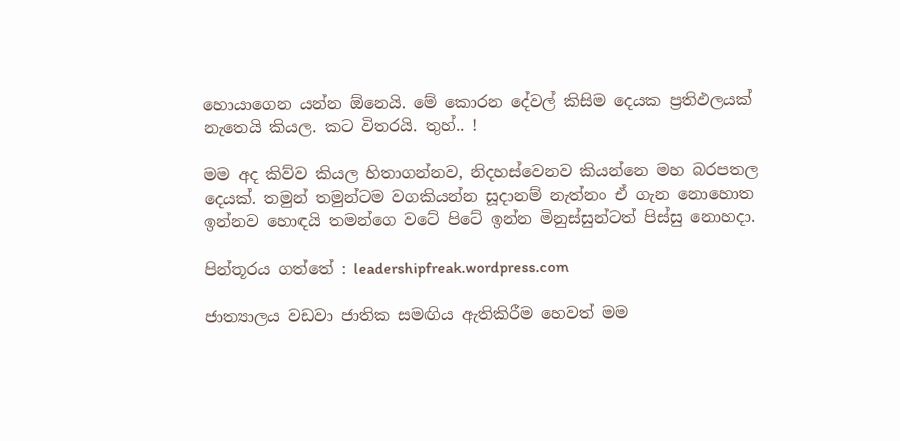හොයාගෙන යන්න ඕනෙයි. මේ කොරන දේවල් කිසිම දෙයක ප්‍රතිඵලයක් නැතෙයි කියල. කට විතරයි. තුහ්.. !

මම අද කිව්ව කියල හිතාගන්නව, නිදහස්වෙනව කියන්නෙ මහ බරපතල දෙයක්. තමුන් තමුන්ටම වගකියන්න සූදානම් නැත්නං ඒ ගැන නොහොත ඉන්නව හොඳයි තමන්ගෙ වටේ පිටේ ඉන්න මිනුස්සුන්ටත් පිස්සු නොහදා.

පින්තූරය ගත්තේ : leadershipfreak.wordpress.com

ජාත්‍යාලය වඩවා ජාතික සමඟිය ඇතිකිරීම හෙවත් මම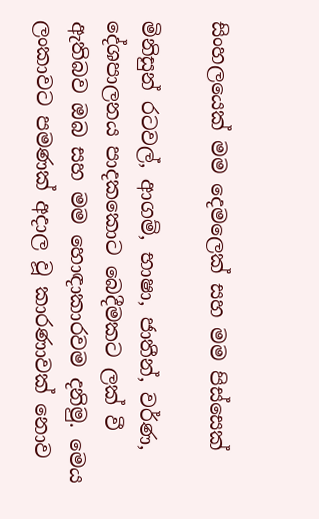සිංහලයෙක් මම දෙමලෙක් සහ මම පිස්සෙක්

මිනිසුන් රටවල්, ආගම්, භාෂා, ජාතීන්, වර්ණ, දේශපාලනය පාදකකොට බෙදීමකට ලක් වී ඇතිබව ඔබ සහ මම හොඳාකාරවම දනිමු. මෙය ලංකාවට පමණක් අදාල වූ කාරණාවක් නොව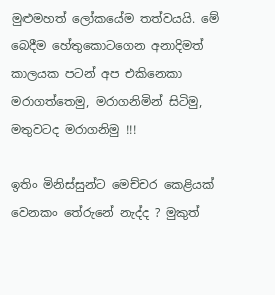මුළුමහත් ලෝකයේම තත්වයයි. මේ බෙදීම හේතුකොටගෙන අනාදිමත් කාලයක පටන් අප එකිනෙකා මරාගත්තෙමු, මරාගනිමින් සිටිමු, මතුවටද මරාගනිමු !!!

ඉතිං මිනිස්සුන්ට මෙච්චර කෙළියක් වෙනකං තේරුනේ නැද්ද ? මුකුත්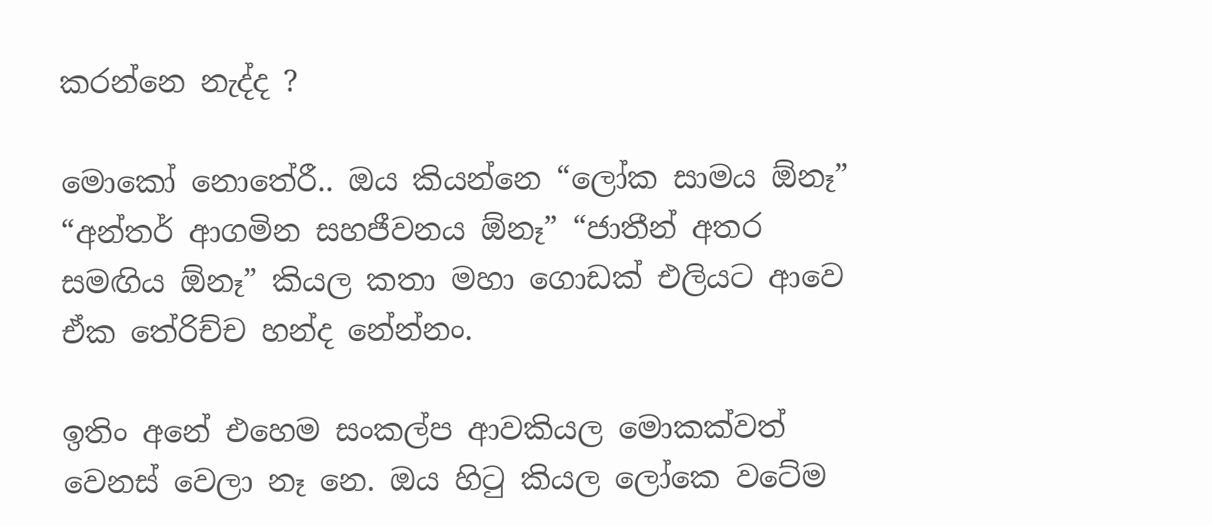කරන්නෙ නැද්ද ?

මොකෝ නොතේරී.. ඔය කියන්නෙ “ලෝක සාමය ඕනෑ” “අන්තර් ආගමින සහජීවනය ඕනෑ” “ජාතීන් අතර සමඟිය ඕනෑ” කියල කතා මහා ගොඩක් එලියට ආවෙ ඒක තේරිච්ච හන්ද නේන්නං.

ඉතිං අනේ එහෙම සංකල්ප ආවකියල මොකක්වත් වෙනස් වෙලා නෑ නෙ. ඔය හි‍ටු කියල ලෝකෙ වටේම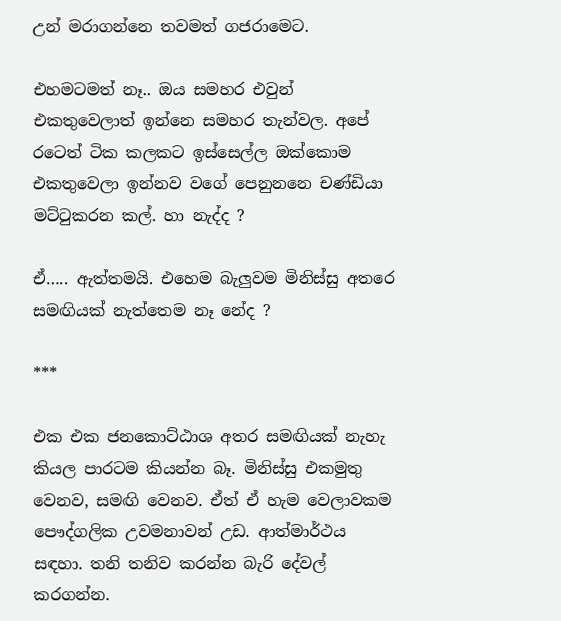උන් මරාගන්නෙ තවමත් ගජරාමෙට.

එහමටමත් නෑ.. ඔය සමහර එවුන් එකතුවෙලාත් ඉන්නෙ සමහර තැන්වල. අපේ රටෙත් ටික කලකට ඉස්සෙල්ල ඔක්කොම එකතුවෙලා ඉන්නව වගේ පෙනුනනෙ චණ්ඩියා මට්‍ටුකරන කල්. හා නැද්ද ?

ඒ….. ඇත්තමයි. එහෙම බැලුවම මිනිස්සු අතරෙ සමඟියක් නැත්තෙම නෑ නේද ?

***

එක එක ජනකොට්ඨාශ අතර සමඟියක් නැහැ කියල පාරටම කියන්න බෑ. මිනිස්සු එකමුතු වෙනව, සමඟි වෙනව. ඒත් ඒ හැම වෙලාවකම පෞද්ගලික උවමනාවන් උඩ. ආත්මාර්ථය සඳහා. තනි තනිව කරන්න බැරි දේවල් කරගන්න.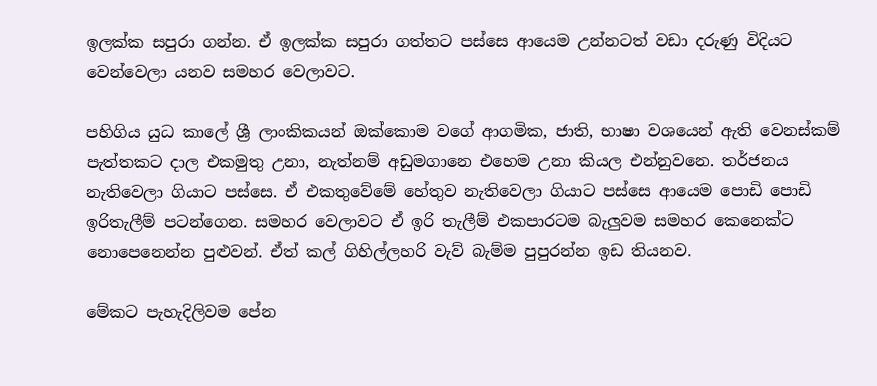ඉලක්ක සපුරා ගන්න. ඒ ඉලක්ක සපුරා ගත්තට පස්සෙ ආයෙම උන්නටත් වඩා දරුණු විදියට වෙන්වෙලා යනව සමහර වෙලාවට.

පහිගිය යුධ කාලේ ශ්‍රී ලාංකිකයන් ඔක්කොම වගේ ආගමික, ජාති, භාෂා වශයෙන් ඇති වෙනස්කම් පැත්තකට දාල එකමුතු උනා, නැත්නම් අඩුමගානෙ එහෙම උනා කියල එන්නුවනෙ. තර්ජනය නැතිවෙලා ගියාට පස්සෙ. ඒ එකතුවේමේ හේතුව නැතිවෙලා ගියාට පස්සෙ ආයෙම පොඩි පොඩි ඉරිතැලීම් පටන්ගෙන. සමහර වෙලාවට ඒ ඉරි තැලීම් එකපාරටම බැලුවම සමහර කෙනෙක්ට නොපෙනෙන්න පුළුවන්. ඒත් කල් ගිහිල්ලහරි වැව් බැම්ම පුපුරන්න ඉඩ තියනව.

මේකට පැහැදිලිවම පේන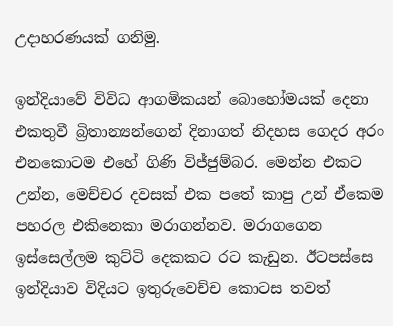උදාහරණයක් ගනිමු.

ඉන්දියාවේ විවිධ ආගමිකයන් බොහෝමයක් දෙනා එකතුවී බ්‍රිතාන්‍යන්ගෙන් දිනාගත් නිදහස ගෙදර අරං එනකොටම එහේ ගිණි විජ්ජුම්බර. මෙන්න එකට උන්න, මෙච්චර දවසක් එක පතේ කාපු උන් ඒකෙම පහරල එකිනෙකා මරාගන්නව. මරාගගෙන ඉස්සෙල්ලම කුට්ටි දෙකකට රට කැඩුන. ඊටපස්සෙ ඉන්දියාව විදියට ඉතුරුවෙච්ච කොටස තවත්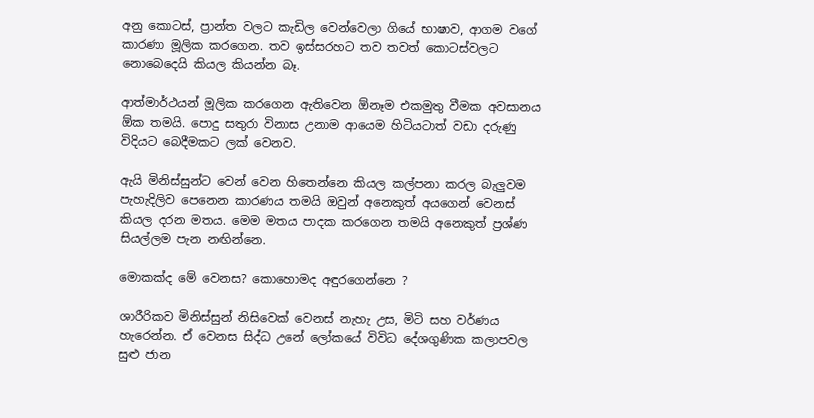අනු කොටස්, ප්‍රාන්ත වලට කැඩිල වෙන්වෙලා ගියේ භාෂාව, ආගම වගේ කාරණා මූලික කරගෙන. තව ඉස්සරහට තව තවත් කොටස්වලට නොබෙදෙයි කියල කියන්න බෑ.

ආත්මාර්ථයන් මූලික කරගෙන ඇතිවෙන ඕනෑම එකමුතු වීමක අවසානය ඕක තමයි. පොදු සතුරා විනාස උනාම ආයෙම හිටියටාත් වඩා දරුණු විදියට බෙදීමකට ලක් වෙනව.

ඇයි මිනිස්සුන්ට වෙන් වෙන හිතෙන්නෙ කියල කල්පනා කරල බැලුවම පැහැදිලිව පෙනෙන කාරණය තමයි ඔවුන් අනෙකුත් අයගෙන් වෙනස් කියල දරන මතය. මෙම මතය පාදක කරගෙන තමයි අනෙකුත් ප්‍රශ්ණ සියල්ලම පැන නඟින්නෙ.

මොකක්ද මේ වෙනස? කොහොමද අඳුරගෙන්නෙ ?

ශාරීරිකව මිනිස්සුන් නිසිවෙක් වෙනස් නැහැ උස, මිටි සහ වර්ණය හැරෙන්න. ඒ වෙනස සිද්ධ උනේ ලෝකයේ විවිධ දේශගුණික කලාපවල සුළු ජාන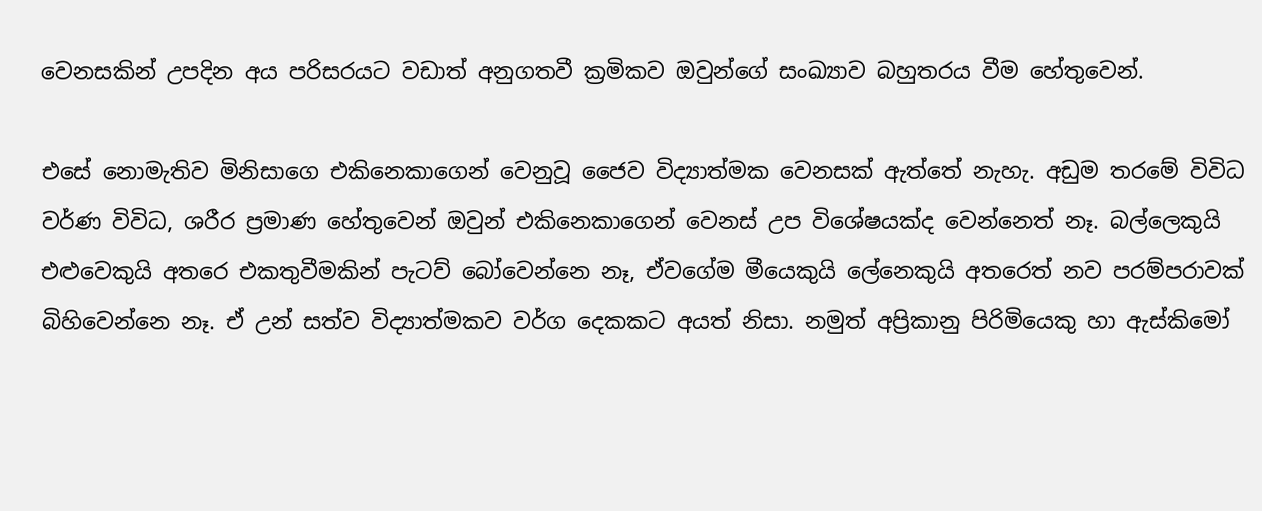වෙනසකින් උපදින අය පරිසරයට වඩාත් අනුගතවී ක්‍රමිකව ඔවුන්ගේ සංඛ්‍යාව බහුතරය වීම හේතුවෙන්.

එසේ නොමැතිව මිනිසාගෙ එකිනෙකාගෙන් වෙනුවූ ජෛව විද්‍යාත්මක වෙනසක් ඇත්තේ නැහැ. අඩුම තරමේ විවිධ වර්ණ විවිධ, ශරීර ප්‍රමාණ හේතුවෙන් ඔවුන් එකිනෙකාගෙන් වෙනස් උප විශේෂයක්ද වෙන්නෙත් නෑ. බල්ලෙකුයි එළුවෙකුයි අතරෙ එකතුවීමකින් පැටව් බෝවෙන්නෙ නෑ, ඒවගේම මීයෙකුයි ලේනෙකුයි අතරෙත් නව පරම්පරාවක් බිහිවෙන්නෙ නෑ. ඒ උන් සත්ව විද්‍යාත්මකව වර්ග දෙකකට අයත් නිසා. නමුත් අප්‍රිකානු පිරිමියෙකු හා ඇස්කිමෝ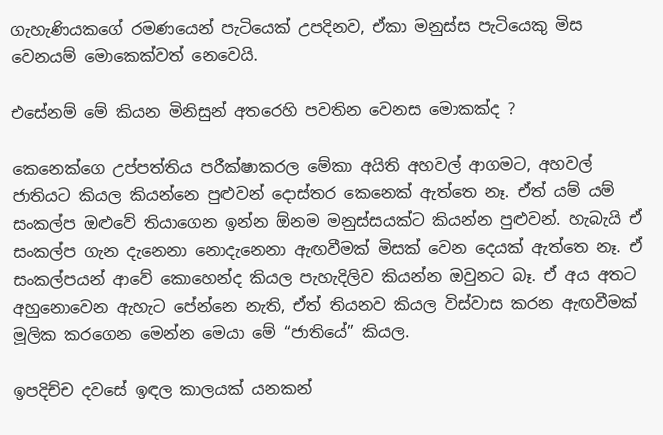ගැහැණියකගේ රමණයෙන් පැටියෙක් උපදිනව, ඒකා මනුස්ස පැටියෙකු මිස වෙනයම් මොකෙක්වත් නෙවෙයි.

එසේනම් මේ කියන මිනිසුන් අතරෙහි පවතින වෙනස මොකක්ද ?

කෙනෙක්ගෙ උප්පත්තිය පරීක්ෂාකරල මේකා අයිති අහවල් ආගමට, අහවල් ජාතියට කියල කියන්නෙ පුළුවන් දොස්තර කෙනෙක් ඇත්තෙ නෑ. ඒත් යම් යම් සංකල්ප ඔළුවේ තියාගෙන ඉන්න ඕනම මනුස්සයක්ට කියන්න පුළුවන්. හැබැයි ඒ සංකල්ප ගැන දැනෙනා නොදැනෙනා ඇඟවීමක් මිසක් වෙන දෙයක් ඇත්තෙ නෑ. ඒ සංකල්පයන් ආවේ කොහෙන්ද කියල පැහැදිලිව කියන්න ඔවුනට බෑ. ඒ අය අතට අහුනොවෙන ඇහැට පේන්නෙ නැති, ඒත් තියනව කියල විස්වාස කරන ඇඟවීමක් මූලික කරගෙන මෙන්න මෙයා මේ “ජාතියේ” කියල.

ඉපදිච්ච දවසේ ඉඳල කාලයක් යනකන්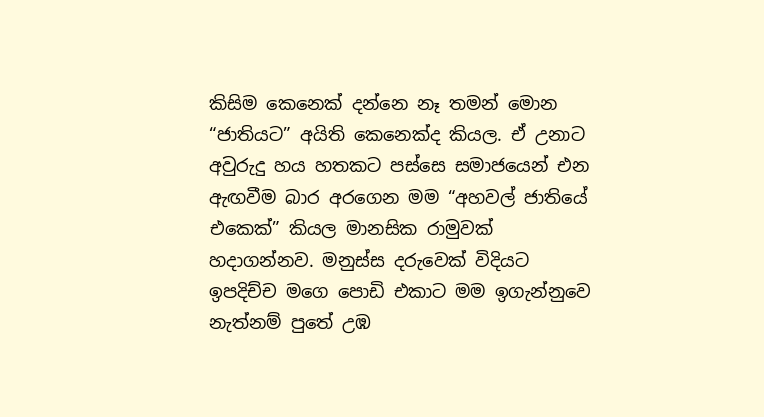කිසිම කෙනෙක් දන්නෙ නෑ තමන් මොන “ජාතියට” අයිති කෙනෙක්ද කියල. ඒ උනාට අවුරුදු හය හතකට පස්සෙ සමාජයෙන් එන ඇඟවීම බාර අරගෙන මම “අහවල් ජාතියේ එකෙක්” කියල මානසික රාමුවක් හදාගන්නව. මනුස්ස දරුවෙක් විදියට ඉපදිච්ච මගෙ පොඩි එකාට මම ඉගැන්නුවෙ නැත්නම් පුතේ උඹ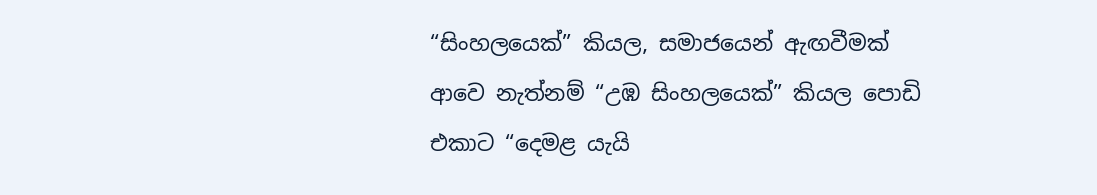“සිංහලයෙක්” කියල, සමාජයෙන් ඇඟවීමක් ආවෙ නැත්නම් “උඹ සිංහලයෙක්” කියල පොඩි එකාට “දෙමළ යැයි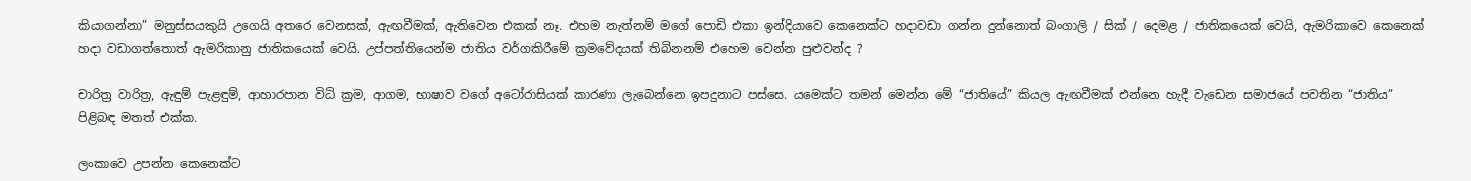කියාගන්නා” මනුස්සයකුයි උගෙයි අතරෙ වෙනසක්, ඇඟවීමක්, ඇතිවෙන එකක් නෑ. එහම නැත්නම් මගේ පොඩි එකා ඉන්දියාවෙ කෙනෙක්ට හදාවඩා ගන්න දුන්නොත් බංගාලි / සික් / දෙමළ / ජාතිකයෙක් වෙයි, ඇමරිකාවෙ කෙනෙක් හදා වඩාගත්තොත් ඇමරිකානු ජාතිකයෙක් වෙයි. උප්පත්තියෙන්ම ජාතිය වර්ගකිරීමේ ක්‍රමවේදයක් තිබිනනම් එහෙම වෙන්න පුළුවන්ද ?

චාරිත්‍ර වාරිත්‍ර, ඇඳුම් පැළඳුම්, ආහාරපාන විධි ක්‍රම, ආගම, භාෂාව වගේ අටෝරාසියක් කාරණා ලැබෙන්නෙ ඉපදුනාට පස්සෙ. යමෙක්ට තමන් මෙන්න මේ “ජාතියේ” කියල ඇඟවීමක් එන්නෙ හැදී වැඩෙන සමාජයේ පවතින “ජාතිය” පිළිබඳ මතත් එක්ක.

ලංකාවෙ උපන්න කෙනෙක්ට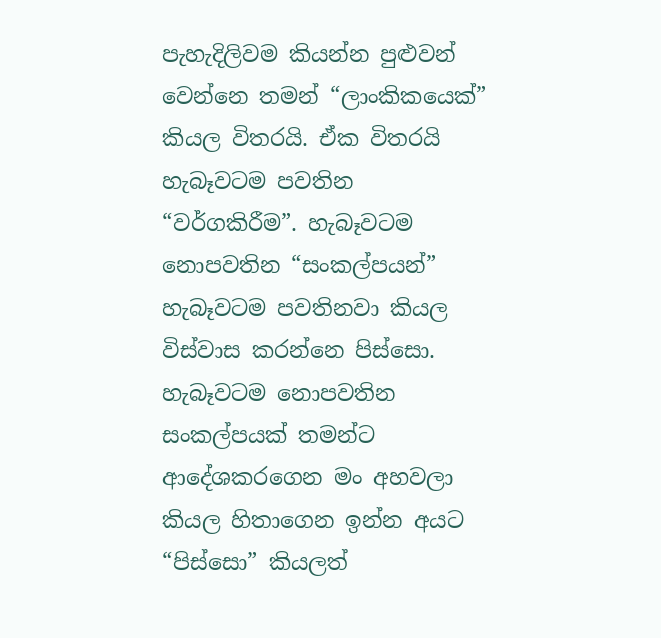පැහැදිලිවම කියන්න පුළුවන් වෙන්නෙ තමන් “ලාංකිකයෙක්” කියල විතරයි. ඒක විතරයි හැබෑවටම පවතින “වර්ගකිරීම”. හැබෑවටම නොපවතින “සංකල්පයන්” හැබෑවටම පවතිනවා කියල විස්වාස කරන්නෙ පිස්සො. හැබෑවටම නොපවතින සංකල්පයක් තමන්ට ආදේශකරගෙන මං අහවලා කියල හිතාගෙන ඉන්න අයට “පිස්සො” කියලත්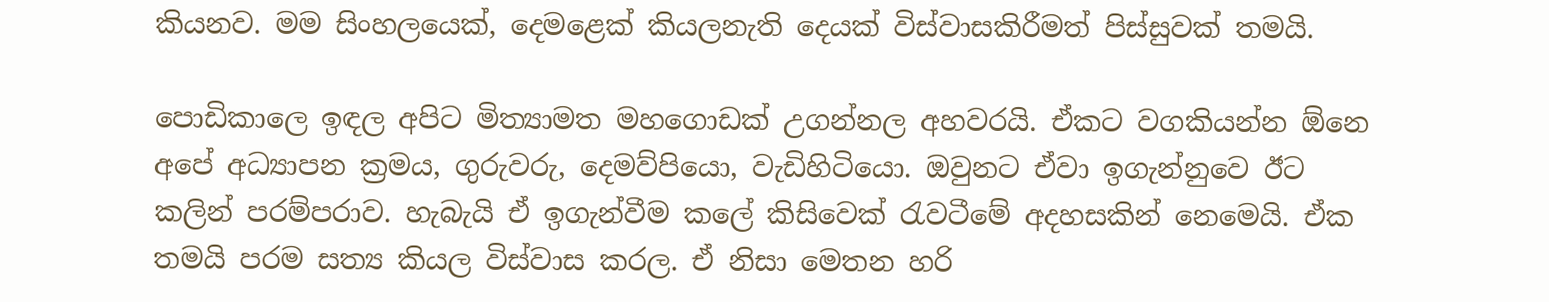කියනව. මම සිංහලයෙක්, දෙමළෙක් කියලනැති දෙයක් විස්වාසකිරීමත් පිස්සුවක් තමයි.

පොඩිකාලෙ ඉඳල අපිට මිත්‍යාමත මහගොඩක් උගන්නල අහවරයි. ඒකට වගකියන්න ඕනෙ අපේ අධ්‍යාපන ක්‍රමය, ගුරුවරු, දෙමව්පියො, වැඩිහිටියො. ඔවුනට ඒවා ඉගැන්නුවෙ ඊට කලින් පරම්පරාව. හැබැයි ඒ ඉගැන්වීම කලේ කිසිවෙක් ‍රැවටීමේ අදහසකින් නෙමෙයි. ඒක තමයි පරම සත්‍ය කියල විස්වාස කරල. ඒ නිසා මෙතන හරි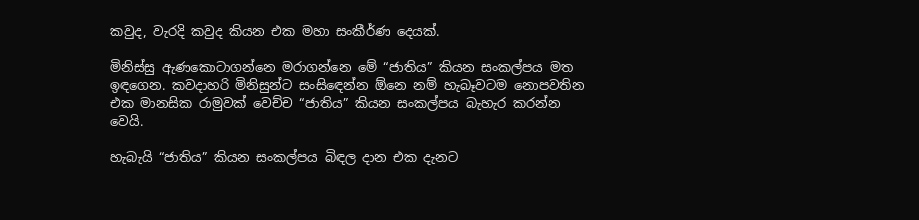කවුද, වැරදි කවුද කියන එක මහා සංකීර්ණ දෙයක්.

මිනිස්සු ඇණකොටාගන්නෙ මරාගන්නෙ මේ “ජාතිය” කියන සංකල්පය මත ඉඳගෙන. කවදාහරි මිනිසුන්ට සංසි‍ඳෙන්න ඕනෙ නම් හැබෑවටම නොපවතින එක මානසික රාමුවක් වෙච්ච “ජාතිය” කියන සංකල්පය බැහැර කරන්න වෙයි.

හැබැයි “ජාතිය” කියන සංකල්පය බිඳල දාන එක දැනට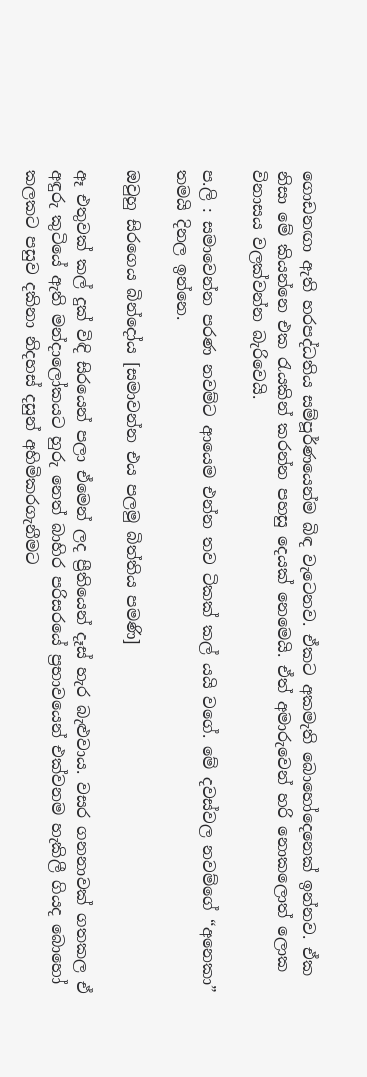ගොඩනඟා ඇති හරපද්ධතිය සම්පූර්ණයෙන්ම බිඳ වැටෙනව. ඒකට අකමැති බොහෝදෙනෙක් ඉන්නව. ඒක නිසා මේ කියන්නෙ එක ‍රැයකින් කරන්න පහසු දෙයක් නෙමෙයි. ඒත් අමාරුවෙන් හරි නොකලොත් ලොක විනාසය වලක්වන්න බැරිවෙයි.

ප.ලි : සමාවෙන්න පරණ නවම්ට ආයෙම එන්න තව ටිකක් කල් යයි වගේ. මේ දවස්වල නවම්ගේ “අනෙකා” තමයි දිනල ඉන්නෙ.

ඔවුහු සිරගෙය බින්දෝය [සමාවන්න එය පලමු බිත්තිය පමණි]

ඈ එතුවක් කල් දුක් විඳි සිරයෙන් පලා ඒමෙන් ලද ප්‍රීතියෙන් දෑස් හැර බැළුවාය. වසර ගනනාවක් ගතකල ඒ අඳුරු කුටියේ ඇති මන්දාලෝකයට හුරු නෙත් බාහිර පරිසරයේ ප්‍රභාවයෙන් එක්වනම හැකිලී ගියද බොහෝ කලකට පසුව දකිනා නිදහස් දසුන් අහිමිකරගැනීමට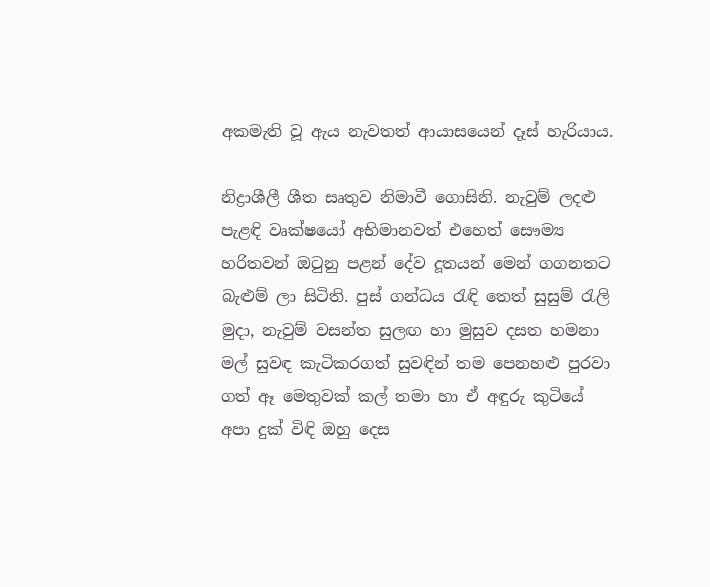අකමැති වූ ඇය නැවතත් ආයාසයෙන් දෑස් හැරියාය.

නිද්‍රාශීලී ශීත සෘතුව නිමාවී ගොසිනි. නැවුම් ලදළු පැළඳි වෘක්ෂයෝ අභිමානවත් එහෙත් සෞම්‍ය හරිතවන් ඔ‍ටුනු පළන් දේව දූතයන් මෙන් ගගනතට බැළුම් ලා සිටිති. පුස් ගන්ධය ‍රැඳි තෙත් සුසුම් ‍රැලි මුදා, නැවුම් වසන්ත සුලඟ හා මුසුව දසත හමනා මල් සුවඳ කැටිකරගත් සුවඳින් තම පෙනහළු පුරවා ගත් ඈ මෙතුවක් කල් තමා හා ඒ අඳුරු කුටියේ අපා දුක් විඳි ඔහු දෙස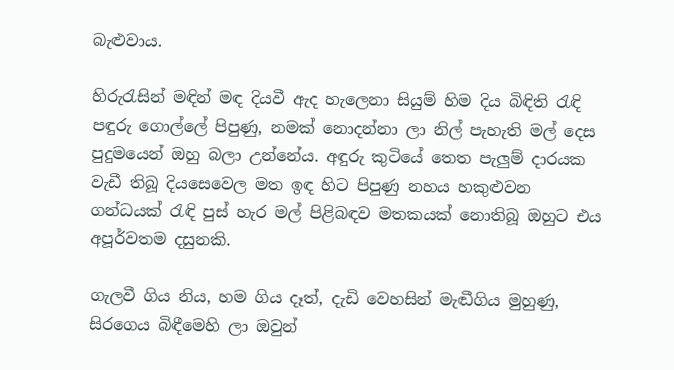බැළුවාය.

හිරු‍රැසින් මඳින් මඳ දියවී ඇද හැලෙනා සියුම් හිම දිය බිඳිති ‍රැඳි පඳුරු ගොල්ලේ පිපුණු, නමක් නොදන්නා ලා නිල් පැහැති මල් දෙස පුදුමයෙන් ඔහු බලා උන්නේය. අඳුරු කුටියේ තෙත පැලුම් දාරයක වැඩී තිබූ දියසෙවෙල මත ඉඳ හිට පිපුණු නහය හකුළුවන ගන්ධයක් ‍රැඳි පුස් හැර මල් පිළිබඳව මතකයක් නොතිබූ ඔහුට එය අපූර්වතම දසුනකි.

ගැලවී ගිය නිය, හම ගිය දෑත්, දැඩි වෙහසින් මැඬීගිය මුහුණු, සිරගෙය බිඳීමෙහි ලා ඔවුන්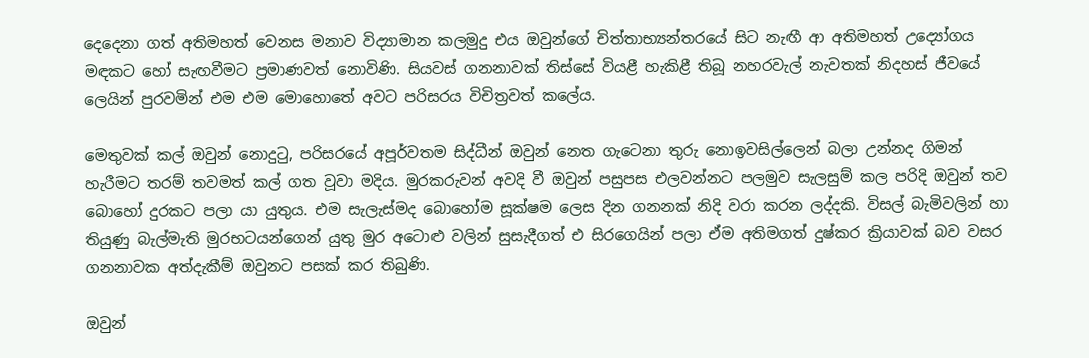දෙදෙනා ගත් අතිමහත් වෙනස මනාව විද්‍යාමාන කලමුදු එය ඔවුන්ගේ චිත්තාභ්‍යන්තරයේ සිට නැඟී ආ අතිමහත් උද්‍යෝගය මඳකට හෝ සැඟවීමට ප්‍රමාණවත් නොවිණි. සියවස් ගනනාවක් තිස්සේ වියළී හැකිළී තිබූ නහරවැල් නැවතක් නිදහස් ජීවයේ ලෙයින් පුරවමින් එම එම මොහොතේ අවට පරිසරය විචිත්‍රවත් කලේය.

මෙතුවක් කල් ඔවුන් නොදු‍ටු, පරිසරයේ අපූර්වතම සිද්ධීන් ඔවුන් නෙත ගැටෙනා තුරු නොඉවසිල්ලෙන් බලා උන්නද ගිමන් හැරීමට තරම් තවමත් කල් ගත වූවා මදිය. මුරකරුවන් අවදි වී ඔවුන් පසුපස එලවන්නට පලමුව සැලසුම් කල පරිදි ඔවුන් තව බොහෝ දුරකට පලා යා යුතුය. එම සැලැස්මද බොහෝම සූක්ෂම ලෙස දින ගනනක් නිදි වරා කරන ලද්දකි. විසල් බැමිවලින් හා තියුණු බැල්මැති මුරභටයන්ගෙන් යුතු මුර අටොළු වලින් සුසැදීගත් එ සිරගෙයින් පලා ඒම අතිමගත් දුෂ්කර ක්‍රියාවක් බව වසර ගනනාවක අත්දැකීම් ඔවුනට පසක් කර තිබුණි.

ඔවුන්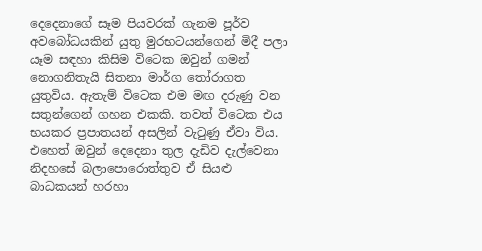දෙදෙනාගේ සෑම පියවරක් ගැනම පූර්ව අවබෝධයකින් යුතු මුරභටයන්ගෙන් මිදී පලා යෑම සඳහා කිසිම විටෙක ඔවුන් ගමන් නොගනිතැයි සිතනා මාර්ග තෝරාගත යුතුවිය. ඇතැම් විටෙක එම මඟ දරුණු වන සතුන්ගෙන් ගහන එකකි. තවත් විටෙක එය භයකර ප්‍රපාතයන් අසලින් වැ‍ටුණු ඒවා විය. එහෙත් ඔවුන් දෙදෙනා තුල දැඩිව දැල්වෙනා නිදහසේ බලාපොරොත්තුව ඒ සියළු බාධකයන් හරහා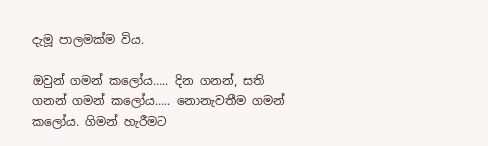දැමූ පාලමක්ම විය.

ඔවුන් ගමන් කලෝය….. දින ගනන්, සති ගනන් ගමන් කලෝය….. නොනැවතීම ගමන් කලෝය. ගිමන් හැරීමට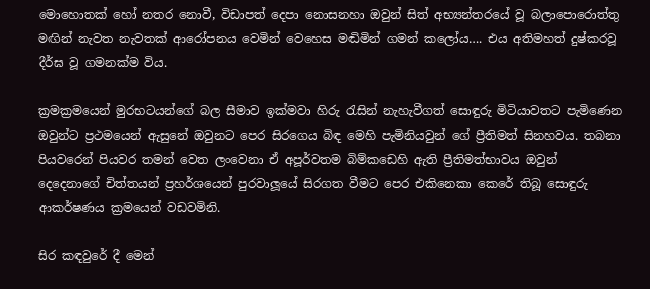මොහොතක් හෝ නතර නොවී, විඩාපත් දෙපා නොසනහා ඔවුන් සිත් අභ්‍යන්තරයේ වූ බලාපොරොත්තු මඟින් නැවත නැවතක් ආරෝපනය වෙමින් වෙහෙස මඬිමින් ගමන් කලෝය…. එය අතිමහත් දුෂ්කරවූ දීර්ඝ වූ ගමනක්ම විය.

ක්‍රමක්‍රමයෙන් මුරභටයන්ගේ බල සීමාව ඉක්මවා හිරු ‍රැසින් නැහැවීගත් සොඳුරු මිටියාවතට පැමිණෙන ඔවුන්ට ප්‍රථමයෙන් ඇසුනේ ඔවුනට පෙර සිරගෙය බිඳ මෙහි පැමිනියවුන් ගේ ප්‍රීතිමත් සිනහවය. තබනා පියවරෙන් පියවර තමන් වෙත ලංවෙනා ඒ අපූර්වතම බිම්කඩෙහි ඇති ප්‍රීතිමත්භාවය ඔවුන් දෙදෙනාගේ චිත්තයන් ප්‍රහර්ශයෙන් පුරවාලූයේ සිරගත වීමට පෙර එකිනෙකා කෙරේ තිබූ සොඳුරු ආකර්ෂණය ක්‍රමයෙන් වඩවමිනි.

සිර කඳවුරේ දී මෙන්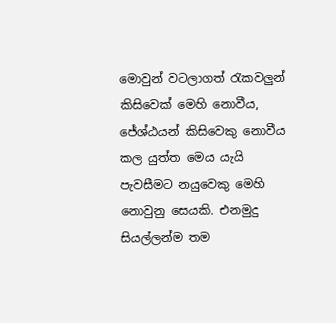මොවුන් වටලාගත් ‍රැකවලුන් කිසිවෙක් මෙහි නොවීය, ජේශ්ඨයන් කිසිවෙකු නොවීය කල යුත්ත මෙය යැයි පැවසීමට නයුවෙකු මෙහි නොවුනු සෙයකි. එනමුදු සියල්ලන්ම තම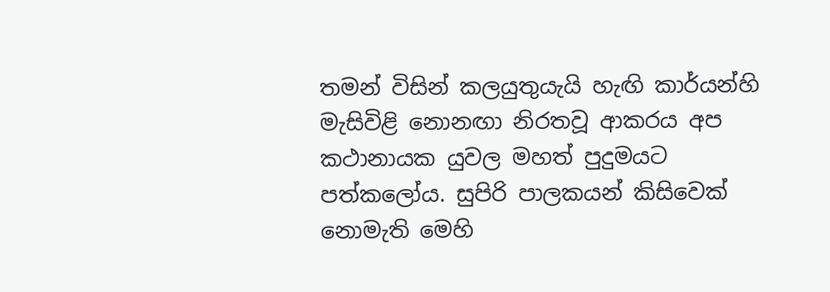තමන් විසින් කලයුතුයැයි හැඟි කාර්යන්හි මැසිවිළි නොනඟා නිරතවූ ආකරය අප කථානායක යුවල මහත් පුදුමයට පත්කලෝය. සුපිරි පාලකයන් කිසිවෙක් නොමැති මෙහි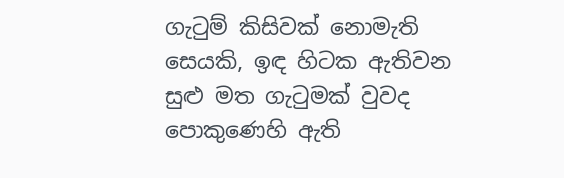ගැ‍ටුම් කිසිවක් නොමැති සෙයකි, ඉඳ හිටක ඇතිවන සුළු මත ගැ‍ටුමක් වුවද පොකුණෙහි ඇති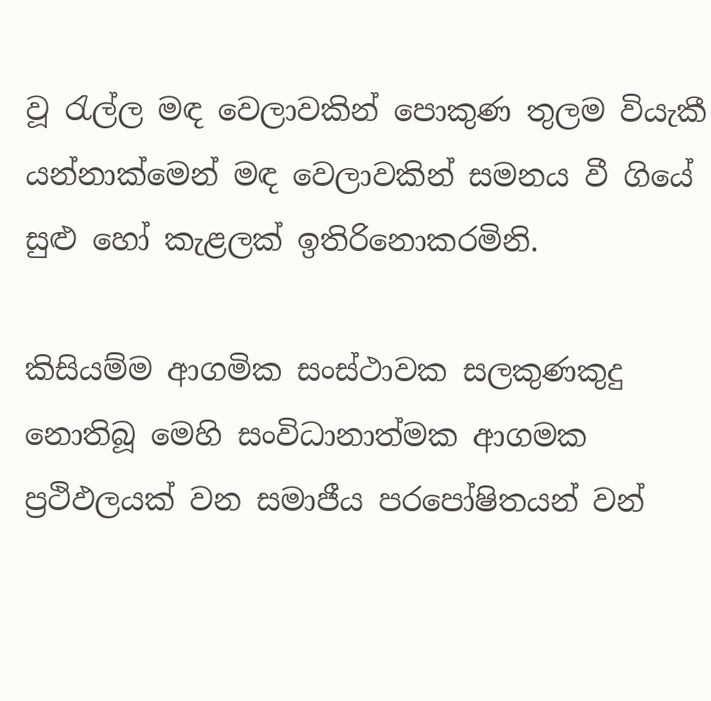වූ ‍රැල්ල මඳ වෙලාවකින් පොකුණ තුලම වියැකී යන්නාක්මෙන් මඳ වෙලාවකින් සමනය වී ගියේ සුළු හෝ කැළලක් ඉතිරිනොකරමිනි.

කිසියම්ම ආගමික සංස්ථාවක සලකුණකුදු නොතිබූ මෙහි සංවිධානාත්මක ආගමක ප්‍රථිඵලයක් වන සමාජීය පරපෝෂිතයන් වන්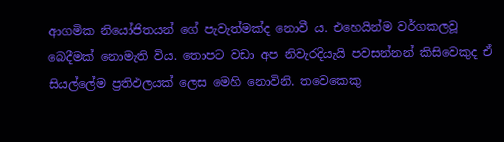ආගමික නියෝජිතයන් ගේ පැවැත්මක්ද නොවී ය. එහෙයින්ම වර්ගකලවූ බෙදීමක් නොමැති විය. තොපට වඩා අප නිවැරදියැයි පවසන්නන් කිසිවෙකුද ඒ සියල්ලේම ප්‍රතිඵලයක් ලෙස මෙහි නොවිනි. තවෙකෙකු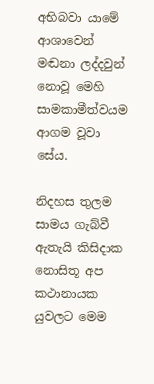අභිබවා යාමේ ආශාවෙන් මඬනා ලද්දවුන් නොවූ මෙහි සාමකාමීත්වයම ආගම වූවා සේය.

නිදහස තුලම සාමය ගැබ්වී ඇතැයි කිසිදාක නොසිතූ අප කථානායක යුවලට මෙම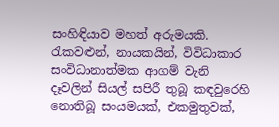සංහිඳියාව මහත් අරුමයකි. රැකවළුන්, නායකයින්, විවිධාකාර සංවිධානාත්මක ආගම් වැනි දෑවලින් සියල් සපිරී තුබූ කඳවුරෙහි නොතිබූ සංයමයක්, එකමුතුවක්,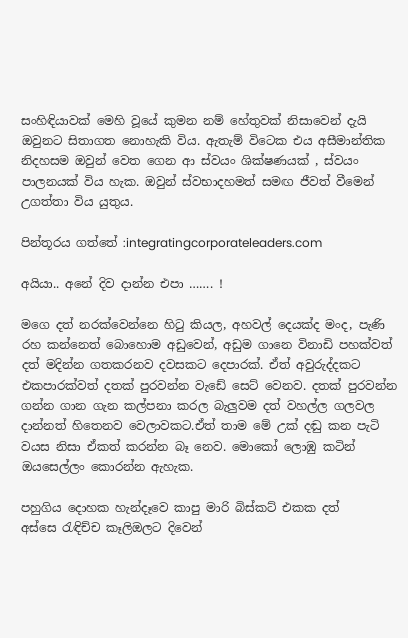සංහිඳියාවක් මෙහි වූයේ කුමන නම් හේතුවක් නිසාවෙන් දැයි ඔවුනට සිතාගත නොහැකි විය. ඇතැම් විටෙක එය අසීමාන්තික නිදහසම ඔවුන් වෙත ගෙන ආ ස්වයං ශික්ෂණයක් , ස්වයං පාලනයක් විය හැක. ඔවුන් ස්වභාදහමත් සමඟ ජීවත් වීමෙන් උගත්තා විය යුතුය.

පින්තූරය ගත්තේ :integratingcorporateleaders.com

අයියා.. අනේ දිව දාන්න එපා ……. !

මගෙ දත් නරක්වෙන්නෙ හි‍ටු කියල, අහවල් දෙයක්ද මංද, පැණි රහ කන්නෙත් බොහොම අඩුවෙන්, අඩුම ගානෙ විනාඩි පහක්වත් දත් මදින්න ගතකරනව දවසකට දෙපාරක්. ඒත් අවුරුද්දකට එකපාරක්වත් දතක් පුරවන්න වැඩේ සෙට් වෙනව. දතක් පුරවන්න ගන්න ගාන ගැන කල්පනා කරල බැලුවම දත් වහල්ල ගලවල දාන්නත් හිතෙනව වෙලාවකට.ඒත් තාම මේ උක් දඬු කන පැටි වයස නිසා ඒකත් කරන්න බෑ නෙව. මොකෝ ලොඹු කටින් ඔයසෙල්ලං කොරන්න ඇහැක.

පහුගිය දොහක හැන්දෑවෙ කාපු මාරි බිස්කට් එකක දත් අස්සෙ ‍රැඳිච්ච කෑලිඔලට දිවෙන්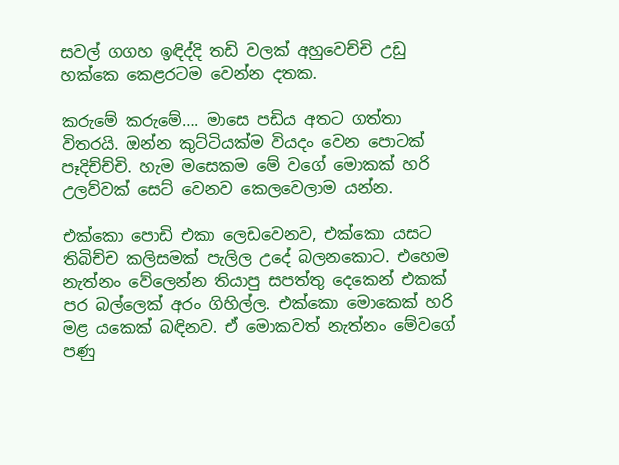සවල් ගගහ ඉඳිද්දි තඩි වලක් අහුවෙච්චි උඩු හක්කෙ කෙළරටම වෙන්න දතක.

කරුමේ කරුමේ…. මාසෙ පඩිය අතට ගත්තා විතරයි. ඔන්න කුට්ටියක්ම වියදං වෙන පොටක් පෑදිච්ච්චි. හැම මසෙකම මේ වගේ මොකක් හරි උලව්වක් සෙට් වෙනව කෙලවෙලාම යන්න.

එක්කො පොඩි එකා ලෙඩවෙනව, එක්කො යසට තිබිච්ච කලිසමක් පැලිල උදේ බලනකොට. එහෙම නැත්නං වේලෙන්න තියාපු සපත්තු දෙකෙන් එකක් පර බල්ලෙක් අරං ගිහිල්ල. එක්කො මොකෙක් හරි මළ යකෙක් බඳිනව. ඒ මොකවත් නැත්නං මේවගේ පණු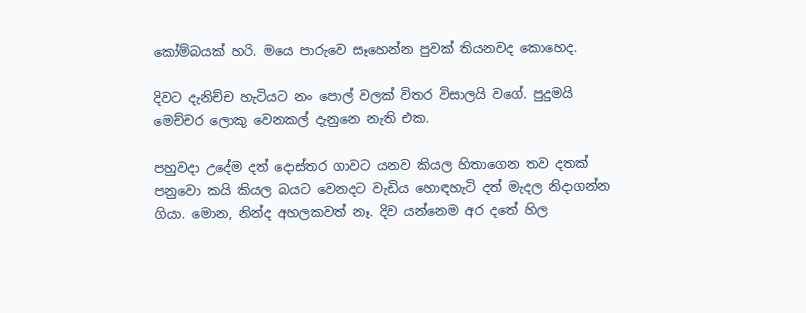කෝම්බයක් හරි. මයෙ පාරුවෙ සෑහෙන්න පුවක් තියනවද කොහෙද.

දිවට දැනිච්ච හැටියට නං පොල් වලක් විතර විසාලයි වගේ. පුදුමයි මෙච්චර ලොකු වෙනකල් දැනුනෙ නැති එක.

පහුවදා උදේම දත් දොස්තර ගාවට යනව කියල හිතාගෙන තව දතක් පනුවො කයි කියල බයට වෙනදට වැඩිය හොඳහැටි දත් මැදල නිදාගන්න ගියා. මොන, නින්ද අහලකවත් නෑ. දිව යන්නෙම අර දතේ හිල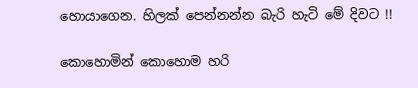හොයාගෙන. හිලක් පෙන්නන්න බැරි හැටි මේ දිවට !!

කොහොමින් කොහොම හරි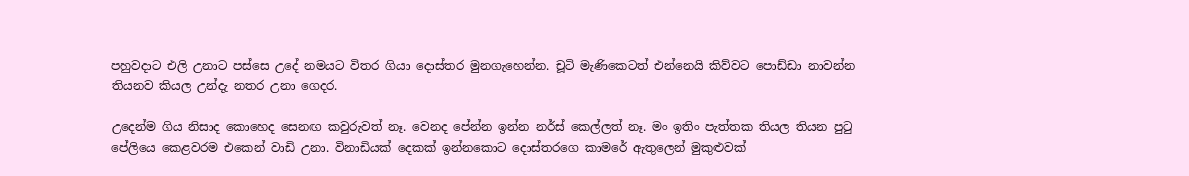පහුවදාට එලි උනාට පස්සෙ උදේ නමයට විතර ගියා දොස්තර මුනගැහෙන්න. චූටි මැණිකෙටත් එන්නෙයි කිව්වට පොඩ්ඩා නාවන්න තියනව කියල උන්දැ නතර උනා ගෙදර.

උදෙන්ම ගිය නිසාද කොහෙද සෙනඟ කවුරුවත් නෑ. වෙනද පේන්න ඉන්න නර්ස් කෙල්ලත් නෑ. මං ඉතිං පැත්තක තියල තියන පු‍ටු පේලියෙ කෙළවරම එකෙන් වාඩි උනා. විනාඩියක් දෙකක් ඉන්නකොට දොස්තරගෙ කාමරේ ඇතුලෙන් මුකුළුවක්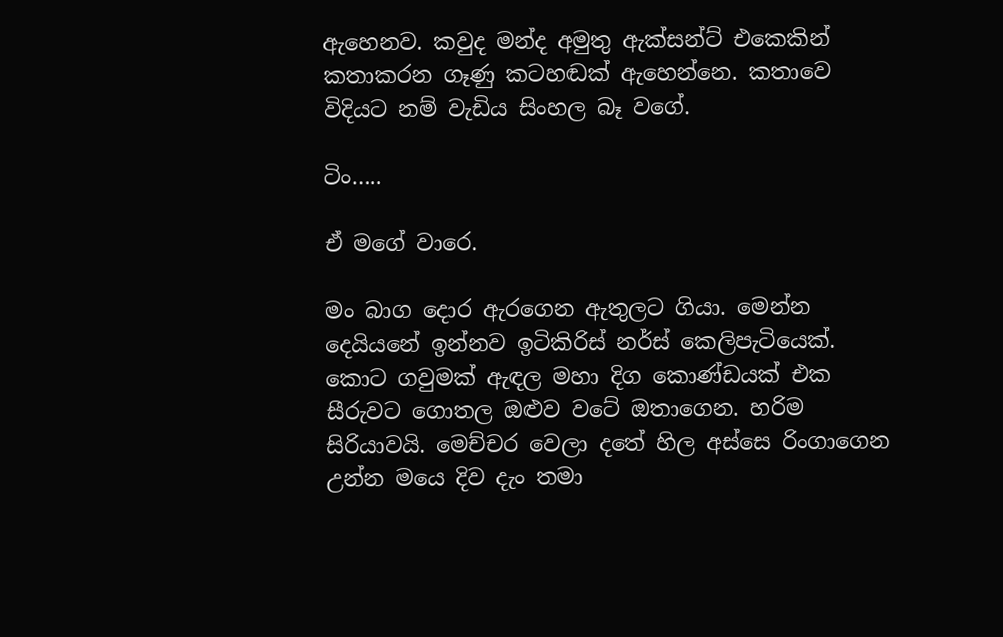ඇහෙනව. කවුද මන්ද අමුතු ඇක්සන්ට් එකෙකින් කතාකරන ගෑණු කටහඬක් ඇහෙන්නෙ. කතාවෙ විදියට නම් වැඩිය සිංහල බෑ වගේ.

ටිං…..

ඒ මගේ වාරෙ.

මං බාග දොර ඇරගෙන ඇතුලට ගියා. මෙන්න දෙයියනේ ඉන්නව ඉටිකිරිස් නර්ස් කෙලිපැටියෙක්. කොට ගවුමක් ඇඳල මහා දිග කොණ්ඩයක් එක සීරුවට ගොතල ඔළුව වටේ ඔතාගෙන. හරිම සිරියාවයි. මෙච්චර වෙලා දතේ හිල අස්සෙ රිංගාගෙන උන්න මයෙ දිව දැං තමා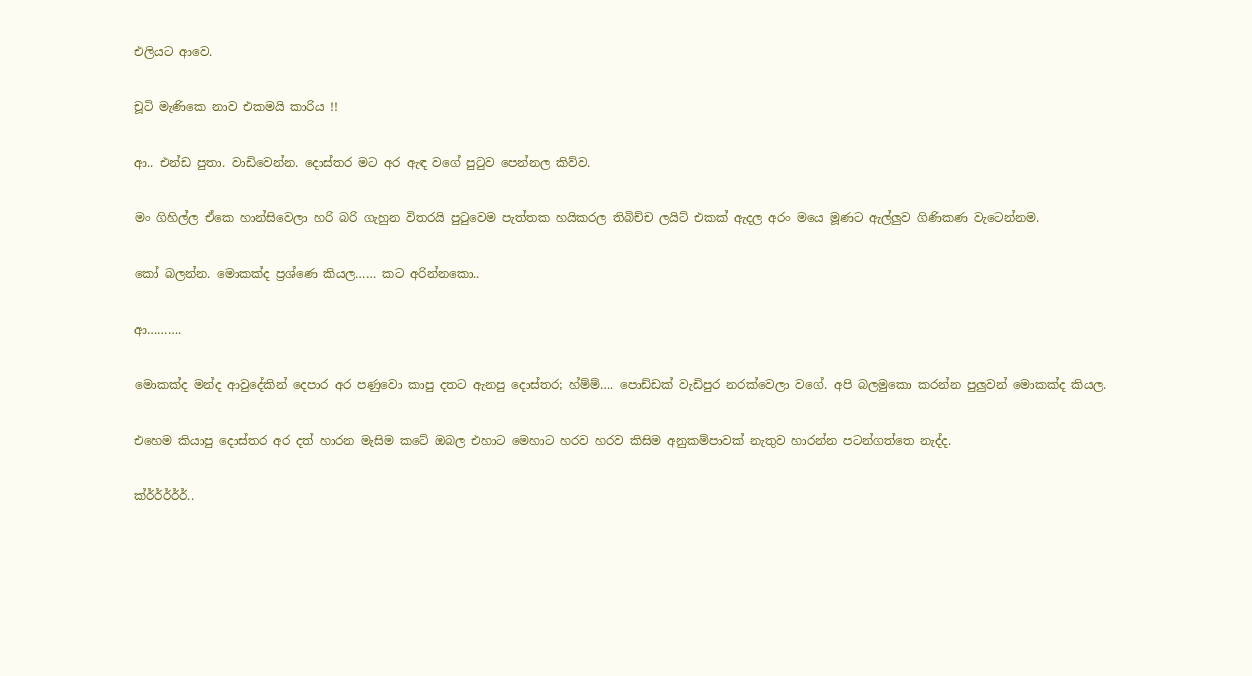එලියට ආවෙ.

චූටි මැණිකෙ නාව එකමයි කාරිය !!

ආ.. එන්ඩ පුතා. වාඩිවෙන්න. දොස්තර මට අර ඇඳ වගේ පු‍ටුව පෙන්නල කිව්ව.

මං ගිහිල්ල ඒකෙ හාන්සිවෙලා හරි බරි ගැහුන විතරයි පු‍ටුවෙම පැත්තක හයිකරල තිබිච්ච ලයිට් එකක් ඇදල අරං මයෙ මූණට ඇල්ලුව ගිණිකණ වැටෙන්නම.

කෝ බලන්න. මොකක්ද ප්‍රශ්ණෙ කියල…… කට අරින්නකො..

ආ……….

මොකක්ද මන්ද ආවුදේකින් දෙපාර අර පණුවො කාපු දතට ඇනපු දොස්තර; හ්ම්ම්…. පොඩ්ඩක් වැඩිපුර නරක්වෙලා වගේ. අපි බලමුකො කරන්න පුලුවන් මොකක්ද කියල.

එහෙම කියාපු දොස්තර අර දත් හාරන මැසිම කටේ ඔබල එහාට මෙහාට හරව හරව කිසිම අනුකම්පාවක් නැතුව හාරන්න පටන්ගත්තෙ නැද්ද.

ක්ර්ර්ර්ර්ර්..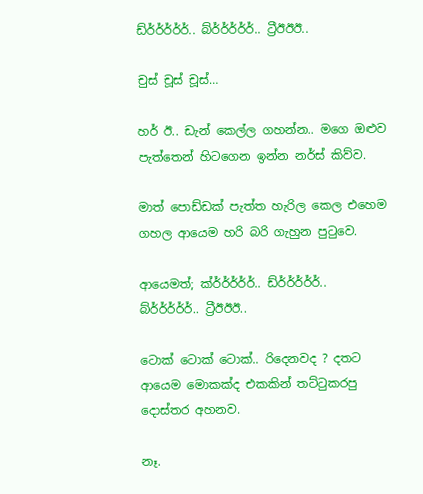ඩ්ර්ර්ර්ර්ර්.. බ්ර්ර්ර්ර්ර්.. ට්‍රීඊඊඊ..

චුස් චූස් චූස්…

හර් ඊ.. ඩැන් කෙල්ල ගහන්න.. මගෙ ඔළුව පැත්තෙන් හිටගෙන ඉන්න නර්ස් කිව්ව.

මාත් පොඩ්ඩක් පැත්ත හැරිල කෙල එහෙම ගහල ආයෙම හරි බරි ගැහුන පු‍ටුවෙ.

ආයෙමත්; ක්ර්ර්ර්ර්ර්.. ඩ්ර්ර්ර්ර්ර්.. බ්ර්ර්ර්ර්ර්.. ට්‍රීඊඊඊ..

ටොක් ටොක් ටොක්.. රිදෙනවද ? දතට ආයෙම මොකක්ද එකකින් තට්‍ටුකරපු දොස්තර අහනව.

නෑ.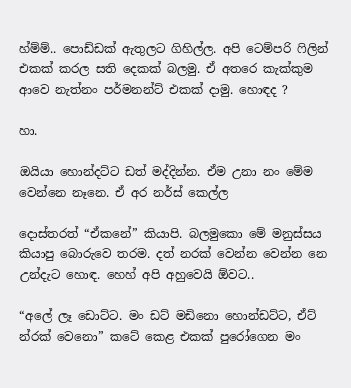හ්ම්ම්.. පොඩ්ඩක් ඇතුලට ගිහිල්ල. අපි ටෙම්පරි ‍ෆිලින් එකක් කරල සති දෙකක් බලමු. ඒ අතරෙ කැක්කුම ආවෙ නැත්නං පර්මනන්ට් එකක් දාමු. හොඳද ?

හා.

ඔයියා හොන්දට්ට ඩත් මද්දින්න. ඒම උනා නං මේම වෙන්නෙ නෑනෙ. ඒ අර නර්ස් කෙල්ල

දොස්තරත් “ඒකනේ” කියාපි. බලමුකො මේ මනුස්සය කියාපු බොරුවෙ තරම. දත් නරක් වෙන්න වෙන්න නෙ උන්දැට හොඳ. හෙහ් අපි අහුවෙයි ඕවට..

“අලේ ලෑ ඩොට්ට. මං ඩට් මඩිනො හොන්ඩට්ට, ඒට් න්රක් වෙනො” කටේ කෙළ එකක් පුරෝගෙන මං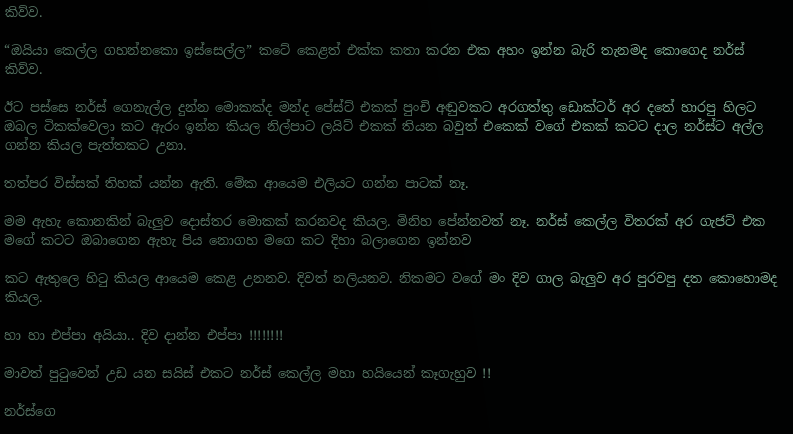කිව්ව.

“ඔයියා කෙල්ල ගහන්නකො ඉස්සෙල්ල” කටේ කෙළත් එක්ක කතා කරන එක අහං ඉන්න බැරි තැනමද කොගෙද නර්ස් කිව්ව.

ඊට පස්සෙ නර්ස් ගෙනැල්ල දුන්න මොකක්ද මන්ද පේස්ට් එකක් පුංචි අඬුවකට අරගත්තු ඩොක්ටර් අර දතේ හාරපු හිලට ඔබල ටිකක්වෙලා කට ඇරං ඉන්න කියල නිල්පාට ලයිට් එකක් තියන බවුත් එකෙක් වගේ එකක් කටට දාල නර්ස්ට අල්ල ගන්න කියල පැත්තකට උනා.

තත්පර විස්සක් තිහක් යන්න ඇති. මේක ආයෙම එලියට ගන්න පාටක් නෑ.

මම ඇහැ කොනකින් බැලුව දොස්තර මොකක් කරනවද කියල. මිනිහ පේන්නවත් නෑ. නර්ස් කෙල්ල විතරක් අර ගැජට් එක මගේ කටට ඔබාගෙන ඇහැ පිය නොගහ මගෙ කට දිහා බලාගෙන ඉන්නව

කට ඇතුලෙ හි‍ටු කියල ආයෙම කෙළ උනනව. දිවත් නලියනව. නිකමට වගේ මං දිව ගාල බැලුව අර පුරවපු දත කොහොමද කියල.

හා හා එප්පා අයියා.. දිව දාන්න එප්පා !!!!!!!!

මාවත් පු‍ටුවෙන් උඩ යන සයිස් එකට නර්ස් කෙල්ල මහා හයියෙන් කෑගැහුව !!

නර්ස්ගෙ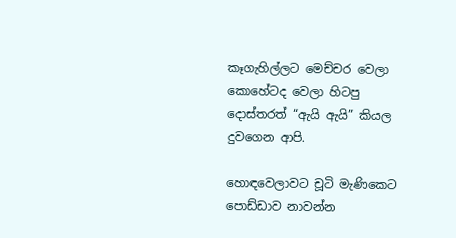කෑගැහිල්ලට මෙච්චර වෙලා කොහේටද වෙලා හිටපු දොස්තරත් “ඇයි ඇයි” කියල දුවගෙන ආපි.

හොඳවෙලාවට චූටි මැණිකෙට පොඩ්ඩාව නාවන්න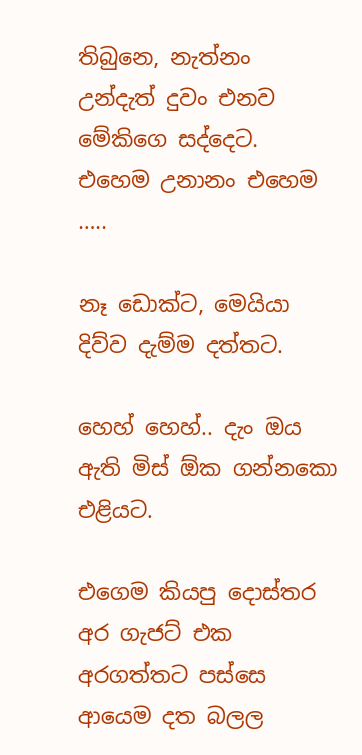තිබුනෙ, නැත්නං උන්දැත් දුවං එනව මේකිගෙ සද්දෙට. එහෙම උනානං එහෙම …..

නෑ ඩොක්ට, මෙයියා දිව්ව දැම්ම දත්තට.

හෙහ් හෙහ්.. දැං ඔය ඇති මිස් ඕක ගන්නකො එළියට.

එගෙම කියපු දොස්තර අර ගැජට් එක අරගත්තට පස්සෙ ආයෙම දත බලල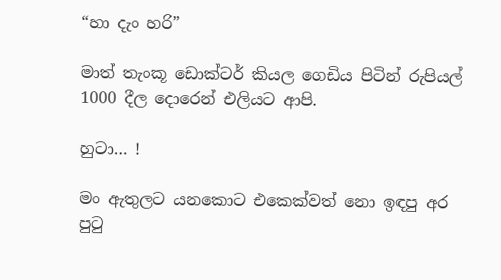“හා දැං හරි”

මාත් තැංකූ ඩොක්ටර් කියල ගෙඩිය පිටින් රුපියල් 1000 දීල දොරෙන් එලියට ආපි.

හුටා… !

මං ඇතුලට යනකොට එකෙක්වත් නො ඉඳපු අර පු‍ටු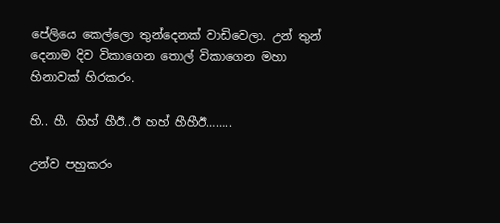පේලියෙ කෙල්ලො තුන්දෙනක් වාඩිවෙලා. උන් තුන් දෙනාම දිව විකාගෙන තොල් විකාගෙන මහා හිනාවක් හිරකරං.

හි.. හී. හිහ් හීඊ..ඊ හහ් හීහීඊ……..

උන්ව පහුකරං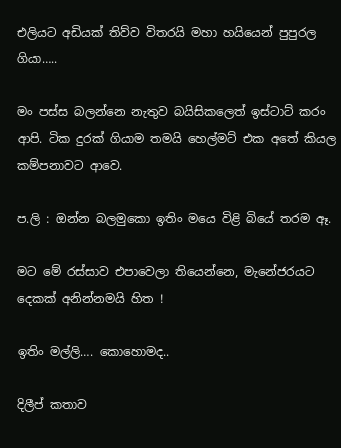එලියට අඩියක් තිව්ව විතරයි මහා හයියෙන් පුපුරල ගියා…..

මං පස්ස බලන්නෙ නැතුව බයිසිකලෙත් ඉස්ටාට් කරං ආපි. ටික දුරක් ගියාම තමයි හෙල්මට් එක අතේ කියල කම්පනාවට ආවෙ.

ප.ලි : ඔන්න බලමුකො ඉතිං මයෙ විළි බියේ තරම ඈ.

මට මේ රස්සාව එපාවෙලා තියෙන්නෙ, මැනේජරයට දෙකක් අනින්නමයි හිත !

ඉතිං මල්ලි…. කොහොමද..

දිලීප් කතාව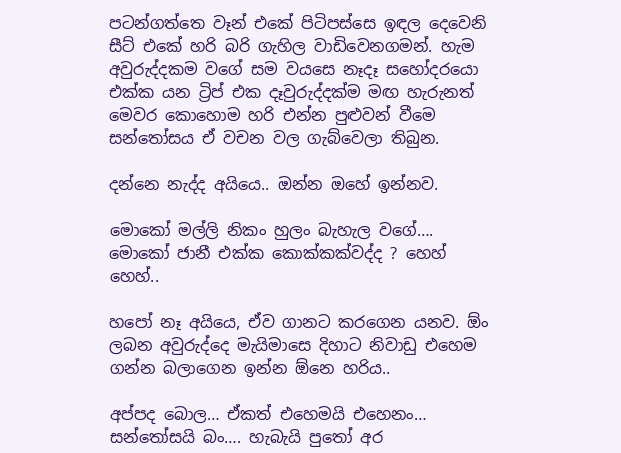පටන්ගත්තෙ වෑන් එකේ පිටිපස්සෙ ඉඳල දෙවෙනි සීට් එකේ හරි බරි ගැහිල වාඩිවෙනගමන්. හැම අවුරුද්දකම වගේ සම වයසෙ නෑදෑ සහෝදරයො එක්ක යන ට්‍රිප් එක දෑවුරුද්දක්ම මඟ හැරුනත් මෙවර කොහොම හරි එන්න පුළුවන් වීමෙ සන්තෝසය ඒ වචන වල ගැබ්වෙලා තිබුන.

දන්නෙ නැද්ද අයියෙ.. ඔන්න ඔහේ ඉන්නව.

මොකෝ මල්ලි නිකං හුලං බැහැල වගේ…. මොකෝ ජානී එක්ක කොක්කක්වද්ද ? හෙහ් හෙහ්..

හපෝ නෑ අයියෙ, ඒව ගානට කරගෙන යනව. ඕං ලබන අවුරුද්දෙ මැයිමාසෙ දිහාට නිවාඩු එහෙම ගන්න බලාගෙන ඉන්න ඕනෙ හරිය..

අප්පද බොල… ඒකත් එහෙමයි එහෙනං… සන්තෝසයි බං…. හැබැයි පු‍තෝ අර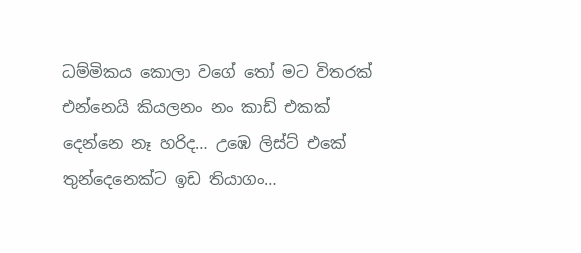ධම්මිකය කොලා වගේ ‍තෝ මට විතරක් එන්නෙයි කියලනං නං කාඩ් එකක් දෙන්නෙ නෑ හරිද… උඹෙ ලිස්ට් එකේ තුන්දෙනෙක්ට ඉඩ තියාගං…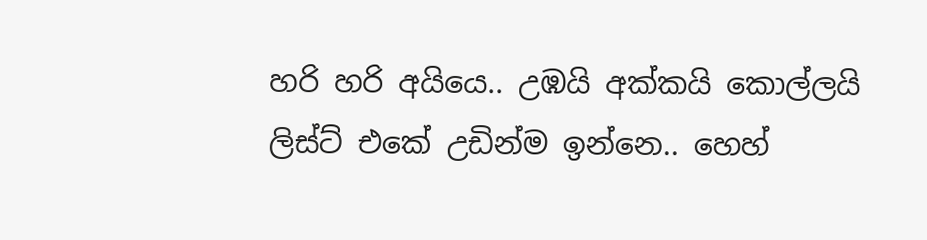හරි හරි අයියෙ.. උඹයි අක්කයි කොල්ලයි ලිස්ට් එකේ උඩින්ම ඉන්නෙ.. හෙහ්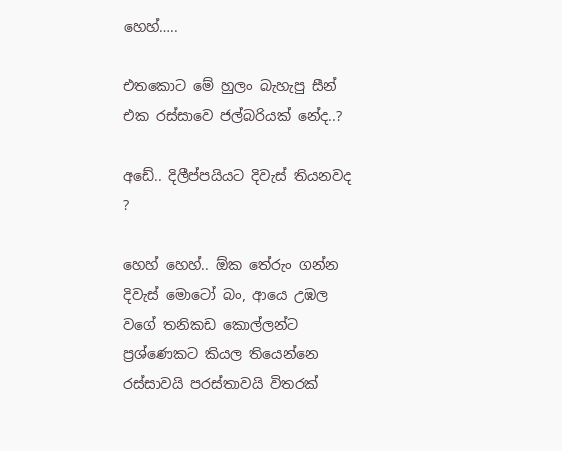හෙහ්…..

එතකොට මේ හුලං බැහැපු සීන් එක රස්සාවෙ ජල්බරියක් නේද..?

අඩේ.. දිලීප්පයියට දිවැස් තියනවද ?

හෙහ් හෙහ්.. ඕක තේරුං ගන්න දිවැස් මොටෝ බං, ආයෙ උඹල වගේ තනිකඩ කොල්ලන්ට ප්‍රශ්ණෙකට කියල තියෙන්නෙ රස්සාවයි පරස්තාවයි විතරක්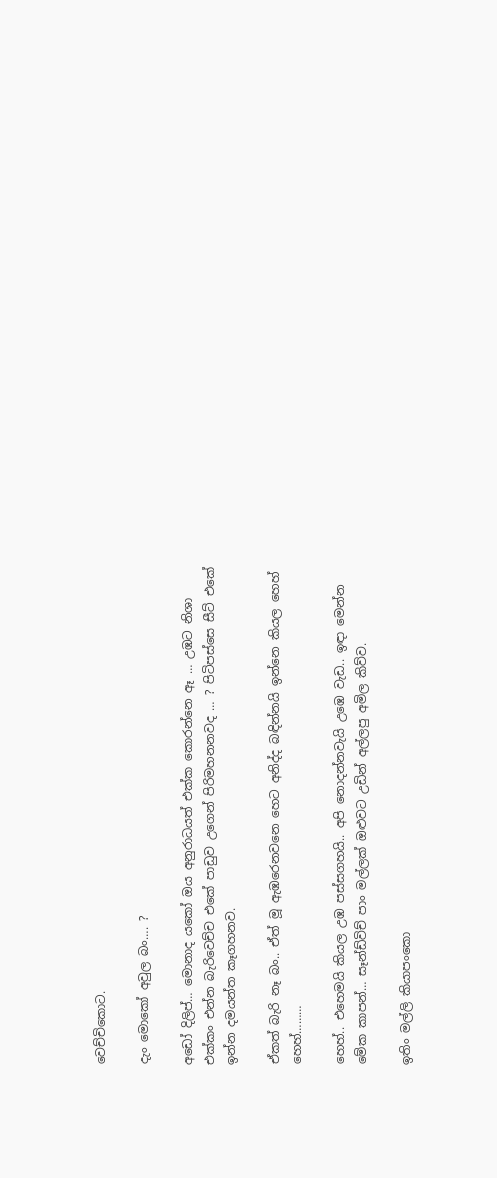වෙච්චිකොට.

දැං මොකෝ අවුල බං…. ?

අඩෝ දිලිප්… මොනාද යකෝ ඔය අනුරාධයත් එක්ක කොරන්නෙ ඈ … උඹට නිශා එක්කං එන්න බැරිවෙච්ච එකේ පාඩුව උගෙන් පිරිමහනනවද … ? පිටිපස්සෙ සීට් එකේ ඉන්න දමයන්ත කෑගහනව.

ඒකත් බැරි නෑ බං.. ඒත් මූ ඇඹරෙනවනෙ හෙට අනිද්ද බඳින්නයි ඉන්නෙ කියල හෙහ් හෙහ්………

හෙහ්.. එහෙමයි කියල උඹ පස්සගහයි.. අපි නොදන්නවැයි උඹෙ වැඩ.. ඉඳා මෙන්න මේක කාපන්… සෑන්ඩ්විච් පාං මල්ලක් ඔළුවට උඩින් අල්ලපු අමිල කිව්ව.

ඉතිං මල්ලි කියාපංකො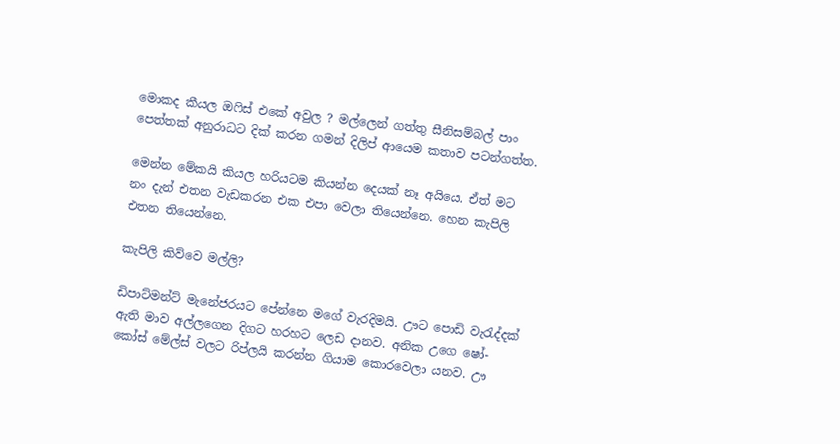මොකද කීයල ඔ‍ෆිස් එකේ අවුල ? මල්ලෙන් ගත්තු සීනිසම්බල් පාං පෙත්තක් අනුරාධට දික් කරන ගමන් දිලිප් ආයෙම කතාව පටන්ගත්ත.

මෙන්න මේකයි කියල හරියටම කියන්න දෙයක් නෑ අයියෙ. ඒත් මට නං දැන් එතන වැඩකරන එක එපා වෙලා තියෙන්නෙ. හෙන කැපිලි එතන තියෙන්නෙ.

කැපිලි කිව්වෙ මල්ලි?

ඩිපාට්මන්ට් මැනේජරයට පේන්නෙ මගේ වැරදිමයි. ඌට පොඩි වැ‍රැද්දක් ඇති මාව අල්ලගෙන දිගට හරහට ලෙඩ දානව. අනික උගෙ ෂෝ-කෝස් මේල්ස් වලට රිප්ලයි කරන්න ගියාම කොරවෙලා යනව. ඌ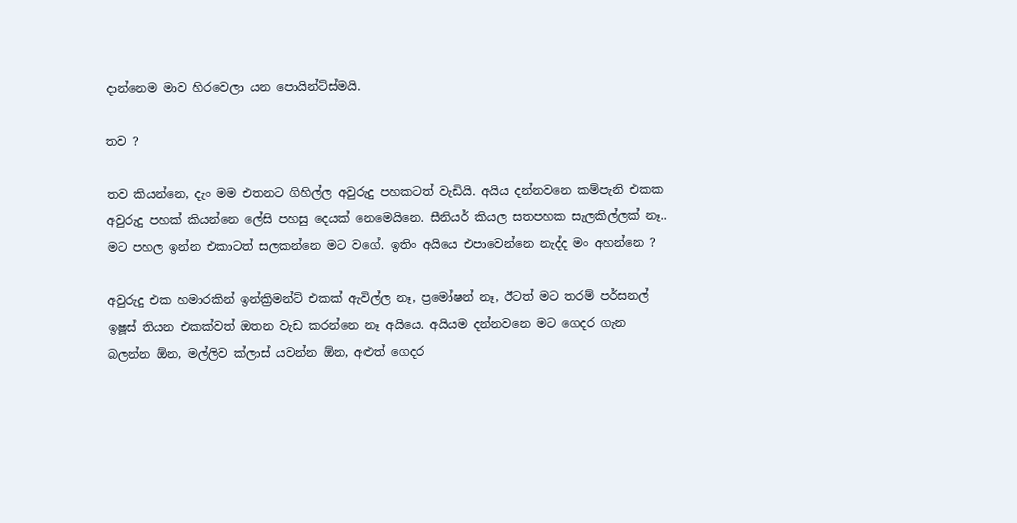දාන්නෙම මාව හිරවෙලා යන පොයින්ට්ස්මයි.

තව ?

තව කියන්නෙ, දැං මම එතනට ගිහිල්ල අවුරුදු පහකටත් වැඩියි. අයිය දන්නවනෙ කම්පැනි එකක අවුරුදු පහක් කියන්නෙ ලේසි පහසු දෙයක් නෙමෙයිනෙ. සීනියර් කියල සතපහක සැලකිල්ලක් නෑ.. මට පහල ඉන්න එකාටත් සලකන්නෙ මට වගේ. ඉතිං අයියෙ එපාවෙන්නෙ නැද්ද මං අහන්නෙ ?

අවුරුදු එක හමාරකින් ඉන්ක්‍රිමන්ට් එකක් ඇවිල්ල නෑ, ප්‍රමෝෂන් නෑ, ඊටත් මට තරම් පර්සනල් ඉෂූස් තියන එකක්වත් ඔතන වැඩ කරන්නෙ නෑ අයියෙ. අයියම දන්නවනෙ මට ගෙදර ගැන බලන්න ඕන, මල්ලිව ක්ලාස් යවන්න ඕන, අළුත් ගෙදර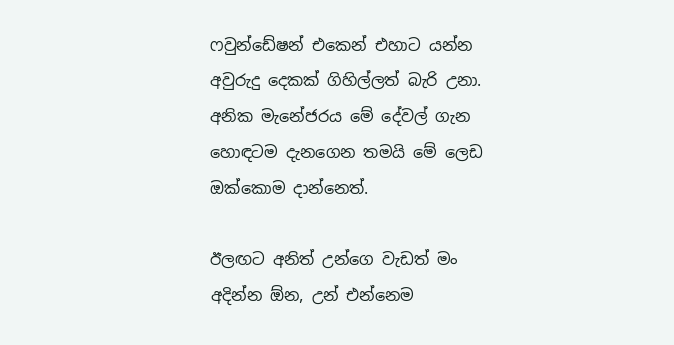ෆවුන්ඩේෂන් එකෙන් එහාට යන්න අවුරුදු දෙකක් ගිහිල්ලත් බැරි උනා. අනික මැනේජරය මේ දේවල් ගැන හොඳටම දැනගෙන තමයි මේ ලෙඩ ඔක්කොම දාන්නෙත්.

ඊලඟට අනිත් උන්ගෙ වැඩත් මං අදින්න ඕන, උන් එන්නෙම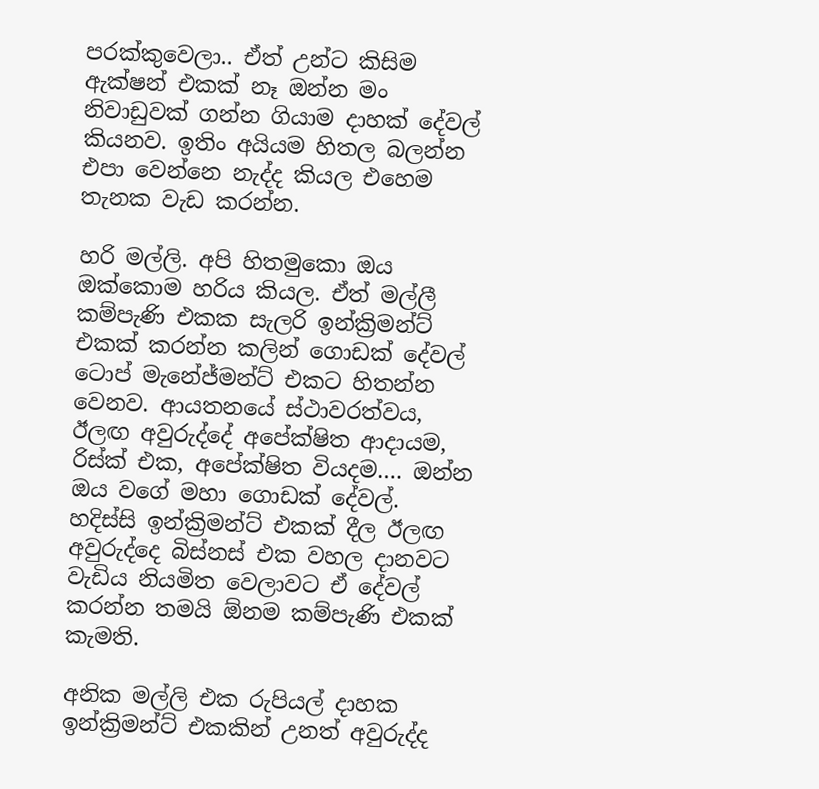පරක්කුවෙලා.. ඒත් උන්ට කිසිම ඇක්ෂන් එකක් නෑ ඔන්න මං නිවාඩුවක් ගන්න ගියාම දාහක් දේවල් කියනව. ඉතිං අයියම හිතල බලන්න එපා වෙන්නෙ නැද්ද කියල එහෙම තැනක වැඩ කරන්න.

හරි මල්ලි. අපි හිතමුකො ඔය ඔක්කොම හරිය කියල. ඒත් මල්ලී කම්පැණි එකක සැලරි ඉන්ක්‍රිමන්ට් එකක් කරන්න කලින් ගොඩක් දේවල් ටොප් මැනේජ්මන්ට් එකට හිතන්න වෙනව. ආයතනයේ ස්ථාවරත්වය, ඊලඟ අවුරුද්දේ අපේක්ෂිත ආදායම, රිස්ක් එක, අපේක්ෂිත වියදම…. ඔන්න ඔය වගේ මහා ගොඩක් දේවල්. හදිස්සි ඉන්ක්‍රිමන්ට් එකක් දීල ඊලඟ අවුරුද්දෙ බිස්නස් එක වහල දානවට වැඩිය නියමිත වෙලාවට ඒ දේවල් කරන්න තමයි ඕනම කම්පැණි එකක් කැමති.

අනික මල්ලි එක රුපියල් දාහක ඉන්ක්‍රිමන්ට් එකකින් උනත් අවුරුද්ද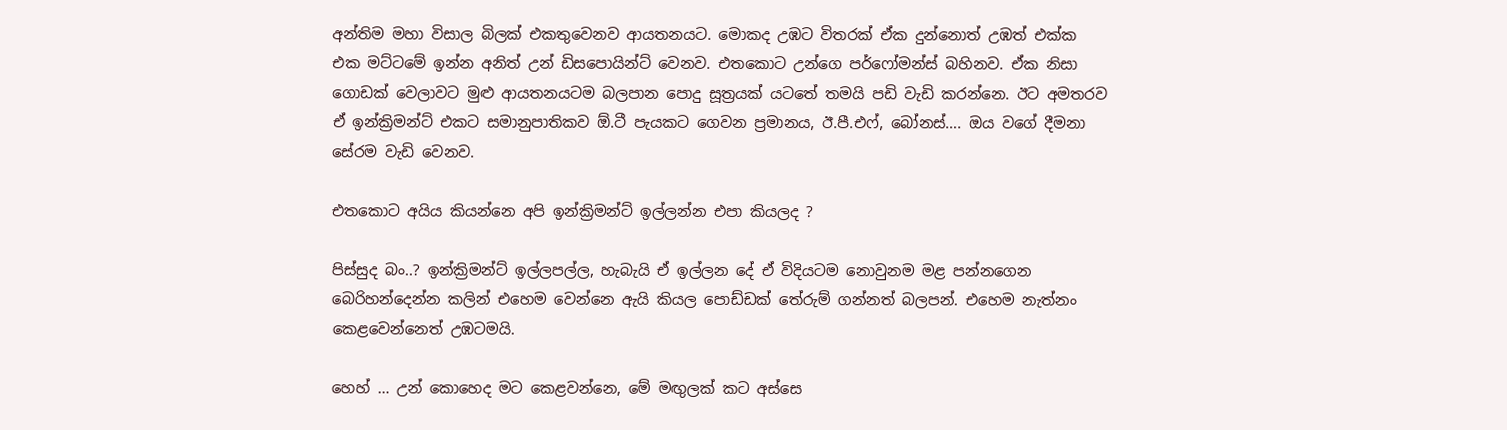අන්තිම මහා විසාල බිලක් එකතුවෙනව ආයතනයට. මොකද උඹට විතරක් ඒක දුන්නොත් උඹත් එක්ක එක මට්ටමේ ඉන්න අනිත් උන් ඩිසපොයින්ට් වෙනව. එතකොට උන්ගෙ පර්ෆෝමන්ස් බහිනව. ඒක නිසා ගොඩක් වෙලාවට මුළු ආයතනයටම බලපාන පොදු සූත්‍රයක් යටතේ තමයි පඩි වැඩි කරන්නෙ. ඊට අමතරව ඒ ඉන්ක්‍රිමන්ට් එකට සමානුපාතිකව ඕ.ටී පැයකට ගෙවන ප්‍රමානය, ඊ.පී.එෆ්, බෝනස්…. ඔය වගේ දීමනා සේරම වැඩි වෙනව.

එතකොට අයිය කියන්නෙ අපි ඉන්ක්‍රිමන්ට් ඉල්ලන්න එපා කියලද ?

පිස්සුද බං..? ඉන්ක්‍රිමන්ට් ඉල්ලපල්ල, හැබැයි ඒ ඉල්ලන දේ ඒ විදියටම නොවුනම මළ පන්නගෙන බෙරිහන්දෙන්න කලින් එහෙම වෙන්නෙ ඇයි කියල පොඩ්ඩක් තේරුම් ගන්නත් බලපන්. එහෙම නැත්නං කෙළවෙන්නෙත් උඹටමයි.

හෙහ් … උන් කොහෙද මට කෙළවන්නෙ, මේ මඟුලක් කට අස්සෙ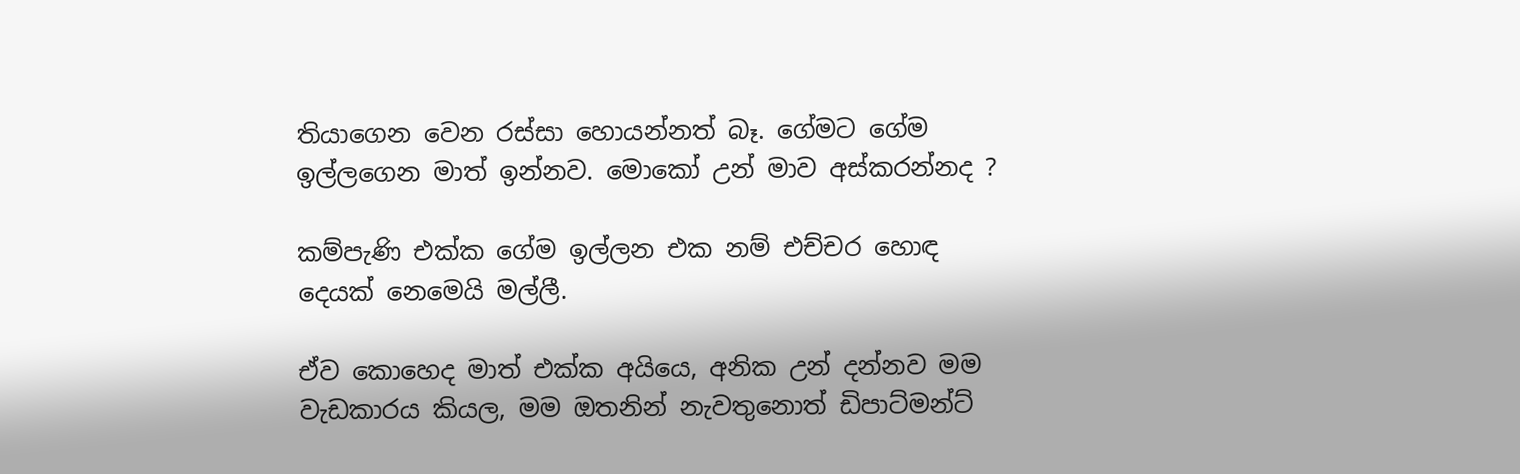තියාගෙන වෙන රස්සා හොයන්නත් බෑ. ගේමට ගේම ඉල්ලගෙන මාත් ඉන්නව. මොකෝ උන් මාව අස්කරන්නද ?

කම්පැණි එක්ක ගේම ඉල්ලන එක නම් එච්චර හොඳ දෙයක් නෙමෙයි මල්ලී.

ඒව කොහෙද මාත් එක්ක අයියෙ, අනික උන් දන්නව මම වැඩකාරය කියල, මම ඔතනින් නැවතුනොත් ඩිපාට්මන්ට්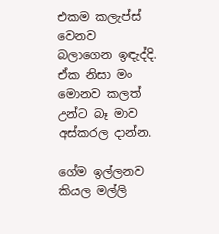එකම කලැප්ස් වෙනව බලාගෙන ඉඳැද්දි. ඒක නිසා මං මොනව කලත් උන්ට බෑ මාව අස්කරල දාන්න.

ගේම ඉල්ලනව කියල මල්ලි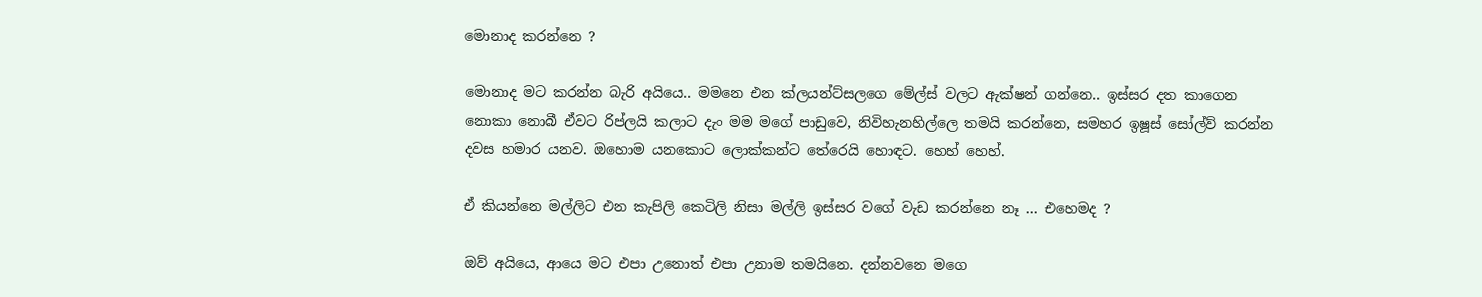මොනාද කරන්නෙ ?

මොනාද මට කරන්න බැරි අයියෙ.. මමනෙ එන ක්ලයන්ට්සලගෙ මේල්ස් වලට ඇක්ෂන් ගන්නෙ.. ඉස්සර දත කාගෙන නොකා නොබී ඒවට රිප්ලයි කලාට දැං මම මගේ පාඩුවෙ, නිවිහැනහිල්ලෙ තමයි කරන්නෙ, සමහර ඉෂූස් සෝල්ව් කරන්න දවස හමාර යනව. ඔහොම යනකොට ලොක්කන්ට තේරෙයි හොඳට. හෙහ් හෙහ්.

ඒ කියන්නෙ මල්ලිට එන කැපිලි කෙටිලි නිසා මල්ලි ඉස්සර වගේ වැඩ කරන්නෙ නෑ … එහෙමද ?

ඔව් අයියෙ, ආයෙ මට එපා උනොත් එපා උනාම තමයිනෙ. දන්නවනෙ මගෙ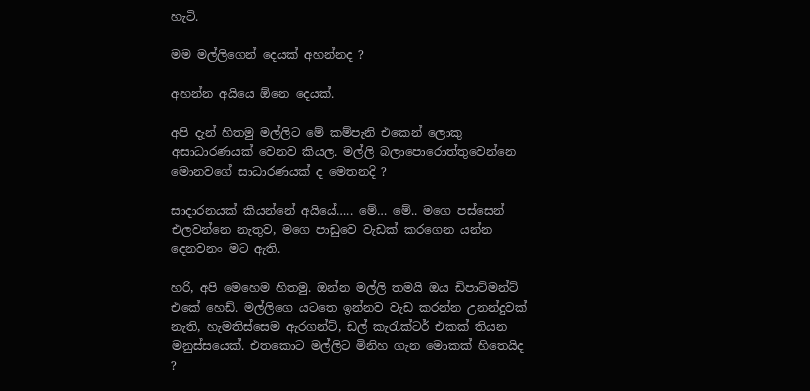හැටි.

මම මල්ලිගෙන් දෙයක් අහන්නද ?

අහන්න අයියෙ ඕනෙ දෙයක්.

අපි දැන් හිතමු මල්ලිට මේ කම්පැනි එකෙන් ලොකු අසාධාරණයක් වෙනව කියල. මල්ලි බලාපොරොත්තුවෙන්නෙ මොනවගේ සාධාරණයක් ද මෙතනදි ?

සාදාරනයක් කියන්නේ අයියේ….. මේ… මේ.. මගෙ පස්සෙන් එලවන්නෙ නැතුව, මගෙ පාඩුවෙ වැඩක් කරගෙන යන්න දෙනවනං මට ඇති.

හරි, අපි මෙහෙම හිතමු. ඔන්න මල්ලි තමයි ඔය ඩිපාට්මන්ට් එකේ හෙඩ්. මල්ලිගෙ යටතෙ ඉන්නව වැඩ කරන්න උනන්දුවක් නැති, හැමතිස්සෙම ඇරගන්ට්, ඩල් කැ‍රැක්ටර් එකක් තියන මනුස්සයෙක්. එතකොට මල්ලිට මිනිහ ගැන මොකක් හිතෙයිද ?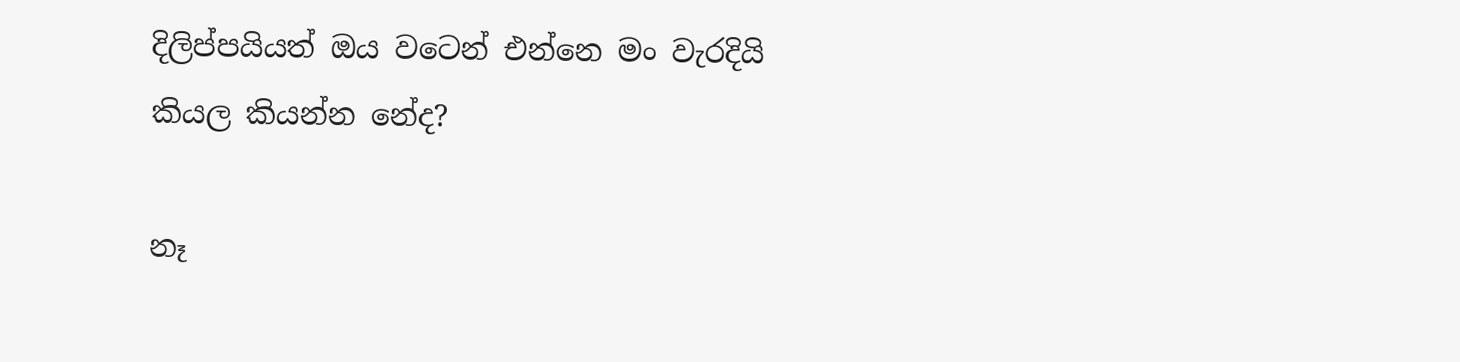දිලිප්පයියත් ඔය වටෙන් එන්නෙ මං වැරදියි කියල කියන්න නේද?

නෑ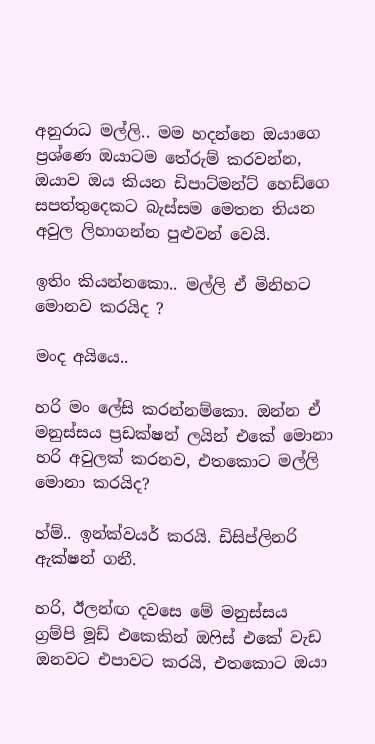අනුරාධ මල්ලි.. මම හදන්නෙ ඔයාගෙ ප්‍රශ්ණෙ ඔයාටම තේරුම් කරවන්න, ඔයාව ඔය කියන ඩිපාට්මන්ට් හෙඩ්ගෙ සපත්තුදෙකට බැස්සම මෙතන තියන අවුල ලිහාගන්න පුළුවන් වෙයි.

ඉතිං කියන්නකො.. මල්ලි ඒ මිනිහට මොනව කරයිද ?

මංද අයියෙ..

හරි මං ලේසි කරන්නම්කො. ඔන්න ඒ මනුස්සය ප්‍රඩක්ෂන් ලයින් එකේ මොනා හරි අවුලක් කරනව, එතකොට මල්ලි මොනා කරයිද?

හ්ම්.. ඉන්ක්වයර් කරයි. ඩිසිප්ලිනරි ඇක්ෂන් ගනී.

හරි, ඊලන්ඟ දවසෙ මේ මනුස්සය ග්‍රම්පි මූඩ් එකෙකින් ඔ‍ෆිස් එකේ වැඩ ඔනවට එපාවට කරයි, එතකොට ඔයා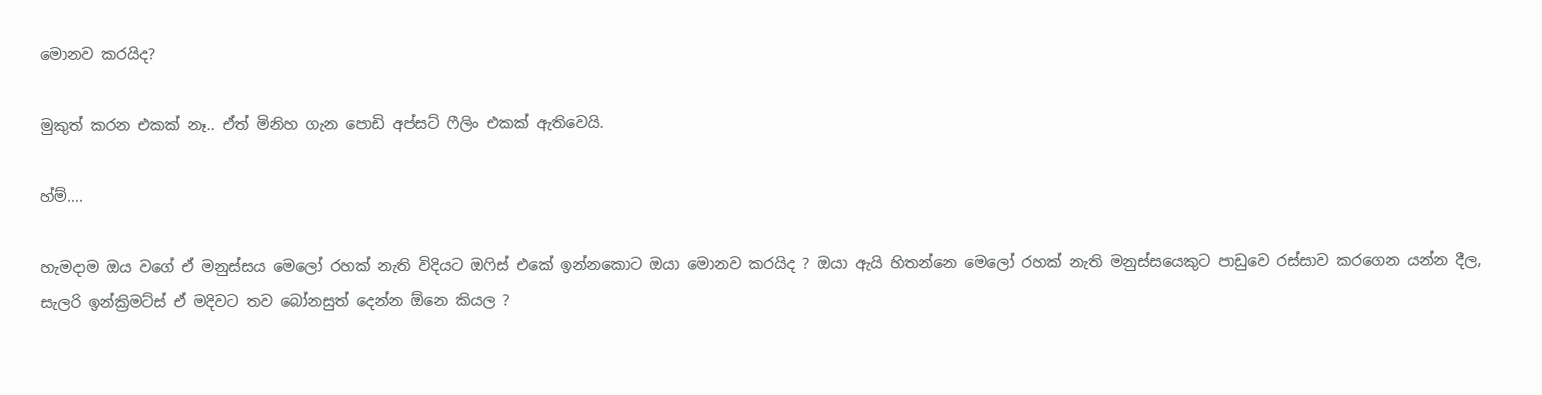මොනව කරයිද?

මුකුත් කරන එකක් නෑ.. ඒත් මිනිහ ගැන පොඩි අප්සට් ෆීලිං එකක් ඇතිවෙයි.

හ්ම්….

හැමදාම ඔය වගේ ඒ මනුස්සය මෙලෝ රහක් නැති විදියට ඔ‍ෆිස් එකේ ඉන්නකොට ඔයා මොනව කරයිද ? ඔයා ඇයි හිතන්නෙ මෙලෝ රහක් නැති මනුස්සයෙකුට පාඩුවෙ රස්සාව කරගෙන යන්න දීල, සැලරි ඉන්ක්‍රිමට්ස් ඒ මදිවට තව බෝනසුත් දෙන්න ඕනෙ කියල ?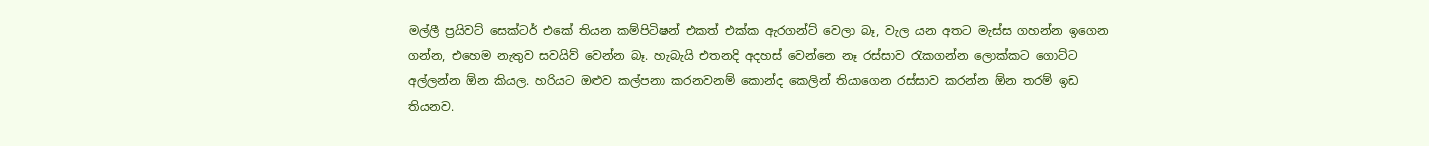මල්ලී ප්‍රයිවට් සෙක්ටර් එකේ තියන කම්පිටිෂන් එකත් එක්ක ඇරගන්ට් වෙලා බෑ, වැල යන අතට මැස්ස ගහන්න ඉගෙන ගන්න, එහෙම නැතුව සවයිව් වෙන්න බෑ. හැබැයි එතනදි අදහස් වෙන්නෙ නෑ රස්සාව ‍රැකගන්න ලොක්කට ගොට්ට අල්ලන්න ඕන කියල. හරියට ඔළුව කල්පනා කරනවනම් කොන්ද කෙලින් තියාගෙන රස්සාව කරන්න ඕන තරම් ඉඩ තියනව.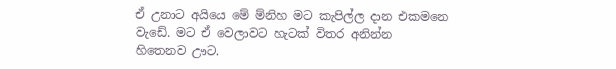ඒ උනාට අයියෙ මේ ම්නිහ මට කැපිල්ල දාන එකමනෙ වැඩේ. මට ඒ වෙලාවට හැටක් විතර අනින්න හිතෙනව ඌට.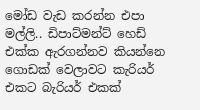මෝඩ වැඩ කරන්න එපා මල්ලි.. ඩිපාට්මන්ට් හෙඩ් එක්ක ඇරගන්නව කියන්නෙ ගොඩක් වෙලාවට කැරියර් එකට බැරියර් එකක්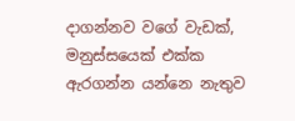දාගන්නව වගේ වැඩක්, මනුස්සයෙක් එක්ක ඇරගන්න යන්නෙ නැතුව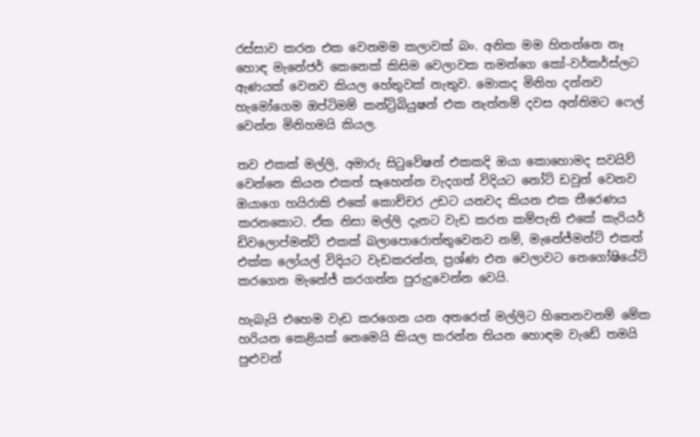රස්සාව කරන එක වෙනමම කලාවක් බං. අනික මම හිතන්නෙ නෑ හොඳ මැනේජර් කෙනෙක් කිසිම වෙලාවක තමන්ගෙ කෝ-වර්කර්ස්ලට ඇණයක් වෙනව කියල හේතුවක් නැතුව. මොකද මිනිහ දන්නව හැමෝගෙම ඔප්ටිමම් කන්ට්‍රිබියුෂන් එක නැත්නම් දවස අන්තිමට ෆෙල් වෙන්න මිනිහමයි කියල.

තව එකක් මල්ලි, අමාරු සි‍ටුවේෂන් එකකදි ඔයා කොහොමද සවයිව් වෙන්නෙ කියන එකත් සෑහෙන්න වැදගත් විදියට නෝට් ඩවුන් වෙනව ඔයාගෙ හයිරාකි එකේ කොච්චර උඩට යනවද කියන එක තීරෙණය කරනකොට. ඒක නිසා මල්ලි දැනට වැඩ කරන කම්පැනි එකේ කැරියර් ඩිවලොප්මන්ට් එකක් බලාපොරොත්තුවෙනව නම්, මැනේජ්මන්ට් එකත් එක්ක ලෝයල් විදියට වැඩකරන්න, ප්‍රශ්ණ එන වෙලාවට නෙගෝෂියේට් කරගෙන මැනේජ් කරගන්න පුරුදුවෙන්න වෙයි.

හැබැයි එහෙම වැඩ කරගෙන යන අතරෙත් මල්ලිට හිතෙනවනම් මේක හරියන කෙළියක් නෙමෙයි කියල කරන්න තියන හොඳම වැඩේ තමයි පුළුවන්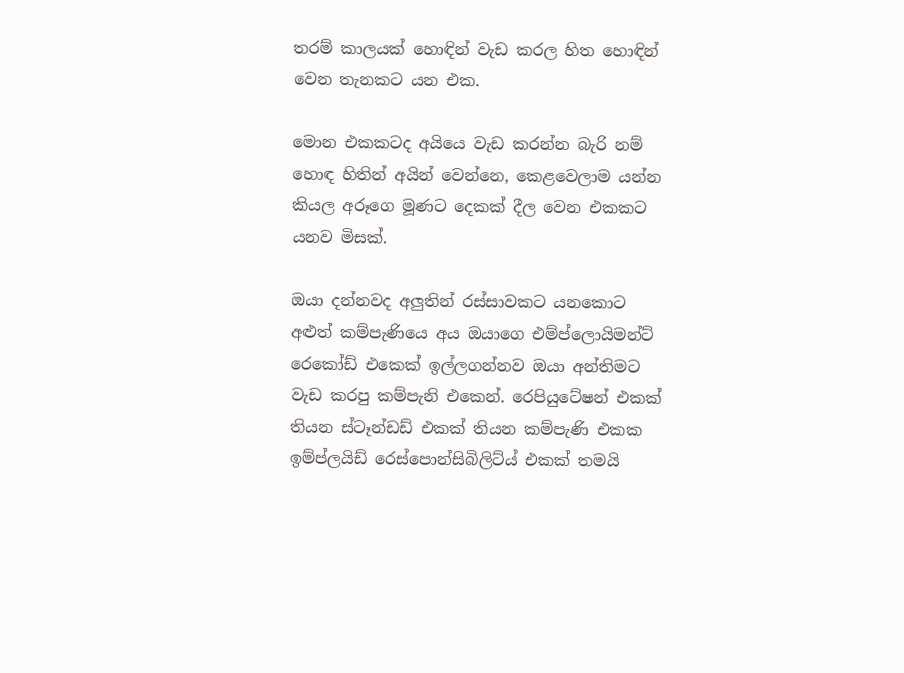තරම් කාලයක් හොඳින් වැඩ කරල හිත හොඳින් වෙන තැනකට යන එක.

මොන එකකටද අයියෙ වැඩ කරන්න බැරි නම් හොඳ හිතින් අයින් වෙන්නෙ, කෙළවෙලාම යන්න කියල අරූගෙ මූණට දෙකක් දීල වෙන එකකට යනව මිසක්.

ඔයා දන්නවද අලුතින් රස්සාවකට යනකොට අළුත් කම්පැණියෙ අය ඔයාගෙ එම්ප්ලොයිමන්ට් රෙකෝඩ් එකෙක් ඉල්ලගන්නව ඔයා අන්තිමට වැඩ කරපු කම්පැනි එකෙන්. රෙපියුටේෂන් එකක් තියන ස්ටෑන්ඩඩ් එකක් තියන කම්පැණි එකක ඉම්ප්ලයිඩ් රෙස්පොන්සිබිලිට්ය් එකක් තමයි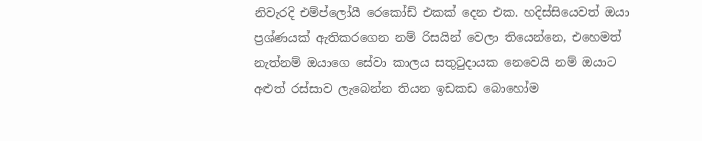නිවැරදි එම්ප්ලෝයී රෙකෝඩ් එකක් දෙන එක. හදිස්සියෙවත් ඔයා ප්‍රශ්ණයක් ඇතිකරගෙන නම් රිසයින් වෙලා තියෙන්නෙ, එහෙමත් නැත්නම් ඔයාගෙ සේවා කාලය සතු‍ටුදායක නෙවෙයි නම් ඔයාට අළුත් රස්සාව ලැබෙන්න තියන ඉඩකඩ බොහෝම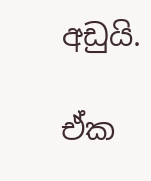අඩුයි.

ඒක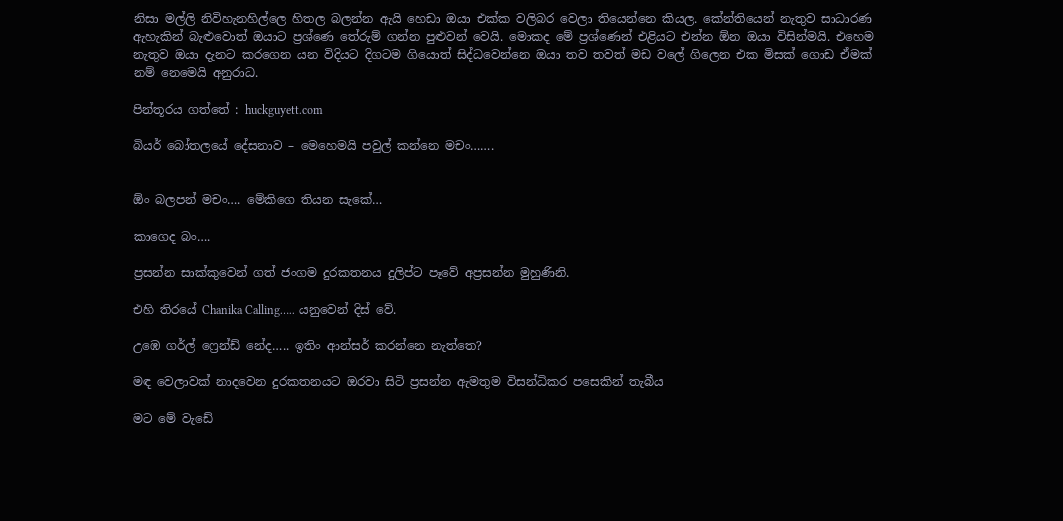නිසා මල්ලි නිවිහැනහිල්ලෙ හිතල බලන්න ඇයි හෙඩා ඔයා එක්ක වලිබර වෙලා තියෙන්නෙ කියල. කේන්තියෙන් නැතුව සාධාරණ ඇහැකින් බැළුවොත් ඔයාට ප්‍රශ්ණෙ තේරුම් ගන්න පුළුවන් වෙයි. මොකද මේ ප්‍රශ්ණෙන් එළියට එන්න ඕන ඔයා විසින්මයි. එහෙම නැතුව ඔයා දැනට කරගෙන යන විදියට දිගටම ගියොත් සිද්ධවෙන්නෙ ඔයා තව තවත් මඩ වලේ ගිලෙන එක මිසක් ගොඩ ඒමක් නම් නෙමෙයි අනුරාධ.

පින්තූරය ගත්තේ : huckguyett.com

බියර් බෝතලයේ දේසනාව – මෙහෙමයි පවුල් කන්නෙ මචං…….


ඕං බලපන් මචං…. මේකිගෙ තියන සැකේ…

කාගෙද බං….

ප්‍රසන්න සාක්කුවෙන් ගත් ජංගම දුරකතනය දුලිප්ට පෑවේ අප්‍රසන්න මුහුණිනි.

එහි තිරයේ Chanika Calling….. යනුවෙන් දිස් වේ.

උඹෙ ගර්ල් ෆ්‍රෙන්ඩ් නේද….. ඉතිං ආන්සර් කරන්නෙ නැත්තෙ?

මඳ වෙලාවක් නාදවෙන දුරකතනයට ඔරවා සිටි ප්‍රසන්න ඇමතුම විසන්ධිකර පසෙකින් තැබීය

මට මේ වැඩේ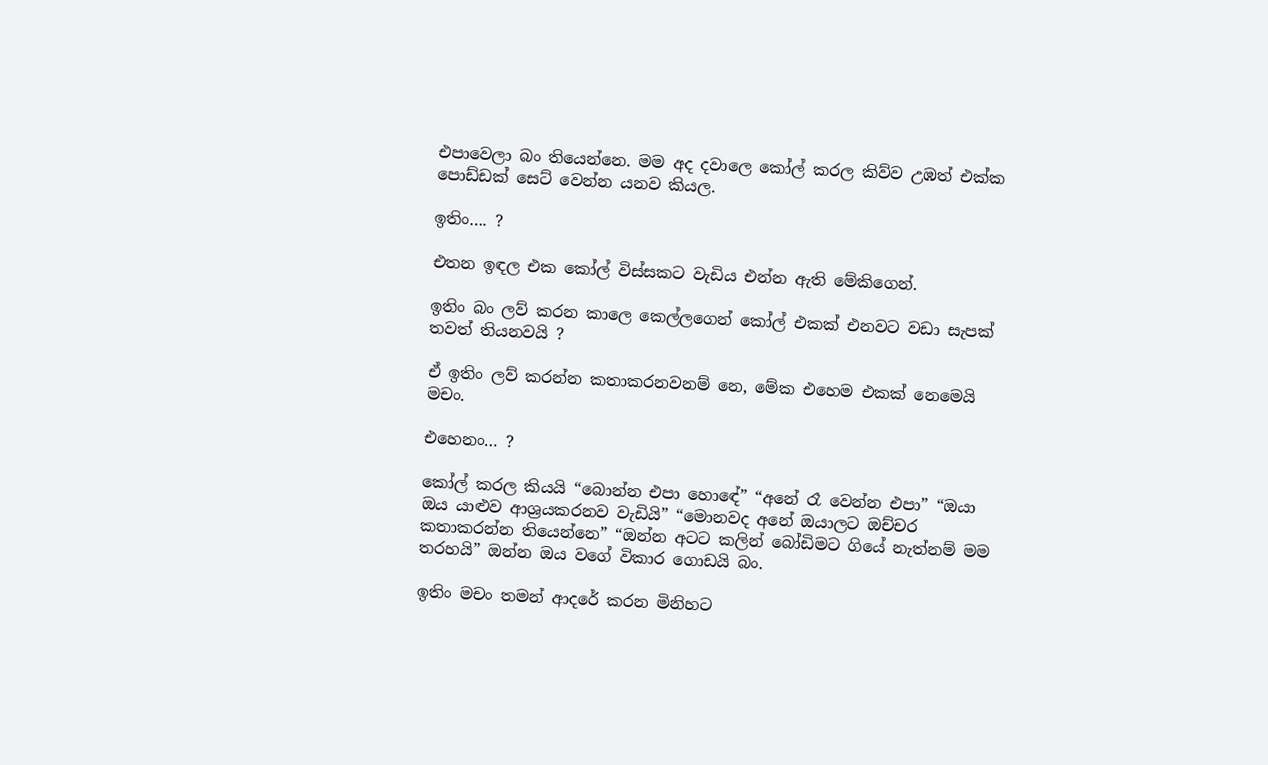එපාවෙලා බං තියෙන්නෙ. මම අද දවාලෙ කෝල් කරල කිව්ව උඹත් එක්ක පොඩ්ඩක් සෙට් වෙන්න යනව කියල.

ඉතිං…. ?

එතන ඉඳල එක කෝල් විස්සකට වැඩිය එන්න ඇති මේකිගෙන්.

ඉතිං බං ලව් කරන කාලෙ කෙල්ලගෙන් කෝල් එකක් එනවට වඩා සැපක් තවත් තියනවයි ?

ඒ ඉතිං ලව් කරන්න කතාකරනවනම් නෙ, මේක එහෙම එකක් නෙමෙයි මචං.

එහෙනං… ?

කෝල් කරල කියයි “බොන්න එපා හොඳේ” “අනේ රෑ වෙන්න එපා” “ඔයා ඔය යාළුව ආශ්‍රයකරනව වැඩියි” “මොනවද අනේ ඔයාලට ඔච්චර කතාකරන්න තියෙන්නෙ” “ඔන්න අටට කලින් බෝඩිමට ගියේ නැත්නම් මම තරහයි” ඔන්න ඔය වගේ විකාර ගොඩයි බං.

ඉතිං මචං තමන් ආදරේ කරන මිනිහට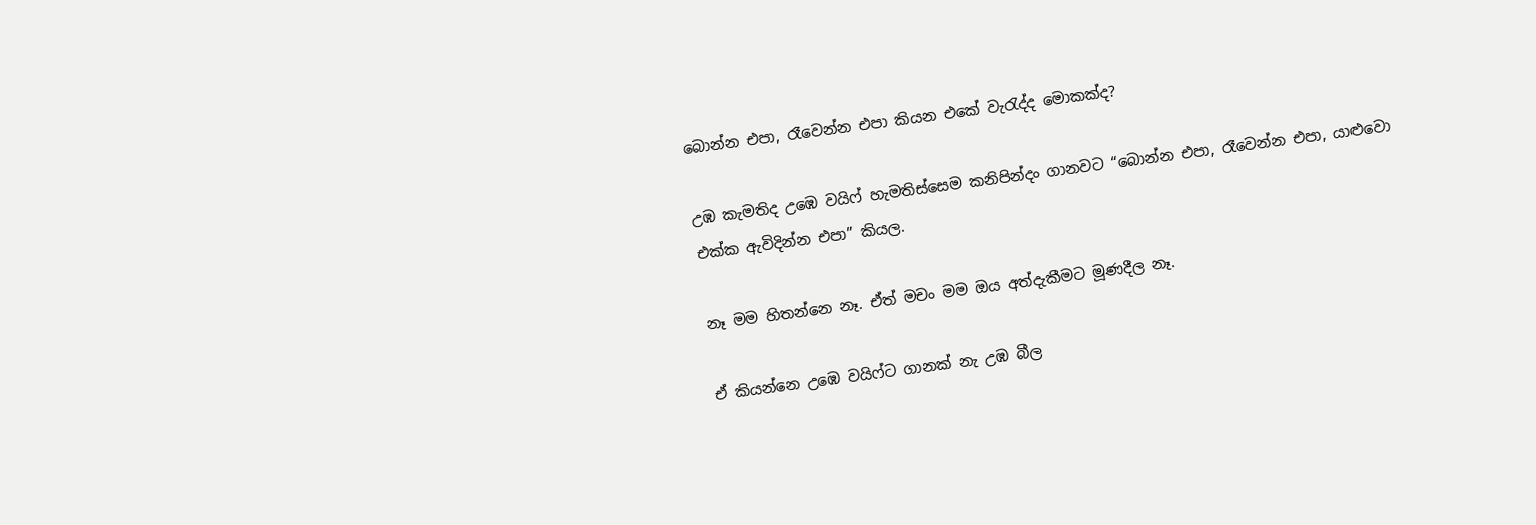බොන්න එපා, රෑවෙන්න එපා කියන එකේ වැ‍රැද්ද මොකක්ද?

උඹ කැමතිද උඹෙ වයිෆ් හැමතිස්සෙම කනිපින්දං ගානවට “බොන්න එපා, රෑවෙන්න එපා, යාළුවො එක්ක ඇවිදින්න එපා” කියල.

නෑ මම හිතන්නෙ නෑ. ඒත් මචං මම ඔය අත්දැකීමට මූණදීල නෑ.

ඒ කියන්නෙ උඹෙ වයිෆ්ට ගානක් නැ උඹ බීල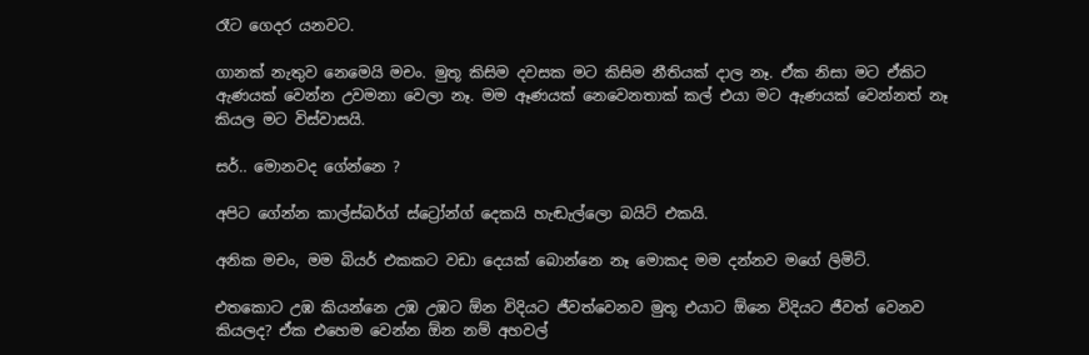රෑට ගෙදර යනවට.

ගානක් නැතුව නෙමෙයි මචං. මුතූ කිසිම දවසක මට කිසිම නීතියක් දාල නෑ. ඒක නිසා මට ඒකිට ඇණයක් වෙන්න උවමනා වෙලා නෑ. මම ඈණයක් නෙවෙනතාක් කල් එයා මට ඇණයක් වෙන්නත් නෑ කියල මට විස්වාසයි.

සර්.. මොනවද ගේන්නෙ ?

අපිට ගේන්න කාල්ස්බර්ග් ස්ට්‍රෝන්ග් දෙකයි හැඬැල්ලො බයිට් එකයි.

අනික මචං, මම බියර් එකකට වඩා දෙයක් බොන්නෙ නෑ මොකද මම දන්නව මගේ ලිමිට්.

එතකොට උඹ කියන්නෙ උඹ උඹට ඕන විදියට ජීවත්වෙනව මුතූ එයාට ඕනෙ විදියට ජීවත් වෙනව කියලද? ඒක එහෙම වෙන්න ඕන නම් අහවල්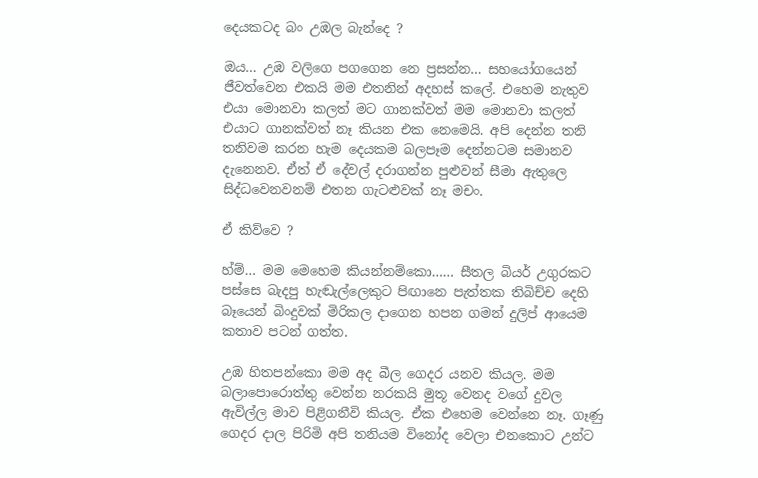දෙයකටද බං උඹල බැන්දෙ ?

ඔය… උඹ වලිගෙ පගගෙන නෙ ප්‍රසන්න… සහයෝගයෙන් ජීවත්වෙන එකයි මම එතනින් අදහස් කලේ. එහෙම නැතුව එයා මොනවා කලත් මට ගානක්වත් මම මොනවා කලත් එයාට ගානක්වත් නෑ කියන එක නෙමෙයි. අපි දෙන්න තනි තනිවම කරන හැම දෙයකම බලපෑම දෙන්නටම සමානව දැනෙනව. ඒත් ඒ දේවල් දරාගන්න පුළුවන් සීමා ඇතුලෙ සිද්ධවෙනවනම් එතන ගැටළුවක් නෑ මචං.

ඒ කිව්වෙ ?

හ්ම්… මම මෙහෙම කියන්නම්කො…… සීතල බියර් උගුරකට පස්සෙ බැදපු හැඬැල්ලෙකුට පිඟානෙ පැත්තක තිබිච්ච දෙහි බෑයෙන් බිංදුවක් මිරිකල දාගෙන හපන ගමන් දුලිප් ආයෙම කතාව පටන් ගත්ත.

උඹ හිතපන්කො මම අද බීල ගෙදර යනව කියල. මම බලාපොරොත්තු වෙන්න නරකයි මුතූ වෙනද වගේ දුවල ඇවිල්ල මාව පිළිගනීවි කියල. ඒක එහෙම වෙන්නෙ නෑ. ගෑණු ගෙදර දාල පිරිමි අපි තනියම විනෝද වෙලා එනකොට උන්ට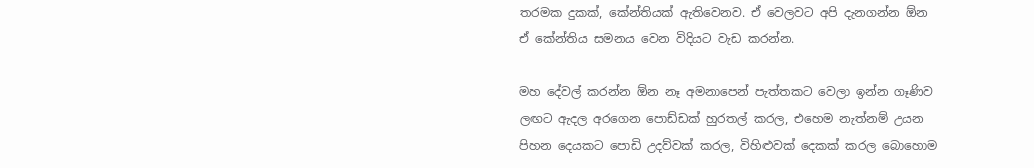තරමක දුකක්, කේන්තියක් ඇතිවෙනව. ඒ වෙලවට අපි දැනගන්න ඕන ඒ කේන්තිය සමනය වෙන විදියට වැඩ කරන්න.

මහ දේවල් කරන්න ඕන නෑ අමනාපෙන් පැත්තකට වෙලා ඉන්න ගෑණිව ලඟට ඇදල අරගෙන පොඩ්ඩක් හුරතල් කරල, එහෙම නැත්නම් උයන පිහන දෙයකට පොඩි උදව්වක් කරල, විහිළුවක් දෙකක් කරල බොහොම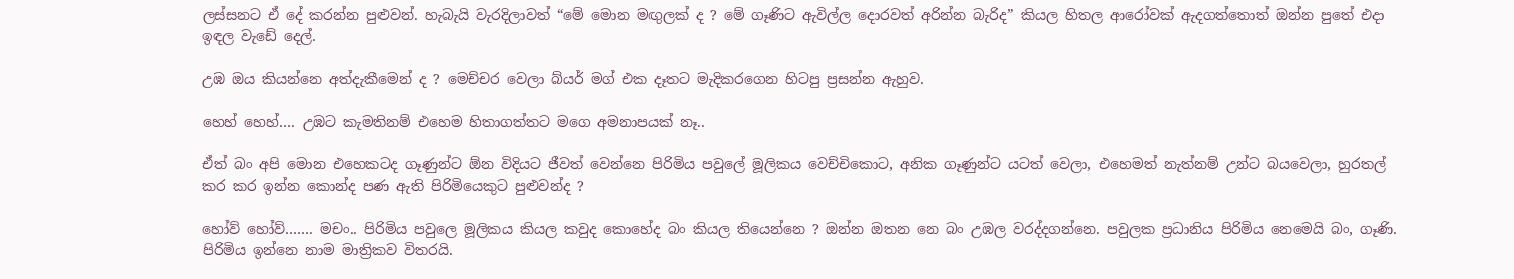ලස්සනට ඒ දේ කරන්න පුළුවන්. හැබැයි වැරදිලාවත් “මේ මොන මඟුලක් ද ? මේ ගෑණිට ඇවිල්ල දොරවත් අරින්න බැරිද” කියල හිතල ආරෝවක් ඇදගත්තොත් ඔන්න පුතේ එදා ඉඳල වැඩේ දෙල්.

උඹ ඔය කියන්නෙ අත්දැකීමෙන් ද ? මෙච්චර වෙලා බ්යර් මග් එක දෑතට මැදිකරගෙන හිටපු ප්‍රසන්න ඇහුව.

හෙහ් හෙහ්…. උඹට කැමතිනම් එහෙම හිතාගත්තට මගෙ අමනාපයක් නෑ..

ඒත් බං අපි මොන එහෙකටද ගෑණුන්ට ඕන විදියට ජීවත් වෙන්නෙ පිරිමිය පවුලේ මූලිකය වෙච්චිකොට, අනික ගෑණුන්ට යටත් වෙලා, එහෙමත් නැත්නම් උන්ට බයවෙලා, හුරතල් කර කර ඉන්න කොන්ද පණ ඇති පිරිමියෙකුට පුළුවන්ද ?

හෝව් හෝව්……. මචං.. පිරිමිය පවුලෙ මූලිකය කියල කවුද කොහේද බං කියල තියෙන්නෙ ? ඔන්න ඔතන නෙ බං උඹල වරද්දගන්නෙ. පවුලක ප්‍රධානිය පිරිමිය නෙමෙයි බං, ගෑණි. පිරිමිය ඉන්නෙ නාම මාත්‍රිකව විතරයි.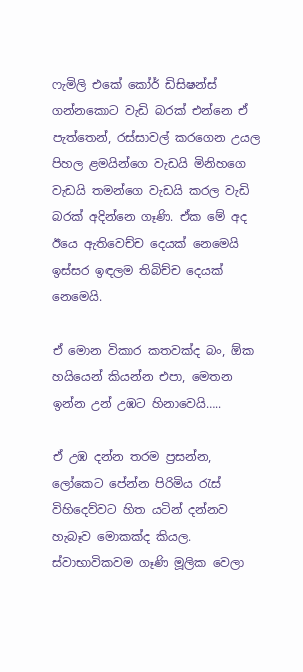ෆැමිලි එකේ කෝර් ඩිසිෂන්ස් ගන්නකොට වැඩි බරක් එන්නෙ ඒ පැත්තෙන්, රස්සාවල් කරගෙන උයල පිහල ළමයින්ගෙ වැඩයි මිනිහගෙ වැඩයි තමන්ගෙ වැඩයි කරල වැඩි බරක් අදින්නෙ ගෑණි. ඒක මේ අද ඊයෙ ඇතිවෙච්ච දෙයක් නෙමෙයි ඉස්සර ඉඳලම තිබිච්ච දෙයක් නෙමෙයි.

ඒ මොන විකාර කතවක්ද බං, ඕක හයියෙන් කියන්න එපා, මෙතන ඉන්න උන් උඹට හිනාවෙයි…..

ඒ උඹ දන්න තරම ප්‍රසන්න, ලෝකෙට පේන්න පිරිමිය ‍රැස් විහිදෙව්වට හිත යටින් දන්නව හැබෑව මොකක්ද කියල. ස්වාභාවිකවම ගෑණි මූලික වෙලා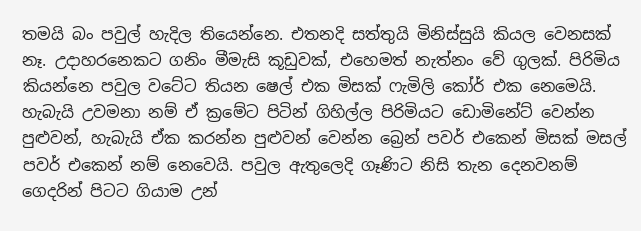තමයි බං පවුල් හැදිල තියෙන්නෙ. එතනදි සත්තුයි මිනිස්සුයි කියල වෙනසක් නෑ. උදාහරනෙකට ගනිං මීමැසි කූඩුවක්, එහෙමත් නැත්නං වේ ගුලක්. පිරිමිය කියන්නෙ පවුල වටේට තියන ෂෙල් එක මිසක් ෆැමිලි කෝර් එක නෙමෙයි. හැබැයි උවමනා නම් ඒ ක්‍රමේට පිටින් ගිහිල්ල පිරිමියට ඩොමිනේට් වෙන්න පුළුවන්, හැබැයි ඒක කරන්න පුළුවන් වෙන්න බ්‍රෙන් පවර් එකෙන් මිසක් මසල් පවර් එකෙන් නම් නෙවෙයි. පවුල ඇතුලෙදි ගෑණිට නිසි තැන දෙනවනම් ගෙදරින් පිටට ගියාම උන්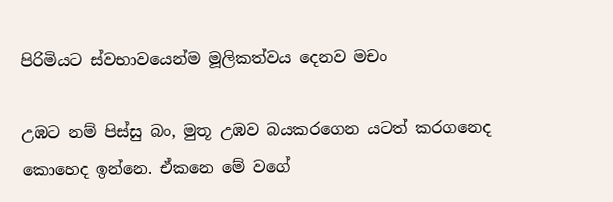පිරිමියට ස්වභාවයෙන්ම මූලිකත්වය දෙනව මචං

උඹට නම් පිස්සු බං, මුතූ උඹව බයකරගෙන යටත් කරගනෙද කොහෙද ඉන්නෙ. ඒකනෙ මේ වගේ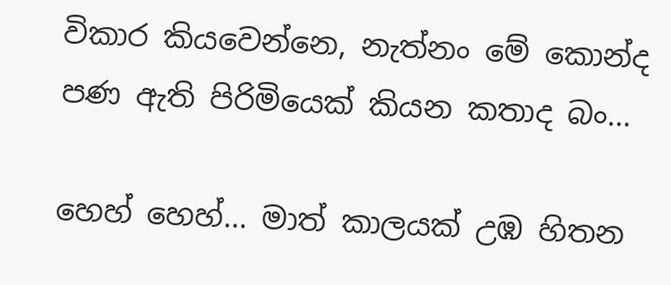විකාර කියවෙන්නෙ, නැත්නං මේ කොන්ද පණ ඇති පිරිමියෙක් කියන කතාද බං…

හෙහ් හෙහ්… මාත් කාලයක් උඹ හිතන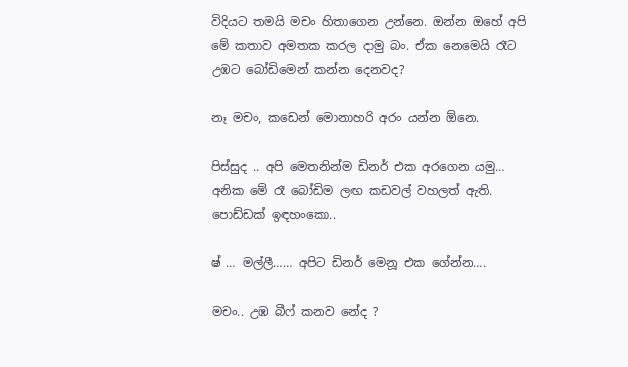විදියට තමයි මචං හිතාගෙන උන්නෙ. ඔන්න ඔහේ අපි මේ කතාව අමතක කරල දාමු බං. ඒක නෙමෙයි රෑට උඹට බෝඩිමෙන් කන්න දෙනවද?

නෑ මචං, කඩෙන් මොනාහරි අරං යන්න ඕනෙ.

පිස්සුද .. අපි මෙතනින්ම ඩිනර් එක අරගෙන යමු… අනික මේ රෑ බෝඩිම ලඟ කඩවල් වහලත් ඇති. පොඩ්ඩක් ඉඳහංකො..

ෂ් … මල්ලී…… අපිට ඩිනර් මෙනූ එක ගේන්න….

මචං.. උඹ බීෆ් කනව නේද ?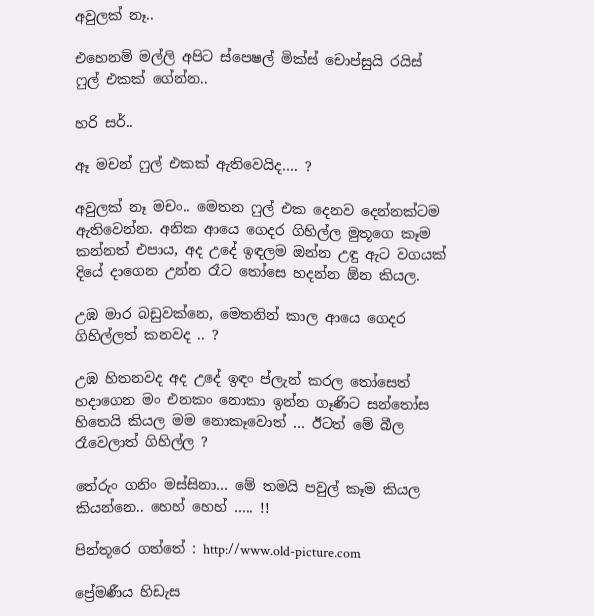අවුලක් නෑ..

එහෙනම් මල්ලි අපිට ස්පෙෂල් මික්ස් චොප්සුයි රයිස් ෆුල් එකක් ගේන්න..

හරි සර්..

ඈ මචන් ෆුල් එකක් ඇතිවෙයිද…. ?

අවුලක් නෑ මචං.. මෙතන ෆුල් එක දෙනව දෙන්නක්ටම ඇතිවෙන්න. අනික ආයෙ ගෙදර ගිහිල්ල මුතූගෙ කෑම කන්නත් එපාය, අද උදේ ඉඳලම ඔන්න උඳු ඇට වගයක් දියේ දාගෙන උන්න රෑට ‍තෝසෙ හදන්න ඕන කියල.

උඹ මාර බඩුවක්නෙ, මෙතනින් කාල ආයෙ ගෙදර ගිහිල්ලත් කනවද .. ?

උඹ හිතනවද අද උදේ ඉඳං ප්ලැන් කරල ‍තෝසෙත් හදාගෙන මං එනකං නොකා ඉන්න ගෑණිට සන්තෝස හිතෙයි කියල මම නොකෑවොත් … ඊටත් මේ බීල රෑවෙලාත් ගිහිල්ල ?

තේරුං ගනිං මස්සිනා… මේ තමයි පවුල් කෑම කියල කියන්නෙ.. හෙහ් හෙහ් ….. !!

පින්තූරෙ ගත්තේ : http://www.old-picture.com

ප්‍රේමණීය හිඩැස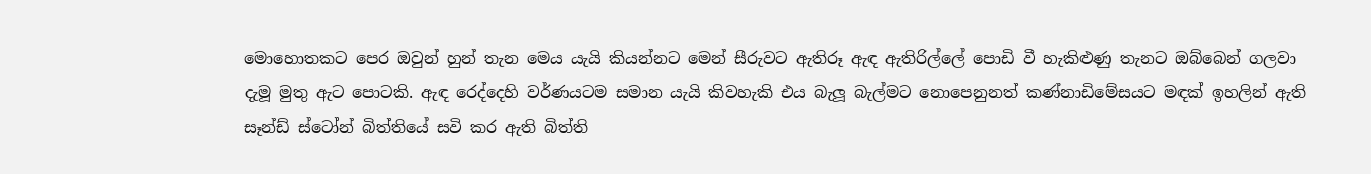මොහොතකට පෙර ඔවුන් හුන් තැන මෙය යැයි කියන්නට මෙන් සීරුවට ඇතිරූ ඇඳ ඇතිරිල්ලේ පොඩි වී හැකිළුණු තැනට ඔබ්බෙන් ගලවා දැමූ මුතු ඇට පොටකි. ඇඳ රෙද්දෙහි වර්ණයටම සමාන යැයි කිවහැකි එය බැලූ බැල්මට නොපෙනුනත් කණ්නාඩිමේසයට මඳක් ඉහලින් ඇති සෑන්ඩ් ස්ටෝන් බිත්තියේ සවි කර ඇති බිත්ති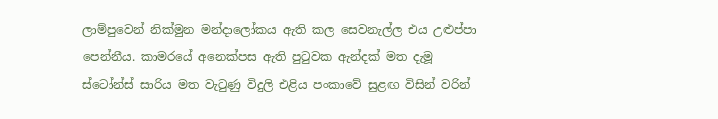ලාම්පුවෙන් නික්මුන මන්දාලෝකය ඇති කල සෙවනැල්ල එය උළුප්පා පෙන්නීය. කාමරයේ අනෙක්පස ඇති පු‍ටුවක ඇන්දක් මත දැමූ ස්ටෝන්ස් සාරිය මත වැ‍ටුණු විදුලි එළිය පංකාවේ සුළඟ විසින් වරින්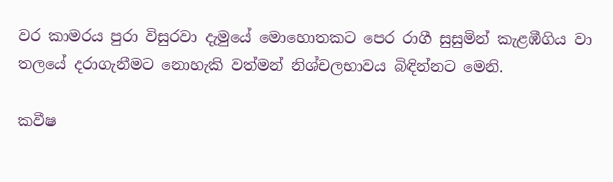වර කාමරය පුරා විසුරවා දැමුයේ මොහොතකට පෙර රාගී සුසුමින් කැළඹීගිය වා තලයේ දරාගැනීමට නොහැකි වත්මන් නිශ්චලභාවය බිඳින්නට මෙනි.

කවීෂ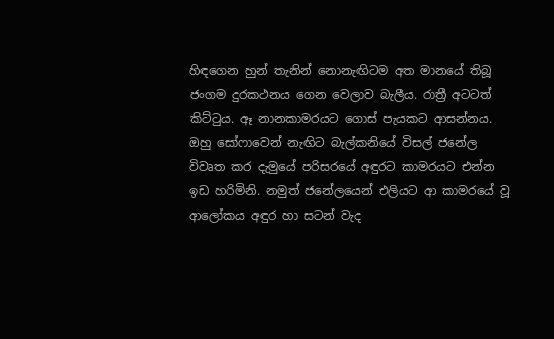හිඳගෙන හුන් තැනින් නොනැඟිටම අත මානයේ තිබූ ජංගම දුරකථනය ගෙන වෙලාව බැලීය. රාත්‍රී අටටත් කිට්‍ටුය. ඈ නානකාමරයට ගොස් පැයකට ආසන්නය. ඔහු සෝෆාවෙන් නැඟිට බැල්කනියේ විසල් ජනේල විවෘත කර දැමුයේ පරිසරයේ අඳුරට කාමරයට එන්න ඉඩ හරිමිනි. නමුත් ජනේලයෙන් එලියට ආ කාමරයේ වූ ආලෝකය අඳුර හා සටන් වැද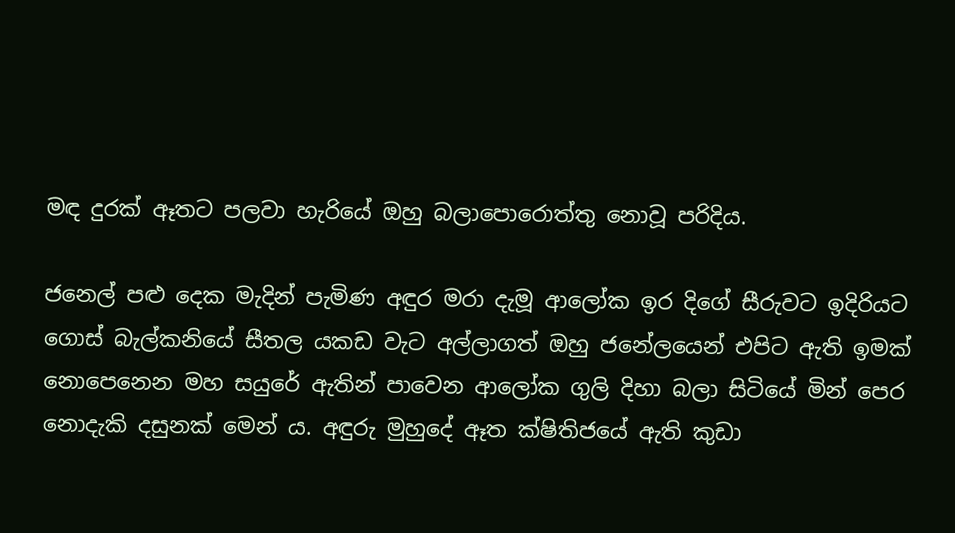මඳ දුරක් ඈතට පලවා හැරියේ ඔහු බලාපොරොත්තු නොවූ පරිදිය.

ජනෙල් පළු දෙක මැදින් පැමිණ අඳුර මරා දැමූ ආලෝක ඉර දිගේ සීරුවට ඉදිරියට ගොස් බැල්කනියේ සීතල යකඩ වැට අල්ලාගත් ඔහු ජනේලයෙන් එපිට ඇති ඉමක් නොපෙනෙන මහ සයුරේ ඇතින් පාවෙන ආලෝක ගුලි දිහා බලා සිටියේ මින් පෙර නොදැකි දසුනක් මෙන් ය. අඳුරු මුහුදේ ඈත ක්ෂිතිජයේ ඇති කුඩා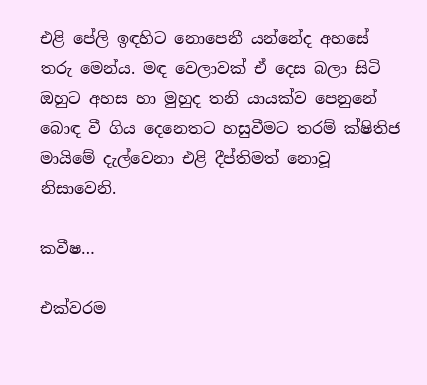එළි පේලි ඉඳහිට නොපෙනී යන්නේද අහසේ තරු මෙන්ය. මඳ වෙලාවක් ඒ දෙස බලා සිටි ඔහුට අහස හා මුහුද තනි යායක්ව පෙනුනේ බොඳ වී ගිය දෙනෙතට හසුවීමට තරම් ක්ෂිතිජ මායිමේ දැල්වෙනා එළි දීප්තිමත් නොවූ නිසාවෙනි.

කවීෂ…

එක්වරම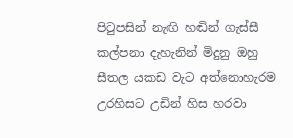පි‍ටුපසින් නැඟි හඬින් ගැස්සී කල්පනා දැහැනින් මිදුනු ඔහු සීතල යකඩ වැට අත්නොහැරම උරහිසට උඩින් හිස හරවා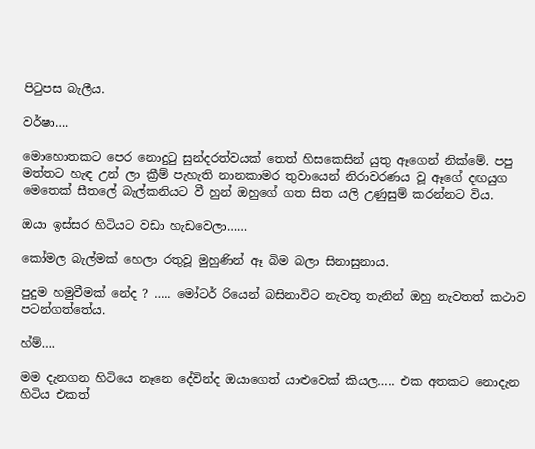පි‍ටුපස බැලීය.

වර්ෂා….

මොහොතකට පෙර නොදු‍ටු සුන්දරත්වයක් තෙත් හිසකෙසින් යුතු ඈගෙන් නික්මේ. පපු මත්තට හැඳ උන් ලා ක්‍රීම් පැහැති නානකාමර තුවායෙන් නිරාවරණය වූ ඈගේ දඟයුග මෙතෙක් සීතලේ බැල්කනියට වී හුන් ඔහුගේ ගත සිත යලි උණුසුම් කරන්නට විය.

ඔයා ඉස්සර හිටියට වඩා හැඩවෙලා……

කෝමල බැල්මක් හෙලා රතුවූ මුහුණින් ඈ බිම බලා සිනාසුනාය.

පුදුම හමුවීමක් නේද ? ….. මෝටර් රියෙන් බසිනාවිට නැවතූ තැනින් ඔහු නැවතත් කථාව පටන්ගත්තේය.

හ්ම්….

මම දැනගන හිටියෙ නෑනෙ දේවින්ද ඔයාගෙත් යාළුවෙක් කියල….. එක අතකට නොදැන හිටිය එකත්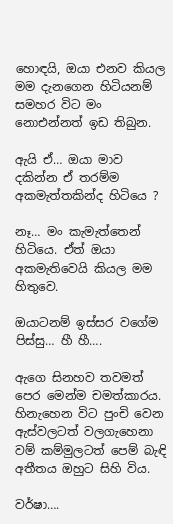හොඳයි, ඔයා එනව කියල මම දැනගෙන හිටියනම් සමහර විට මං නොඑන්නත් ඉඩ තිබුන.

ඇයි ඒ… ඔයා මාව දකින්න ඒ තරම්ම අකමැත්තකින්ද හිටියෙ ?

නෑ… මං කැමැත්තෙන් හිටියෙ. ඒත් ඔයා අකමැතිවෙයි කියල මම හිතුවෙ.

ඔයාටනම් ඉස්සර වගේම පිස්සු… හී හී….

ඇගෙ සිනහව තවමත් පෙර මෙන්ම චමත්කාරය. හිනැහෙන විට පුංචි වෙන ඇස්වලටත් වලගැහෙනා වම් කම්මුලටත් පෙම් බැඳි අතීතය ඔහුට සිහි විය.

වර්ෂා….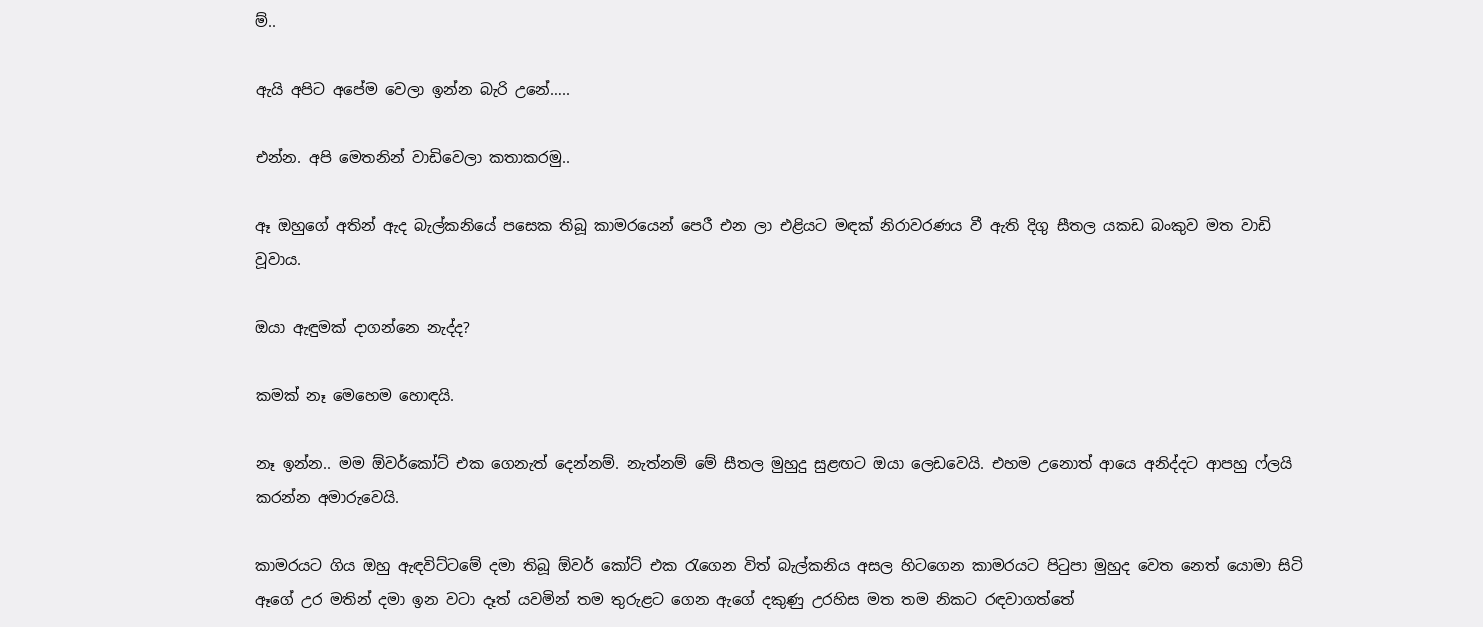ම්..

ඇයි අපිට අපේම වෙලා ඉන්න බැරි උනේ…..

එන්න. අපි මෙතනින් වාඩිවෙලා කතාකරමු..

ඈ ඔහුගේ අතින් ඇද බැල්කනියේ පසෙක තිබූ කාමරයෙන් පෙරී එන ලා එළියට මඳක් නිරාවරණය වී ඇති දිගු සීතල යකඩ බංකුව මත වාඩි වූවාය.

ඔයා ඇඳුමක් දාගන්නෙ නැද්ද?

කමක් නෑ මෙහෙම හොඳයි.

නෑ ඉන්න.. මම ඕවර්කෝට් එක ගෙනැත් දෙන්නම්. නැත්නම් මේ සීතල මුහුදු සුළඟට ඔයා ලෙඩවෙයි. එහම උනොත් ආයෙ අනිද්දට ආපහු ෆ්ලයි කරන්න අමාරුවෙයි.

කාමරයට ගිය ඔහු ඇඳවිට්ටමේ දමා තිබූ ඕවර් කෝට් එක ‍රැගෙන විත් බැල්කනිය අසල හිටගෙන කාමරයට පි‍ටුපා මුහුද වෙත නෙත් යොමා සිටි ඈගේ උර මතින් දමා ඉන වටා දෑත් යවමින් තම තුරුළට ගෙන ඇගේ දකුණු උරහිස මත තම නිකට රඳවාගත්තේ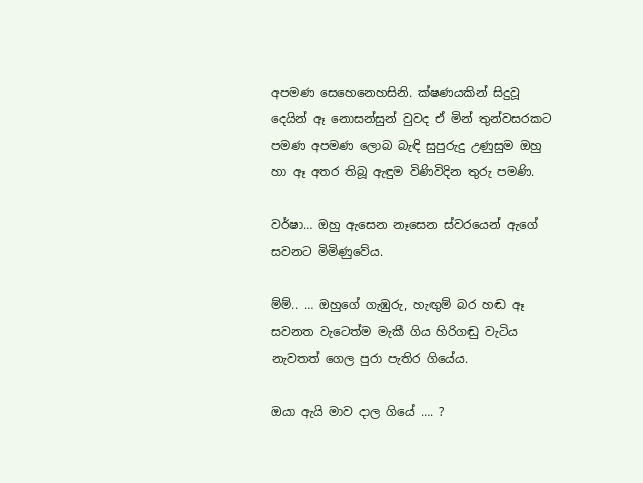අපමණ සෙහෙනෙහසිනි. ක්ෂණයකින් සිදුවූ දෙයින් ඈ නොසන්සුන් වුවද ඒ මින් තුන්වසරකට පමණ අපමණ ලොබ බැඳි සුපුරුදු උණුසුම ඔහු හා ඈ අතර තිබූ ඇඳුම විණිවිදින තුරු පමණි.

වර්ෂා… ඔහු ඇසෙන නෑසෙන ස්වරයෙන් ඇගේ සවනට මිමිණුවේය.

ම්ම්.. … ඔහුගේ ගැඹුරු, හැඟුම් බර හඬ ඈ සවනත වැටෙත්ම මැකී ගිය හිරිගඬු වැටිය නැවතත් ගෙල පුරා පැතිර ගියේය.

ඔයා ඇයි මාව දාල ගියේ …. ?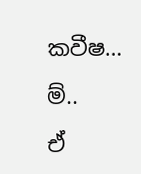කවීෂ…

ම්..

ඒ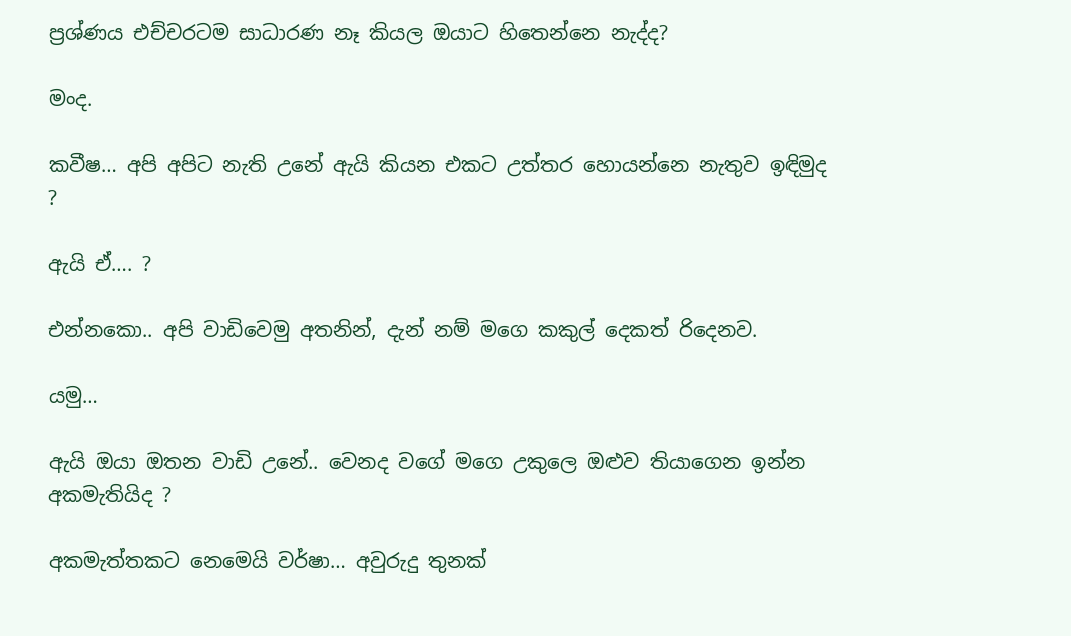ප්‍රශ්ණය එච්චරටම සාධාරණ නෑ කියල ඔයාට හිතෙන්නෙ නැද්ද?

මංද.

කවීෂ… අපි අපිට නැති උනේ ඇයි කියන එකට උත්තර හොයන්නෙ නැතුව ඉඳිමුද ?

ඇයි ඒ…. ?

එන්නකො.. අපි වාඩිවෙමු අතනින්, දැන් නම් මගෙ කකුල් දෙකත් රිදෙනව.

යමු…

ඇයි ඔයා ඔතන වාඩි උනේ.. වෙනද වගේ මගෙ උකුලෙ ඔළුව තියාගෙන ඉන්න අකමැතියිද ?

අකමැත්තකට නෙමෙයි වර්ෂා… අවුරුදු තුනක්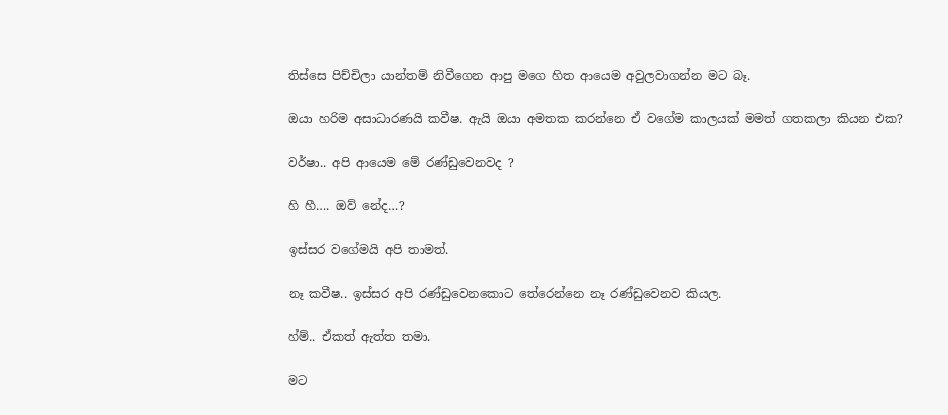තිස්සෙ පිච්චිලා යාන්තම් නිවීගෙන ආපු මගෙ හිත ආයෙම අවුලවාගන්න මට බෑ.

ඔයා හරිම අසාධාරණයි කවීෂ. ඇයි ඔයා අමතක කරන්නෙ ඒ වගේම කාලයක් මමත් ගතකලා කියන එක?

වර්ෂා.. අපි ආයෙම මේ රණ්ඩුවෙනවද ?

හි හී…. ඔව් නේද…?

ඉස්සර වගේමයි අපි තාමත්.

නෑ කවීෂ.. ඉස්සර අපි රණ්ඩුවෙනකොට තේරෙන්නෙ නෑ රණ්ඩුවෙනව කියල.

හ්ම්.. ඒකත් ඇත්ත තමා.

මට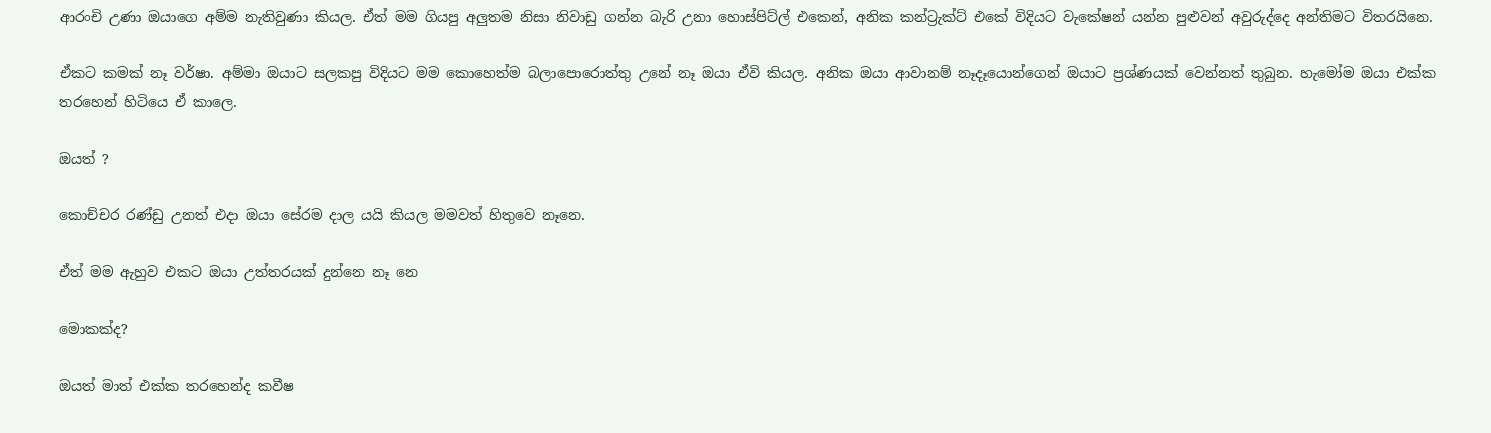ආරංචි උණා ඔයාගෙ අම්ම නැතිවුණා කියල. ඒත් මම ගියපු අලුතම නිසා නිවාඩු ගන්න බැරි උනා හොස්පිට්ල් එකෙන්, අනික කන්ට්‍රැක්ට් එකේ විදියට වැකේෂන් යන්න පුළුවන් අවුරුද්දෙ අන්තිමට විතරයිනෙ.

ඒකට කමක් නෑ වර්ෂා. අම්මා ඔයාට සලකපු විදියට මම කොහෙත්ම බලාපොරොත්තු උනේ නෑ ඔයා ඒවි කියල. අනික ඔයා ආවානම් නෑදෑයොන්ගෙන් ඔයාට ප්‍රශ්ණයක් වෙන්නත් තුබුන. හැමෝම ඔයා එක්ක තරහෙන් හිටියෙ ඒ කාලෙ.

ඔයත් ?

කොච්චර රණ්ඩු උනත් එදා ඔයා සේරම දාල යයි කියල මමවත් හිතුවෙ නෑනෙ.

ඒත් මම ඇහුව එකට ඔයා උත්තරයක් දුන්නෙ නෑ නෙ

මොකක්ද?

ඔයත් මාත් එක්ක තරහෙන්ද කවීෂ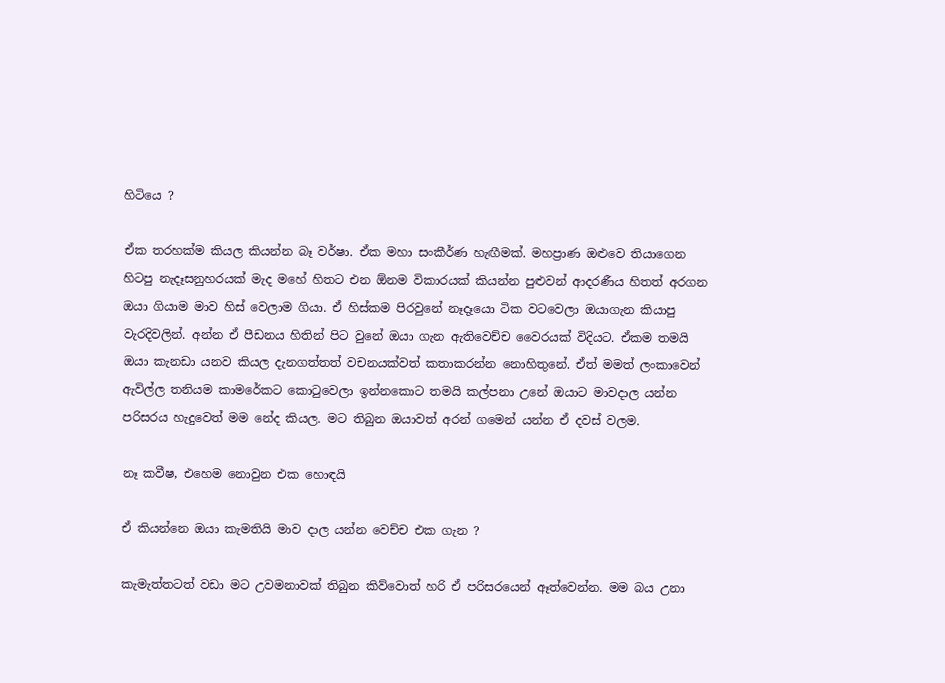හිටියෙ ?

ඒක තරහක්ම කියල කියන්න බෑ වර්ෂා. ඒක මහා සංකීර්ණ හැඟීමක්. මහප්‍රාණ ඔළුවෙ තියාගෙන හිටපු නැදෑසනුහරයක් මැද මහේ හිතට එන ඕනම විකාරයක් කියන්න පුළුවන් ආදරණීය හිතත් අරගන ඔයා ගියාම මාව හිස් වෙලාම ගියා. ඒ හිස්කම පිරවුනේ නෑදෑයො ටික වටවෙලා ඔයාගැන කියාපු වැරදිවලින්. අන්න ඒ පීඩනය හිතින් පිට වුනේ ඔයා ගැන ඇතිවෙච්ච වෛරයක් විදියට. ඒකම තමයි ඔයා කැනඩා යනව කියල දැනගත්තත් වචනයක්වත් කතාකරන්න නොහිතුනේ. ඒත් මමත් ලංකාවෙන් ඇවිල්ල තනියම කාමරේකට කො‍ටුවෙලා ඉන්නකොට තමයි කල්පනා උනේ ඔයාට මාවදාල යන්න පරිසරය හැදුවෙත් මම නේද කියල. මට තිබුන ඔයාවත් අරන් ගමෙන් යන්න ඒ දවස් වලම.

නෑ කවීෂ, එහෙම නොවුන එක හොඳයි

ඒ කියන්නෙ ඔයා කැමතියි මාව දාල යන්න වෙච්ච එක ගැන ?

කැමැත්තටත් වඩා මට උවමනාවක් තිබුන කිව්වොත් හරි ඒ පරිසරයෙන් ඈත්වෙන්න. මම බය උනා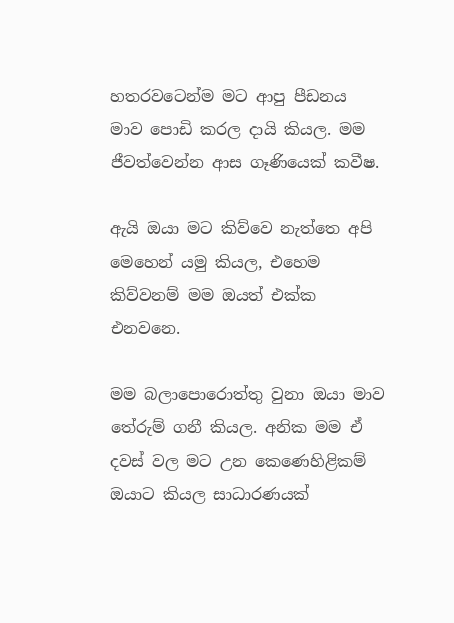හතරවටෙන්ම මට ආපු පීඩනය මාව පොඩි කරල දායි කියල. මම ජීවත්වෙන්න ආස ගෑණියෙක් කවීෂ.

ඇයි ඔයා මට කිව්වෙ නැත්තෙ අපි මෙහෙන් යමු කියල, එහෙම කිව්වනම් මම ඔයත් එක්ක එනවනෙ.

මම බලාපොරොත්තු වුනා ඔයා මාව තේරුම් ගනී කියල. අනික මම ඒ දවස් වල මට උන කෙණෙහිළිකම් ඔයාට කියල සාධාරණයක්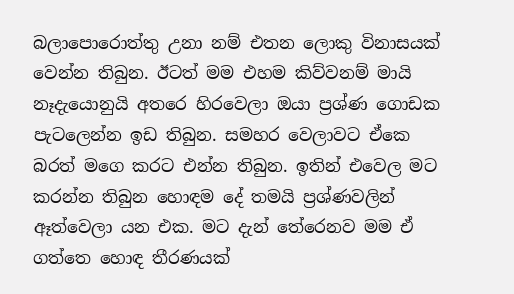බලාපොරොත්තු උනා නම් එතන ලොකු විනාසයක් වෙන්න තිබුන. ඊටත් මම එහම කිව්වනම් මායි නෑදැයොනුයි අතරෙ හිරවෙලා ඔයා ප්‍රශ්ණ ගොඩක පැටලෙන්න ඉඩ තිබුන. සමහර වෙලාවට ඒකෙ බරත් මගෙ කරට එන්න තිබුන. ඉතින් එවෙල මට කරන්න තිබුන හොඳම දේ තමයි ප්‍රශ්ණවලින් ඈත්වෙලා යන එක. මට දැන් තේරෙනව මම ඒ ගත්තෙ හොඳ තීරණයක්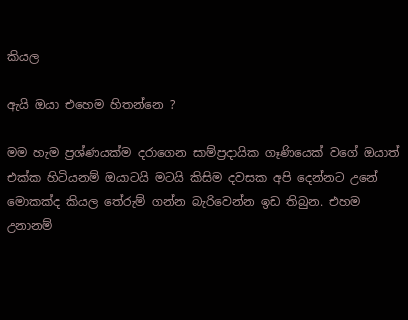කියල

ඇයි ඔයා එහෙම හිතන්නෙ ?

මම හැම ප්‍රශ්ණයක්ම දරාගෙන සාම්ප්‍රදායික ගෑණියෙක් වගේ ඔයාත් එක්ක හිටියනම් ඔයාටයි මටයි කිසිම දවසක අපි දෙන්නට උනේ මොකක්ද කියල තේරුම් ගන්න බැරිවෙන්න ඉඩ තිබුන. එහම උනානම්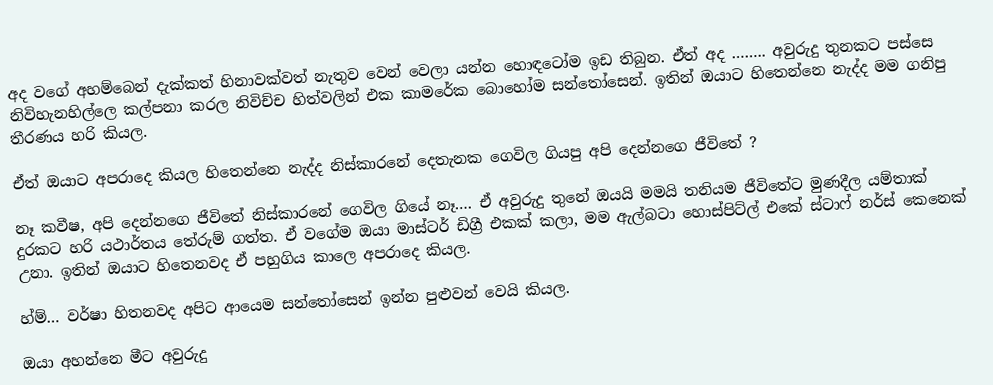අද වගේ අහම්බෙන් දැක්කත් හිනාවක්වත් නැතුව වෙන් වෙලා යන්න හොඳටෝම ඉඩ තිබුන. ඒත් අද …….. අවුරුදු තුනකට පස්සෙ නිවිහැනහිල්ලෙ කල්පනා කරල නිවිච්ච හිත්වලින් එක කාමරේක බොහෝම සන්තෝසෙන්. ඉතින් ඔයාට හිතෙන්නෙ නැද්ද මම ගනිපු තීරණය හරි කියල.

ඒත් ඔයාට අපරාදෙ කියල හිතෙන්නෙ නැද්ද නිස්කාරනේ දෙතැනක ගෙවිල ගියපු අපි දෙන්නගෙ ජීවිතේ ?

නෑ කවීෂ, අපි දෙන්නගෙ ජීවිතේ නිස්කාරනේ ගෙවිල ගියේ නෑ…. ඒ අවුරුදු තුනේ ඔයයි මමයි තනියම ජීවිතේට මුණදීල යම්තාක් දුරකට හරි යථාර්තය තේරුම් ගත්ත. ඒ වගේම ඔයා මාස්ටර් ඩිග්‍රී එකක් කලා, මම ඇල්බටා හොස්පිට්ල් එකේ ස්ටාෆ් නර්ස් කෙනෙක් උනා. ඉතින් ඔයාට හිතෙනවද ඒ පහුගිය කාලෙ අපරාදෙ කියල.

හ්ම්… වර්ෂා හිතනවද අපිට ආයෙම සන්තෝසෙන් ඉන්න පුළුවන් වෙයි කියල.

ඔයා අහන්නෙ මීට අවුරුදු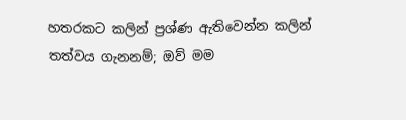හතරකට කලින් ප්‍රශ්ණ ඇතිවෙන්න කලින් තත්වය ගැනනම්; ඔව් මම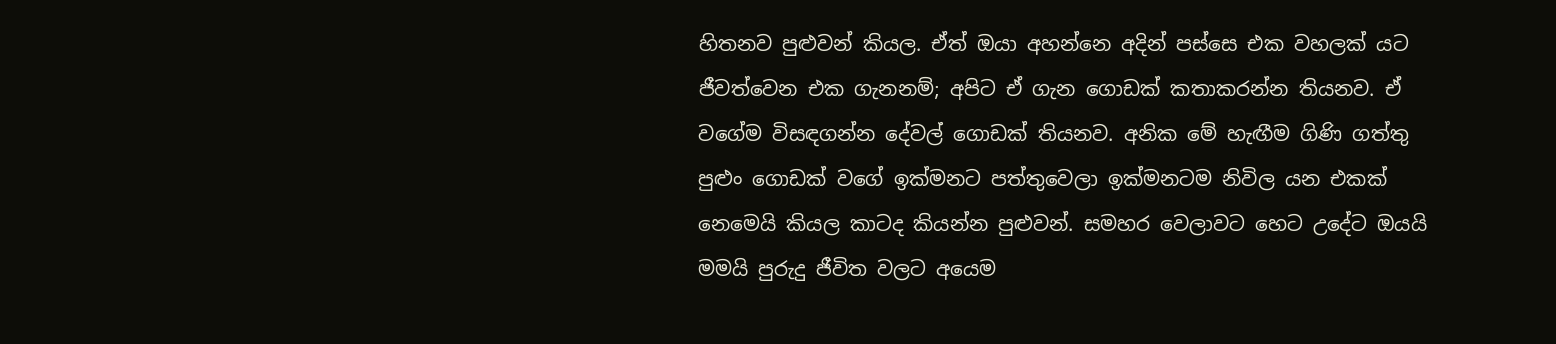හිතනව පුළුවන් කියල. ඒත් ඔයා අහන්නෙ අදින් පස්සෙ එක වහලක් යට ජීවත්වෙන එක ගැනනම්; අපිට ඒ ගැන ගොඩක් කතාකරන්න තියනව. ඒ වගේම විසඳගන්න දේවල් ගොඩක් තියනව. අනික මේ හැඟීම ගිණි ගත්තු පුළුං ගොඩක් වගේ ඉක්මනට පත්තුවෙලා ඉක්මනටම නිවිල යන එකක් නෙමෙයි කියල කාටද කියන්න පුළුවන්. සමහර වෙලාවට හෙට උදේට ඔයයි මමයි පුරුදු ජීවිත වලට අයෙම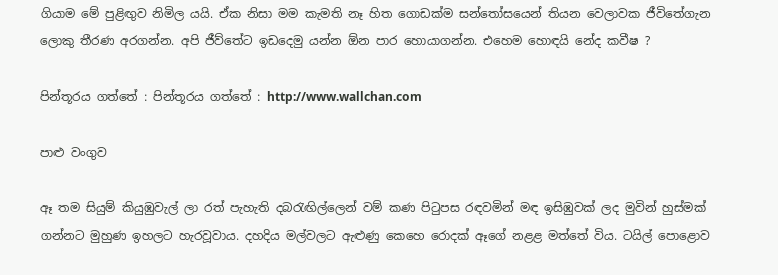ගියාම මේ පුළිඟුව නිමිල යයි. ඒක නිසා මම කැමති නෑ හිත ගොඩක්ම සන්තෝසයෙන් තියන වෙලාවක ජීවිතේගැන ලොකු තීරණ අරගන්න. අපි ජීව්තේට ඉඩදෙමු යන්න ඕන පාර හොයාගන්න. එහෙම හොඳයි නේද කවීෂ ?

පින්තූරය ගත්තේ : පින්තූරය ගත්තේ : http://www.wallchan.com

පාළු වංගුව

ඈ තම සියුම් කියුඹුවැල් ලා රත් පැහැති දබ‍රැඟිල්ලෙන් වම් කණ පි‍ටුපස රඳවමින් මඳ ඉසිඹුවක් ලද මුවින් හුස්මක් ගන්නට මුහුණ ඉහලට හැරවූවාය. දහදිය මල්වලට ඇළුණු කෙහෙ රොදක් ඈගේ නළළ මත්තේ විය. ටයිල් පොළොව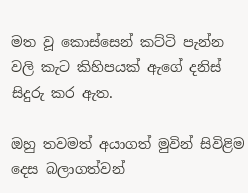මත වූ කොස්සෙන් කට්ටි පැන්න වලි කැට කිහිපයක් ඇගේ දනිස් සිදුරු කර ඇත.

ඔහු තවමත් අයාගත් මුවින් සිවිළිම දෙස බලාගත්වන්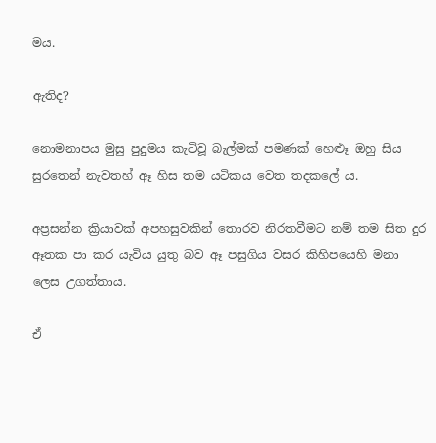මය.

ඇතිද?

නොමනාපය මුසු පුදුමය කැටිවූ බැල්මක් පමණක් හෙළූ ඔහු සිය සුරතෙන් නැවතහ් ඈ හිස තම යටිකය වෙත තදකලේ ය.

අප්‍රසන්න ක්‍රියාවක් අපහසුවකින් තොරව නිරතවීමට නම් තම සිත දුර ඈතක පා කර යැවිය යුතු බව ඈ පසුගිය වසර කිහිපයෙහි මනා ලෙස උගත්තාය.

ඒ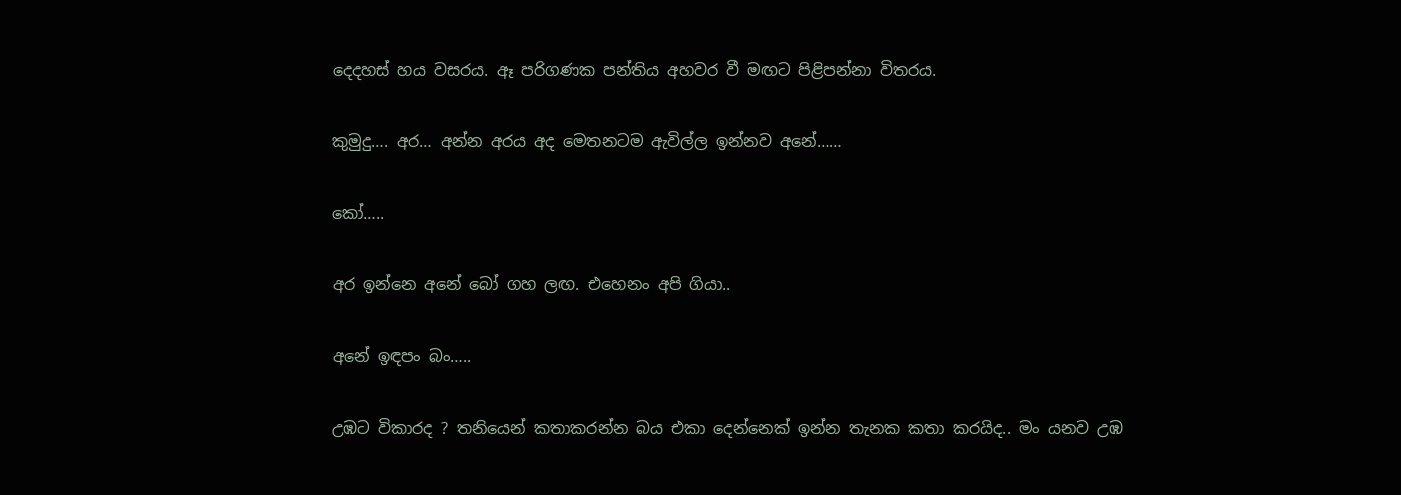දෙදහස් හය වසරය. ඈ පරිගණක පන්තිය අහවර වී මඟට පිළිපන්නා විතරය.

කුමුදු…. අර… අන්න අරය අද මෙතනටම ඇවිල්ල ඉන්නව අනේ……

කෝ…..

අර ඉන්නෙ අනේ බෝ ගහ ලඟ. එහෙනං අපි ගියා..

අනේ ඉඳපං බං…..

උඹට විකාරද ? තනියෙන් කතාකරන්න බය එකා දෙන්නෙක් ඉන්න තැනක කතා කරයිද.. මං යනව උඹ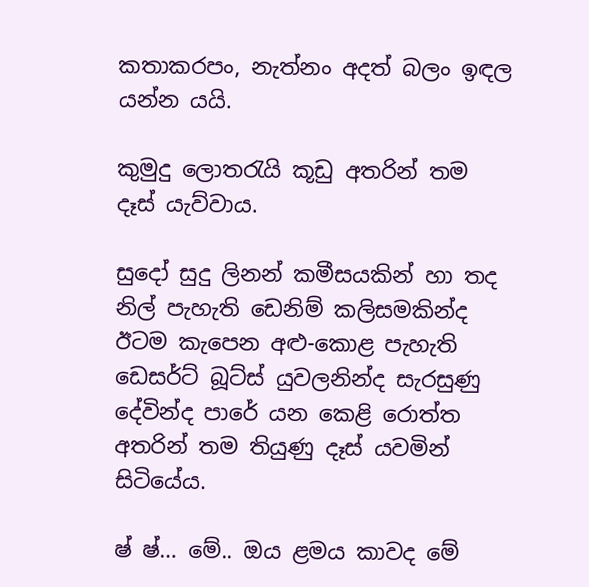කතාකරපං, නැත්නං අදත් බලං ඉඳල යන්න යයි.

කුමුදු ලොත‍රැයි කූඩු අතරින් තම දෑස් යැව්වාය.

සුදෝ සුදු ලිනන් කමීසයකින් හා තද නිල් පැහැති ඩෙනිම් කලිසමකින්ද ඊටම කැපෙන අළු-කොළ පැහැති ඩෙසර්ට් බූට්ස් යුවලනින්ද සැරසුණු දේවින්ද පාරේ යන කෙළි රොත්ත අතරින් තම තියුණු දෑස් යවමින් සිටියේය.

ෂ් ෂ්… මේ.. ඔය ළමය කාවද මේ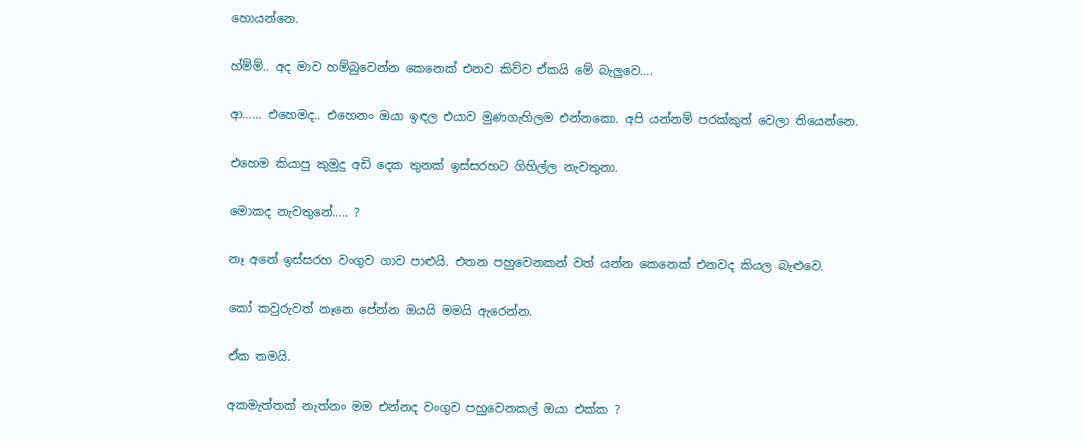හොයන්නෙ.

හ්ම්ම්.. අද මාව හම්බුවෙන්න කෙනෙක් එනව කිව්ව ඒකයි මේ බැලුවෙ….

ආ…… එහෙමද.. එහෙනං ඔයා ඉඳල එයාව මුණගැහිලම එන්නකො. අපි යන්නම් පරක්කුත් වෙලා තියෙන්නෙ.

එහෙම කියාපු කුමුදු අඩි දෙක තුනක් ඉස්සරහට ගිහිල්ල නැවතුනා.

මොකද නැවතුනේ….. ?

නෑ අනේ ඉස්සරහ වංගුව ගාව පාළුයි. එතන පහුවෙනකන් වත් යන්න කෙනෙක් එනවද කියල බැළුවෙ.

කෝ කවුරුවත් නෑනෙ පේන්න ඔයයි මමයි ඇරෙන්න.

ඒක තමයි.

අකමැත්තක් නැත්නං මම එන්නද වංගුව පහුවෙනකල් ඔයා එක්ක ?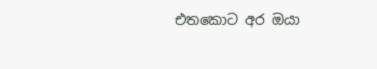එතකොට අර ඔයා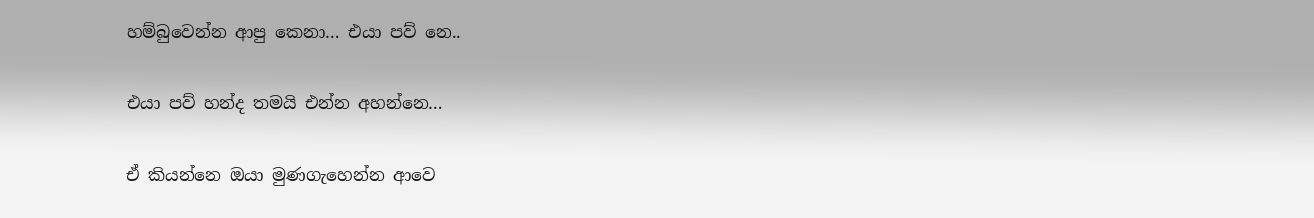හම්බුවෙන්න ආපු කෙනා… එයා පව් නෙ..

එයා පව් හන්ද තමයි එන්න අහන්නෙ…

ඒ කියන්නෙ ඔයා මුණගැහෙන්න ආවෙ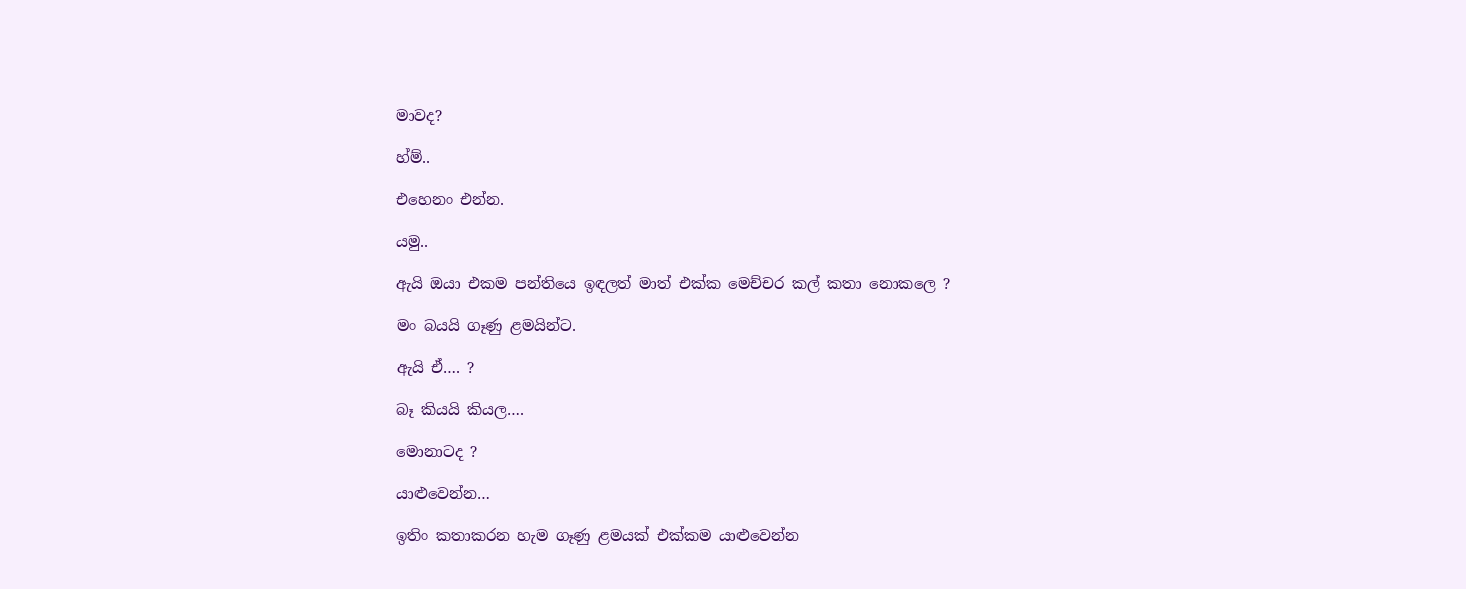මාවද?

හ්ම්..

එහෙනං එන්න.

යමු..

ඇයි ඔයා එකම පන්තියෙ ඉඳලත් මාත් එක්ක මෙච්චර කල් කතා නොකලෙ ?

මං බයයි ගෑණු ළමයින්ට.

ඇයි ඒ…. ?

බෑ කියයි කියල….

මොනාටද ?

යාළුවෙන්න…

ඉතිං කතාකරන හැම ගෑණු ළමයක් එක්කම යාළුවෙන්න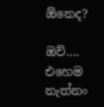ඕනෙද?

ඔව්…. එහෙම නැත්නං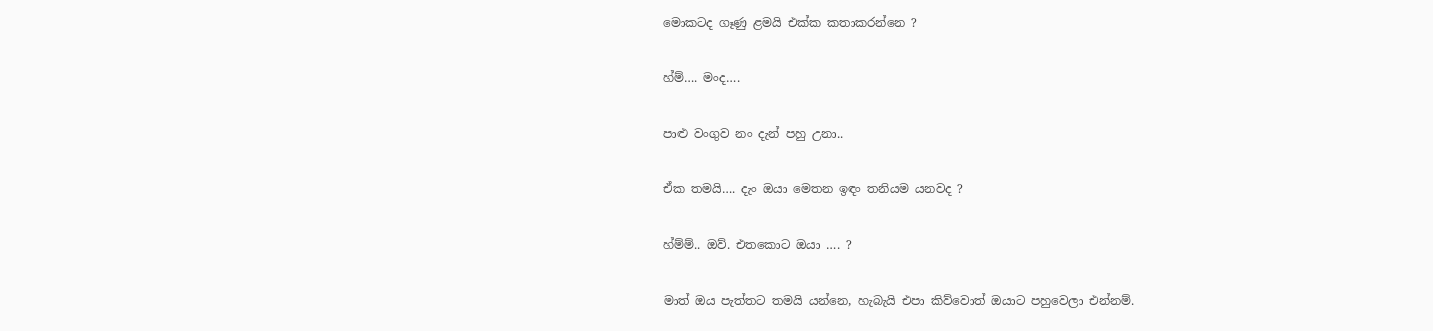මොකටද ගෑණු ළමයි එක්ක කතාකරන්නෙ ?

හ්ම්…. මංද….

පාළු වංගුව නං දැන් පහු උනා..

ඒක තමයි…. දැං ඔයා මෙතන ඉඳං තනියම යනවද ?

හ්ම්ම්.. ඔව්. එතකොට ඔයා …. ?

මාත් ඔය පැත්තට තමයි යන්නෙ, හැබැයි එපා කිව්වොත් ඔයාට පහුවෙලා එන්නම්.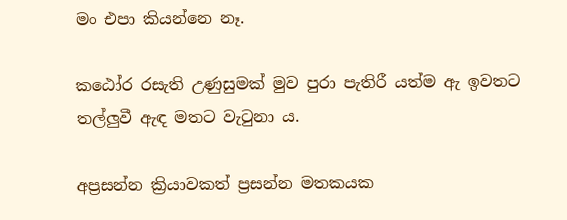මං එපා කියන්නෙ නෑ.

කඨෝර රසැති උණුසුමක් මුව පුරා පැතිරී යත්ම ඇ ඉවතට තල්ලුවී ඇඳ මතට වැ‍ටුනා ය.

අප්‍රසන්න ක්‍රියාවකත් ප්‍රසන්න මතකයක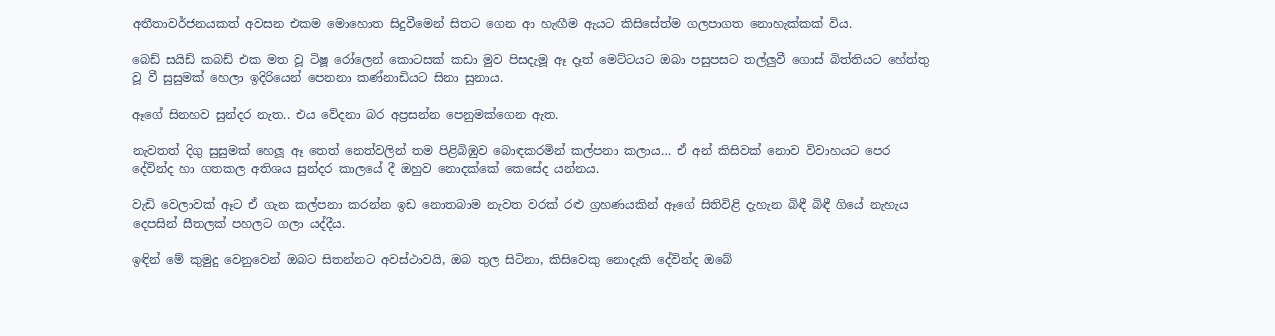අතීතාවර්ජනයකත් අවසන එකම මොහොත සිදුවීමෙන් සිතට ගෙන ආ හැඟීම ඇයට කිසිසේත්ම ගලපාගත නොහැක්කක් විය.

බෙඩ් සයිඩ් කබඩ් එක මත වූ ටිෂූ රෝලෙන් කොටසක් කඩා මුව පිසදැමූ ඈ දෑත් මෙට්ටයට ඔබා පසුපසට තල්ලුවී ගොස් බිත්තියට හේත්තු වූ වී සුසුමක් හෙලා ඉදිරියෙන් පෙනනා කණ්නාඩියට සිනා සුනාය.

ඈගේ සිනහව සුන්දර නැත.. එය වේදනා බර අප්‍රසන්න පෙනුමක්ගෙන ඇත.

නැවතත් දිගු සුසුමක් හෙලූ ඈ තෙත් නෙත්වලින් තම පිළිබිඹුව බොඳකරමින් කල්පනා කලාය… ඒ අන් කිසිවක් නොව විවාහයට පෙර දේවින්ද හා ගතකල අතිශය සුන්දර කාලයේ දී ඔහුව නොදක්කේ කෙසේද යන්නය.

වැඩි වෙලාවක් ඈට ඒ ගැන කල්පනා කරන්න ඉඩ නොතබාම නැවත වරක් රළු ග්‍රහණයකින් ඈගේ සිතිවිළි දැහැන බිඳී බිඳී ගියේ නැහැය දෙපසින් සීතලක් පහලට ගලා යද්දීය.

ඉඳින් මේ කුමුදු වෙනුවෙන් ඔබට සිතන්නට අවස්ථාවයි, ඔබ තුල සිටිනා, කිසිවෙකු නොදැකි දේවින්ද ඔබේ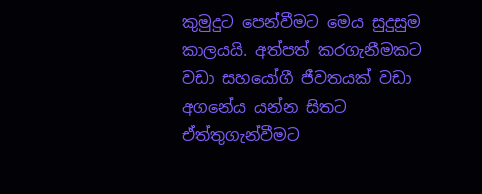කුමුදුට පෙන්වීමට මෙය සුදුසුම කාලයයි. අත්පත් කරගැනීමකට වඩා සහයෝගී ජීවතයක් වඩා අගනේය යන්න සිතට ඒත්තුගැන්වීමට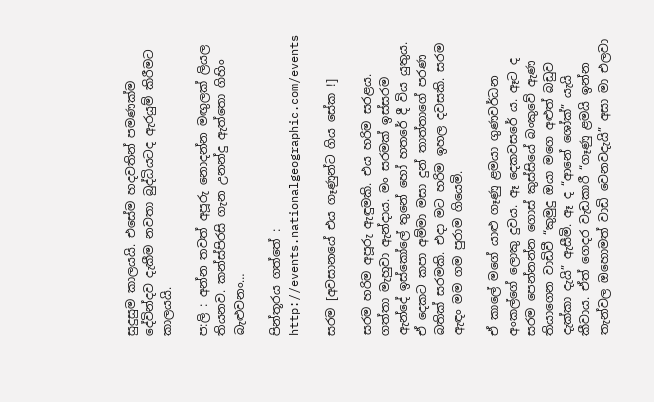සුදුසුම කාලයයි. එසේම හදවතින් පමණක්ම දේවින්දව දැකීම නවතා බුද්ධියටද ඇරයුම් කිරීමට කාලයයි.

ප:ලි : අන්න තවත් අපූරු නොදන්න මඟුලක් ලියල තියනව. කන්ස්පිරසි ගැන උනන්දු ඇත්තො ගිහිං බැළුවනං…

පින්තූරය ගත්තේ : http://events.nationalgeographic.com/events

සරම [අවසානයේ එය ගෑණුන්ට ගිය සේක !]

සරම හරිම අපූරු ඇඳුමකි. එය හරිම සරළය. ගත්තා මැහුවා ඇන්දාය. මං සරමක් ඉස්සරම ඇන්දේ ඉස්කෝලේ තුනේ හෝ හතරේ දී විය යුතුය. ඒ දෙකට කපා අම්මා මසා දුන් තාත්තාගේ පරණ බතික් සරමකි. එදා මට හරිම ඉහල දවසකි. සරම ඇඳං මම ගම පුරාම ගියෙමි.

ඒ කාලේ මගේ යාළු ගෑණු ළමයා ගුණවර්ධන අංකල්ගේ ලොකු දුවය. ඈ දෙකවසරේ ය. ඈට ද සරම පෙන්නන්න ගොස් කුස්සියේ බංකුවේ ඇණ තියාගෙන වාඩිවී “කුමුදු ඔයා මගෙ අළුත් බඩුව දැක්කා දැයි” ඇසීමි. ඈ ද “ආනේ ශෝක්” යැයි කීවාය. ඒත් ගෙදර වැඩකාරී “ගෑණු ළමයි ඉන්න තැන්වල ඔහොමත් වාඩි වෙනවදැයි” අසා මා එලවා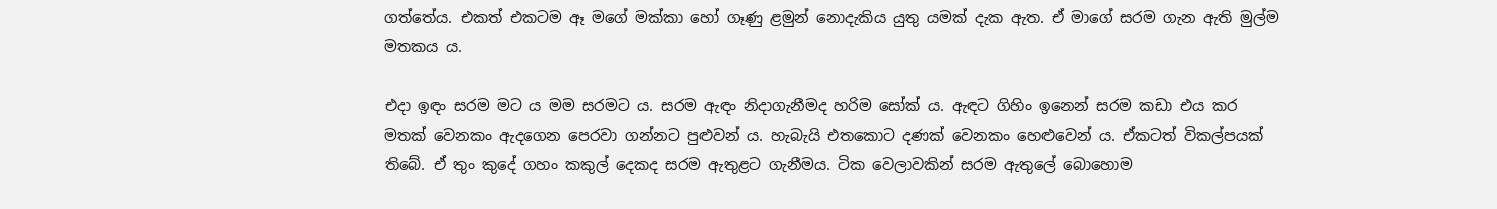ගත්තේය. එකත් එකටම ඈ මගේ මක්කා හෝ ගෑණු ළමුන් නොදැකිය යුතු යමක් දැක ඇත. ඒ මාගේ සරම ගැන ඇති මුල්ම මතකය ය.

එදා ඉඳං සරම මට ය මම සරමට ය. සරම ඇඳං නිදාගැනීමද හරිම සෝක් ය. ඇඳට ගිහිං ඉනෙන් සරම කඩා එය කර මතක් වෙනකං ඇදගෙන පෙරවා ගන්නට පුළුවන් ය. හැබැයි එතකොට දණක් වෙනකං හෙළුවෙන් ය. ඒකටත් විකල්පයක් තිබේ. ඒ තුං කුදේ ගහං කකුල් දෙකද සරම ඇතුළට ගැනීමය. ටික වෙලාවකින් සරම ඇතුලේ බොහොම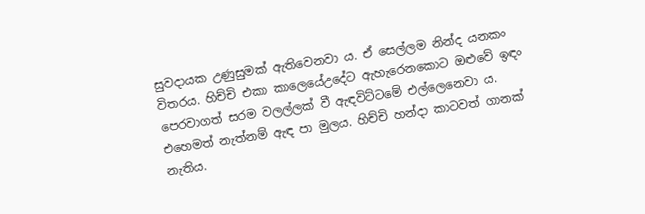සුවදායක උණුසුමක් ඇතිවෙනවා ය. ඒ සෙල්ලම නින්ද යනකං විතරය. හිච්චි එකා කාලෙයේඋදේට ඇහැරෙනකොට ඔළුවේ ඉඳං පෙරවාගත් සරම වලල්ලක් වී ඇඳවිට්ටමේ එල්ලෙනෙවා ය. එහෙමත් නැත්නම් ඇඳ පා මුලය. හිච්චි හන්දා කාටවත් ගානක් නැතිය.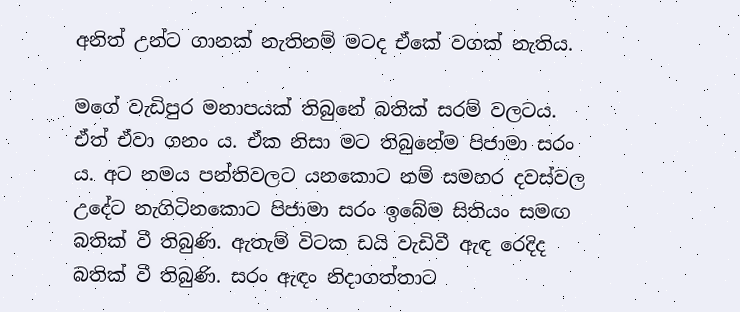අනිත් උන්ට ගානක් නැතිනම් මටද ඒකේ වගක් නැතිය.

මගේ වැඩිපුර මනාපයක් තිබුනේ බතික් සරම් වලටය. ඒත් ඒවා ගනං ය. ඒක නිසා මට තිබුනේම පිජාමා සරං ය. අට නමය පන්තිවලට යනකොට නම් සමහර දවස්වල උදේට නැගිටිනකොට පිජාමා සරං ඉබේම සිතියං සමඟ බතික් වී තිබුණි. ඇතැම් විටක ඩයි වැඩිවී ඇඳ රෙදිද බතික් වී තිබුණි. සරං ඇඳං නිදාගත්තාට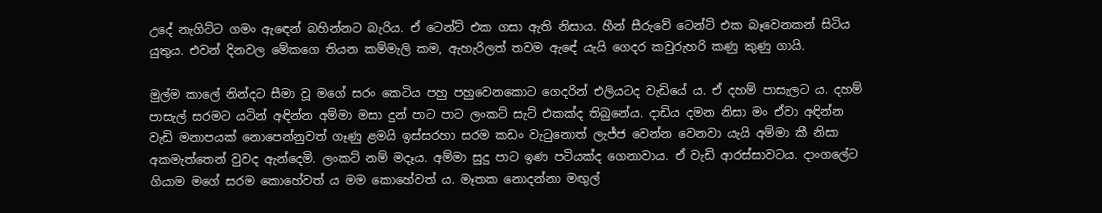උදේ නැගිට්ට ගමං ඇ‍ඳෙන් බහින්නට බැරිය. ඒ ටෙන්ට් එක ගසා ඇති නිසාය. හීන් සීරුවේ ටෙන්ට් එක බෑවෙනකන් සිටිය යුතුය. එවන් දිනවල මේකගෙ තියන කම්මැලි කම, ඇහැරිලත් තවම ඇඳේ යැයි ගෙදර කවුරුහරි කණු කුණු ගායි.

මුල්ම කාලේ නින්දට සීමා වූ මගේ සරං කෙටිය පහු පහුවෙනකොට ගෙදරින් එලියටද වැඩියේ ය. ඒ දහම් පාසැලට ය. දහම් පාසැල් සරමට යටින් අඳින්න අම්මා මසා දුන් පාට පාට ලංකට් සැට් එකක්ද තිබුනේය. දාඩිය දමන නිසා මං ඒවා අඳින්න වැඩි මනාපයක් නොපෙන්නුවත් ගෑණු ළමයි ඉස්සරහා සරම කඩං වැ‍ටුනොත් ලැජ්ජ වෙන්න වෙනවා යැයි අම්මා කී නිසා අකමැත්තෙන් වුවද ඇන්දෙමි. ලංකට් නම් මදෑය. අම්මා සුදු පාට ඉණ පටියක්ද ගෙනාවාය. ඒ වැඩි ආරස්සාවටය. දාංගලේට ගියාම මගේ සරම කොහේවත් ය මම කොහේවත් ය. මෑතක නොදන්නා මඟුල්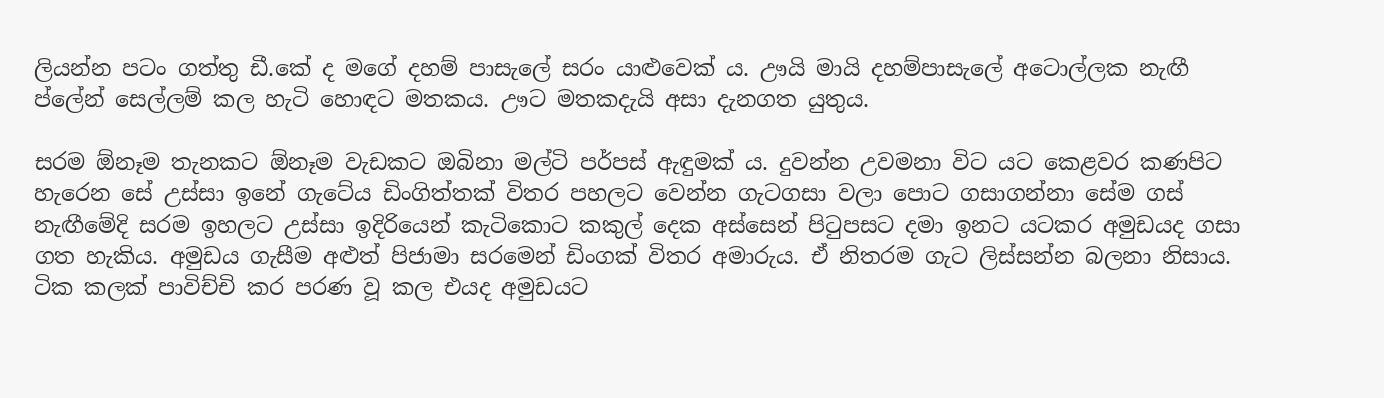ලියන්න පටං ගත්තු ඩී.කේ ද මගේ දහම් පාසැලේ සරං යාළුවෙක් ය. ඌයි මායි දහම්පාසැලේ අටොල්ලක නැඟී ප්ලේන් සෙල්ලම් කල හැටි හොඳට මතකය. ඌට මතකදැයි අසා දැනගත යුතුය.

සරම ඕනෑම තැනකට ඕනෑම වැඩකට ඔබිනා මල්ටි පර්පස් ඇඳුමක් ය. දුවන්න උවමනා විට යට කෙළවර කණපිට හැරෙන සේ උස්සා ඉනේ ගැටේය ඩිංගිත්තක් විතර පහලට වෙන්න ගැටගසා වලා පොට ගසාගන්නා සේම ගස් නැඟීමේදි සරම ඉහලට උස්සා ඉදිරියෙන් කැටිකොට කකුල් දෙක අස්සෙන් පි‍ටුපසට දමා ඉනට යටකර අමුඩයද ගසා ගත හැකිය. අමුඩය ගැසීම අළුත් පිජාමා සරමෙන් ඩිංගක් විතර අමාරුය. ඒ නිතරම ගැට ලිස්සන්න බලනා නිසාය. ටික කලක් පාවිච්චි කර පරණ වූ කල එයද අමුඩයට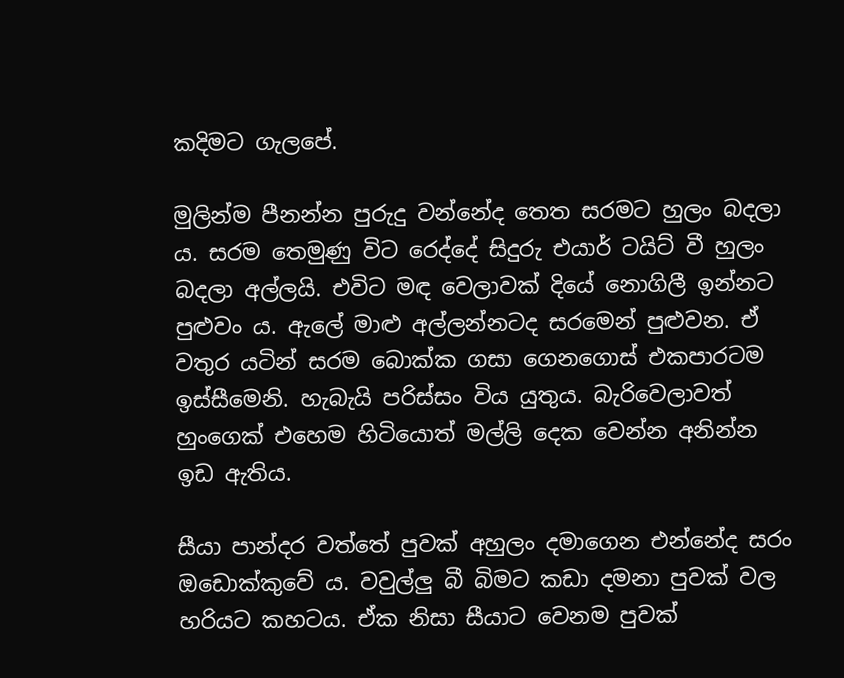කදිමට ගැලපේ.

මුලින්ම පීනන්න පුරුදු වන්නේද තෙත සරමට හුලං බදලා ය. සරම තෙමුණු විට රෙද්දේ සිදුරු එයාර් ටයිට් වී හුලං බදලා අල්ලයි. එවිට මඳ වෙලාවක් දියේ නොගිලී ඉන්නට පුළුවං ය. ඇලේ මාළු අල්ලන්නටද සරමෙන් පුළුවන. ඒ වතුර යටින් සරම බොක්ක ගසා ගෙනගොස් එකපාරටම ඉස්සීමෙනි. හැබැයි පරිස්සං විය යුතුය. බැරිවෙලාවත් හුංගෙක් එහෙම හිටියොත් මල්ලි දෙක වෙන්න අනින්න ඉඩ ඇතිය.

සීයා පාන්දර වත්තේ පුවක් අහුලං දමාගෙන එන්නේද සරං ඔඩොක්කුවේ ය. වවුල්ලු බී බිමට කඩා දමනා පුවක් වල හරියට කහටය. ඒක නිසා සීයාට වෙනම පුවක්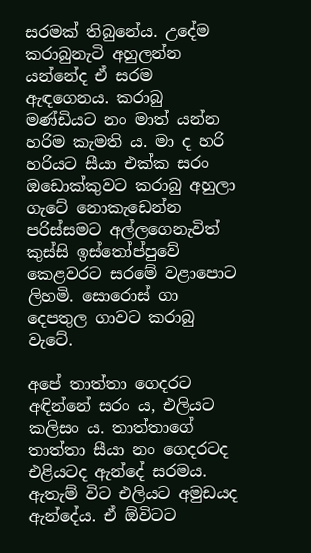සරමක් තිබුනේය. උදේම කරාබුනැටි අහුලන්න යන්නේද ඒ සරම ඇඳගෙනය. කරාබු මණ්ඩියට නං මාත් යන්න හරිම කැමති ය. මා ද හරි හරියට සීයා එක්ක සරං ඔඩොක්කුවට කරාබු අහුලා ගැටේ නොකැඩෙන්න පරිස්සමට අල්ලගෙනැවිත් කුස්සි ඉස්තෝප්පුවේ කෙළවරට සරමේ වළාපොට ලිහමි. සොරොස් ගා දෙපතුල ගාවට කරාබු වැටේ.

අපේ තාත්තා ගෙදරට අඳින්නේ සරං ය, එලියට කලිසං ය. තාත්තාගේ තාත්තා සීයා නං ගෙදරටද එළියටද ඇන්දේ සරමය. ඇතැම් විට එලියට අමුඩයද ඇන්දේය. ඒ ඕවිටට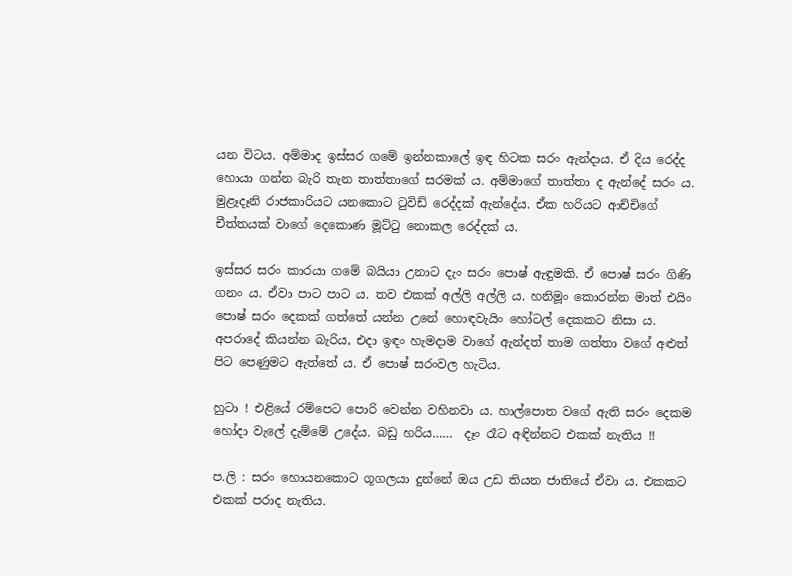යන විටය. අම්මාද ඉස්සර ගමේ ඉන්නකාලේ ඉඳ හිටක සරං ඇන්දාය. ඒ දිය රෙද්ද හොයා ගන්න බැරි තැන තාත්තාගේ සරමක් ය. අම්මාගේ තාත්තා ද ඇන්දේ සරං ය. මුළෑදෑනි රාජකාරියට යනකොට ‍ටුවිඩ් රෙද්දක් ඇන්දේය. ඒක හරියට ආච්චිගේ චීත්තයක් වාගේ දෙකොණ මූට්‍ටු නොකල රෙද්දක් ය.

ඉස්සර සරං කාරයා ගමේ බයියා උනාට දැං සරං පොෂ් ඇඳුමකි. ඒ පොෂ් සරං ගිණි ගනං ය. ඒවා පාට පාට ය. තව එකක් අල්ලි අල්ලි ය. හනිමූං කොරන්න මාත් එයිං පොෂ් සරං දෙකක් ගත්තේ යන්න උනේ හොඳවැයිං හෝටල් දෙකකට නිසා ය. අපරාදේ කියන්න බැරිය, එදා ඉඳං හැමදාම වාගේ ඇන්දත් තාම ගත්තා වගේ අළුත් පිට පෙණුමට ඇත්තේ ය. ඒ පොෂ් සරංවල හැටිය.

හුටා ! එළියේ රම්පෙට පොරි වෙන්න වහිනවා ය. හාල්පොත වගේ ඇති සරං දෙකම හෝදා වැලේ දැම්මේ උදේය. බඩු හරිය……  දෑං රෑට අඳින්නට එකක් නැතිය !!

ප.ලි : සරං හොයනකොට ගූගලයා දුන්නේ ඔය උඩ තියන ජාතියේ ඒවා ය. එකකට එකක් පරාද නැතිය.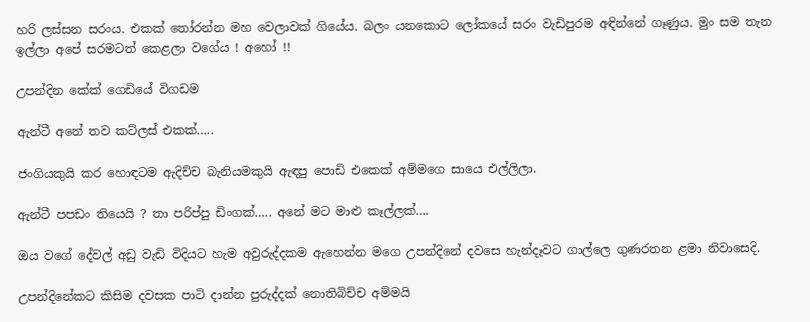හරි ලස්සන සරංය. එකක් ‍තෝරන්න මහ වෙලාවක් ගියේය. බලං යනකොට ලෝකයේ සරං වැඩිපුරම අඳින්නේ ගෑණුය. මුං සම තැන ඉල්ලා අපේ සරමටත් කෙළලා වගේය ! අහෝ !!

උපන්දින කේක් ගෙඩියේ විගඩම

ඇන්ටී අනේ තව කට්ලස් එකක්…..

ජංගියකුයි කර හොඳටම ඇදිච්ච බැනියමකුයි ඇඳපු පොඩි එකෙක් අම්මගෙ සායෙ එල්ලිලා.

ඇන්ටී පපඩං තියෙයි ? තා පරිප්පු ඩිංගක්….. අනේ මට මාළු කෑල්ලක්….

ඔය වගේ දේවල් අඩු වැඩි විදියට හැම අවුරුද්දකම ඇහෙන්න මගෙ උපන්දිනේ දවසෙ හැන්දෑවට ගාල්ලෙ ගුණරතන ළමා නිවාසෙදි.

උපන්දිනේකට කිසිම දවසක පාටි දාන්න පුරුද්දක් නොතිබිච්ච අම්මයි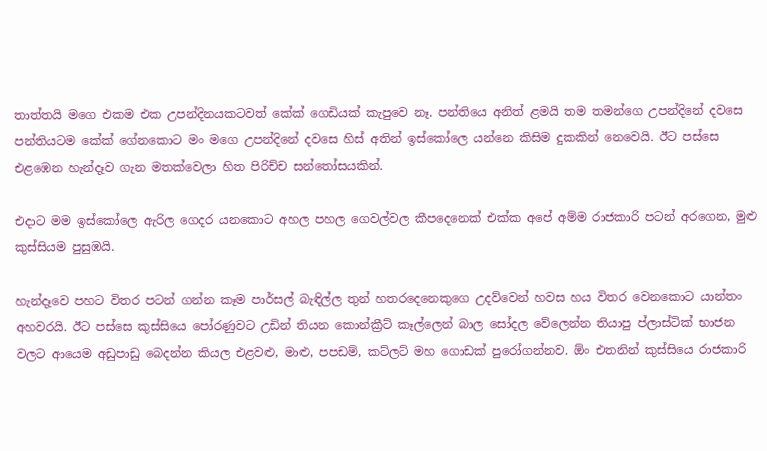තාත්තයි මගෙ එකම එක උපන්දිනයකටවත් කේක් ගෙඩියක් කැපුවෙ නෑ. පන්තියෙ අනිත් ළමයි තම තමන්ගෙ උපන්දිනේ දවසෙ පන්තියටම කේක් ගේනකොට මං මගෙ උපන්දිනේ දවසෙ හිස් අතින් ඉස්කෝලෙ යන්නෙ කිසිම දුකකින් නෙවෙයි. ඊට පස්සෙ එළඹෙන හැන්දෑව ගැන මතක්වෙලා හිත පිරිච්ච සන්තෝසයකින්.

එදාට මම ඉස්කෝලෙ ඇරිල ගෙදර යනකොට අහල පහල ගෙවල්වල කීපදෙනෙක් එක්ක අපේ අම්ම රාජකාරි පටන් අරගෙන, මුළු කුස්සියම පුසුඹයි.

හැන්දෑවෙ පහට විතර පටන් ගන්න කෑම පාර්සල් බැඳිල්ල තුන් හතරදෙනෙකුගෙ උදව්වෙන් හවස හය විතර වෙනකොට යාන්තං අහවරයි. ඊට පස්සෙ කුස්සියෙ පෝරණුවට උඩින් තියන කොන්ක්‍රීට් කෑල්ලෙන් බාල සෝදල වේලෙන්න තියාපු ප්ලාස්ටික් භාජන වලට ආයෙම අඩුපාඩු බෙදන්න කියල එළවළු, මාළු, පපඩම්, කට්ලට් මහ ගොඩක් පුරෝගන්නව. ඕං එතනින් කුස්සියෙ රාජකාරි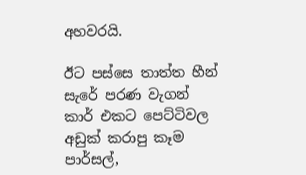අහවරයි.

ඊට පස්සෙ තාත්ත හීන් සැරේ පරණ වැගන් කාර් එකට පෙට්ටිවල අඩුක් කරාපු කෑම පාර්සල්,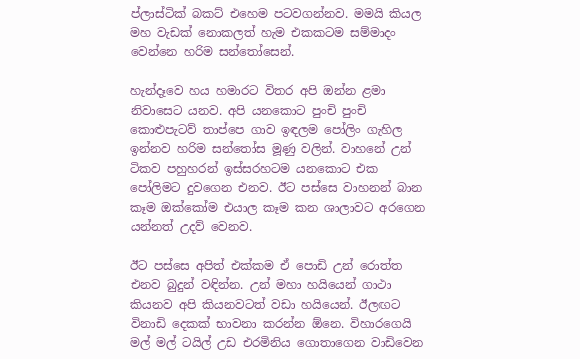ප්ලාස්ටික් බකට් එහෙම පටවගන්නව. මමයි කියල මහ වැඩක් නොකලත් හැම එකකටම සම්මාදං වෙන්නෙ හරිම සන්තෝසෙන්.

හැන්දෑවෙ හය හමාරට විතර අපි ඔන්න ළමා නිවාසෙට යනව. අපි යනකොට පුංචි පුංචි කොළුපැටව් තාප්පෙ ගාව ඉඳලම පෝලිං ගැහිල ඉන්නව හරිම සන්තෝස මූණු වලින්. වාහනේ උන් ටිකව පහුහරන් ඉස්සරහටම යනකොට එක පෝලිමට දුවගෙන එනව. ඊට පස්සෙ වාහනන් බාන කෑම ඔක්කෝම එයාල කෑම කන ශාලාවට අරගෙන යන්නත් උදව් වෙනව.

ඊට පස්සෙ අපිත් එක්කම ඒ පොඩි උන් රොත්ත එනව බුදුන් වඳින්න. උන් මහා හයියෙන් ගාථා කියනව අපි කියනවටත් වඩා හයියෙන්. ඊලඟට විනාඩි දෙකක් භාවනා කරන්න ඕනෙ. විහාරගෙයි මල් මල් ටයිල් උඩ එරමිනිය ගොතාගෙන වාඩිවෙන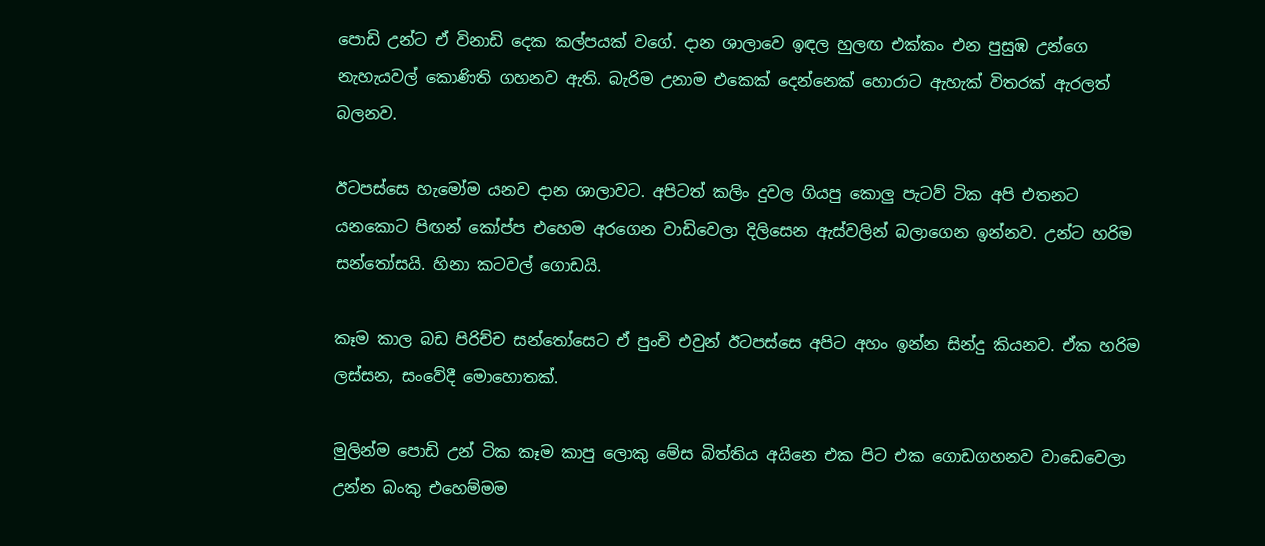පොඩි උන්ට ඒ විනාඩි දෙක කල්පයක් වගේ. දාන ශාලාවෙ ඉඳල හුලඟ එක්කං එන පුසුඹ උන්ගෙ නැහැයවල් කොණිති ගහනව ඇති. බැරිම උනාම එකෙක් දෙන්නෙක් හොරාට ඇහැක් විතරක් ඇරලත් බලනව.

ඊටපස්සෙ හැමෝම යනව දාන ශාලාවට. අපිටත් කලිං දුවල ගියපු කොලු පැටව් ටික අපි එතනට යනකොට පිඟන් කෝප්ප එහෙම අරගෙන වාඩිවෙලා දිලිසෙන ඇස්වලින් බලාගෙන ඉන්නව. උන්ට හරිම සන්තෝසයි. හිනා කටවල් ගොඩයි.

කෑම කාල බඩ පිරිච්ච සන්තෝසෙට ඒ පුංචි එවුන් ඊටපස්සෙ අපිට අහං ඉන්න සින්දු කියනව. ඒක හරිම ලස්සන, සංවේදී මොහොතක්.

මුලින්ම පොඩි උන් ටික කෑම කාපු ලොකු මේස බිත්තිය අයිනෙ එක පිට එක ගොඩගහනව වාඩෙවෙලා උන්න බංකු එහෙම්මම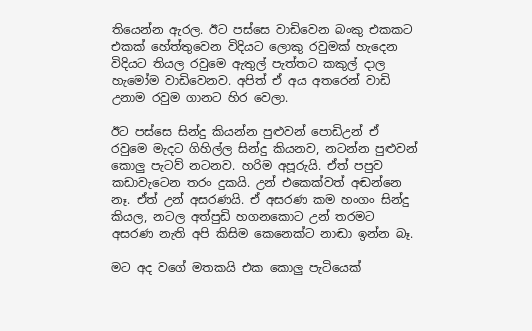තියෙන්න ඇරල. ඊට පස්සෙ වාඩිවෙන බංකු එකකට එකක් හේත්තුවෙන විදියට ලොකු රවුමක් හැදෙන විදියට තියල රවුමෙ ඇතුල් පැත්තට කකුල් දාල හැමෝම වාඩිවෙනව. අපිත් ඒ අය අතරෙන් වාඩි උනාම රවුම ගානට හිර වෙලා.

ඊට පස්සෙ සින්දු කියන්න පුළුවන් පොඩිඋන් ඒ රවුමෙ මැදට ගිහිල්ල සින්දු කියනව, නටන්න පුළුවන් කොලු පැටව් නටනව. හරිම අපූරුයි. ඒත් පපුව කඩාවැටෙන තරං දුකයි. උන් එකෙක්වත් අඬන්නෙ නෑ. ඒත් උන් අසරණයි. ඒ අසරණ කම හංගං සින්දු කියල, නටල අත්පුඩි හගනකොට උන් තරමට අසරණ නැති අපි කිසිම කෙනෙක්ට නාඬා ඉන්න බෑ.

මට අද වගේ මතකයි එක කොලු පැටියෙක්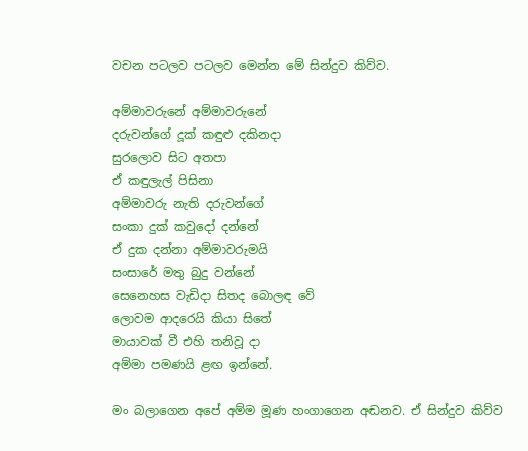වචන පටලව පටලව මෙන්න මේ සින්දුව කිව්ව.

අම්මාවරුනේ අම්මාවරුනේ
දරුවන්ගේ දූක් කඳුළු දකිනදා
සුරලොව සිට අතපා
ඒ කඳුලැල් පිසිනා
අම්මාවරු නැති දරුවන්ගේ
සංකා දුක් කවුදෝ දන්නේ
ඒ දුක දන්නා අම්මාවරුමයි
සංසාරේ මතු බුදු වන්නේ
සෙනෙහස වැඩිදා සිතද බොලඳ වේ
ලොවම ආදරෙයි කියා සිතේ
මායාවක් වී එහි තනිවූ දා
අම්මා පමණයි ළඟ ඉන්නේ.

මං බලාගෙන අපේ අම්ම මූණ හංගාගෙන අඬනව. ඒ සින්දුව කිව්ව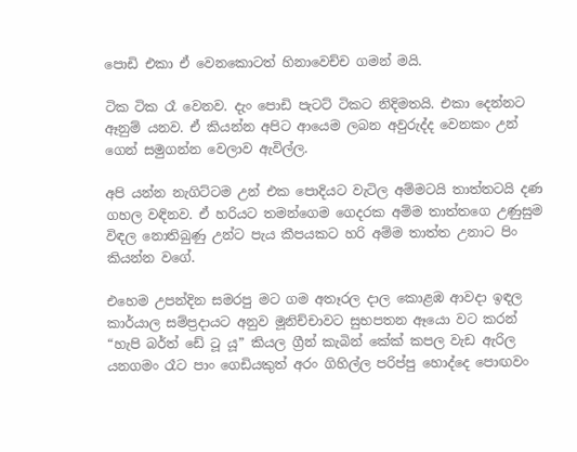පොඩි එකා ඒ වෙනකොටත් හිනාවෙච්ච ගමන් මයි.

ටික ටික රෑ වෙනව. දැං පොඩි පැටට් ටිකට නිදිමතයි. එකා දෙන්නට ඈනුම් යනව. ඒ කියන්න අපිට ආයෙම ලබන අවුරුද්ද වෙනකං උන් ගෙන් සමුගන්න වෙලාව ඇවිල්ල.

අපි යන්න නැගිට්ටම උන් එක පොදියට වැටිල අම්මටයි තාත්තටයි දණ ගහල වඳිනව. ඒ හරියට තමන්ගෙම ගෙදරක අම්ම තාත්තගෙ උණුසුම විඳල නොතිබුණු උන්ට පැය කීපයකට හරි අම්ම තාත්ත උනාට පිං කියන්න වගේ.

එහෙම උපන්දින සමරපු මට ගම අතෑරල දාල කොළඹ ආවදා ඉඳල කාර්යාල සම්ප්‍රදායට අනුව මූනිච්චාවට සුභපතන ඈයො වට කරන් “හැපි බර්ත් ඩේ ටූ යූ” කියල ග්‍රීන් කැබින් කේක් කපල වැඩ ඇරිල යනගමං රෑට පාං ගෙඩියකුත් අරං ගිහිල්ල පරිප්පු හොද්දෙ පොඟවං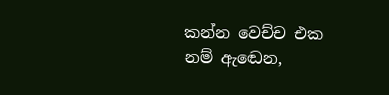කන්න වෙච්ච එක නම් ඇඬෙන,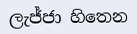ලැජ්ජා හිතෙන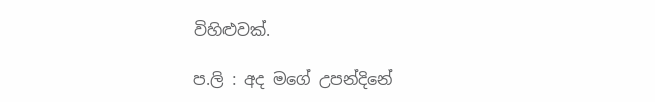විහිළුවක්.

ප.ලි : අද මගේ උපන්දිනේ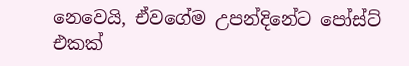නෙවෙයි, ඒවගේම උපන්දිනේට පෝස්ට් එකක්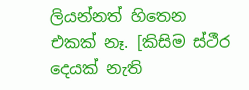ලියන්නත් හිතෙන එකක් නෑ. [කිසිම ස්ථීර දෙයක් නැති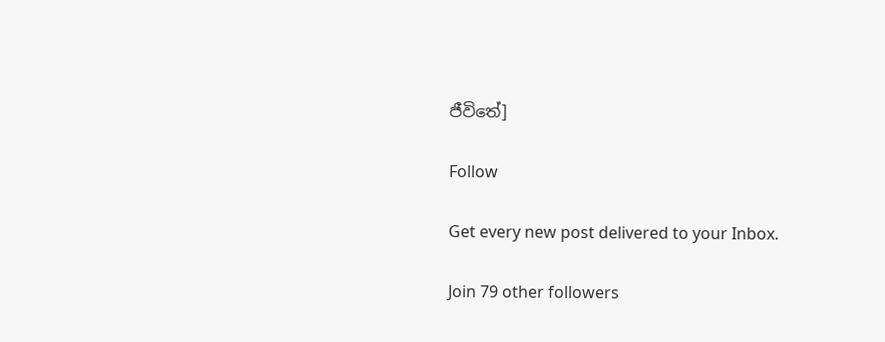ජීවිතේ]

Follow

Get every new post delivered to your Inbox.

Join 79 other followers